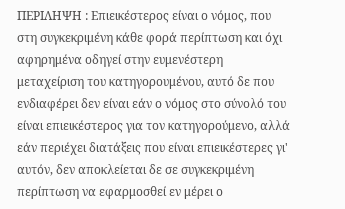ΠΕΡΙΛΗΨΗ : Επιεικέστερος είναι ο νόμος, που στη συγκεκριμένη κάθε φορά περίπτωση και όχι αφηρημένα οδηγεί στην ευμενέστερη μεταχείριση του κατηγορουμένου, αυτό δε που ενδιαφέρει δεν είναι εάν ο νόμος στο σύνολό του είναι επιεικέστερος για τον κατηγορούμενο, αλλά εάν περιέχει διατάξεις που είναι επιεικέστερες γι' αυτόν, δεν αποκλείεται δε σε συγκεκριμένη περίπτωση να εφαρμοσθεί εν μέρει ο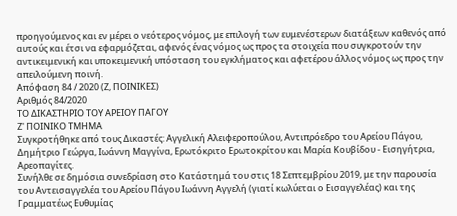προηγούμενος και εν μέρει ο νεότερος νόμος, με επιλογή των ευμενέστερων διατάξεων καθενός από αυτούς και έτσι να εφαρμόζεται, αφεvός ένας νόμος ως προς τα στοιχεία που συγκροτούν την αντικειμενική και υποκειμενική υπόσταση του εγκλήματος και αφετέρου άλλος νόμος ως προς την απειλούμενη ποινή.
Απόφαση 84 / 2020 (Ζ, ΠΟΙΝΙΚΕΣ)
Αριθμός 84/2020
ΤΟ ΔΙΚΑΣΤΗΡΙΟ ΤΟΥ ΑΡΕΙΟΥ ΠΑΓΟΥ
Ζ' ΠΟΙΝΙΚΟ ΤΜΗΜΑ
Συγκροτήθηκε από τους Δικαστές: Αγγελική Αλειφεροπούλου, Αντιπρόεδρο του Αρείου Πάγου, Δημήτριο Γεώργα, Ιωάννη Μαγγίνα, Ερωτόκριτο Ερωτοκρίτου και Μαρία Κουβίδου - Εισηγήτρια, Αρεοπαγίτες.
Συνήλθε σε δημόσια συνεδρίαση στο Κατάστημά του στις 18 Σεπτεμβρίου 2019, με την παρουσία του Αντεισαγγελέα του Αρείου Πάγου Ιωάννη Αγγελή (γιατί κωλύεται ο Εισαγγελέας) και της Γραμματέως Ευθυμίας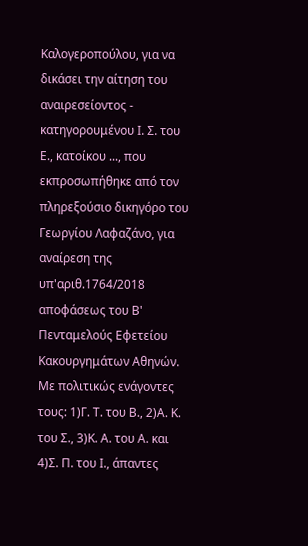Καλογεροπούλου, για να δικάσει την αίτηση του αναιρεσείοντος - κατηγορουμένου Ι. Σ. του Ε., κατοίκου ..., που εκπροσωπήθηκε από τον πληρεξούσιο δικηγόρο του Γεωργίου Λαφαζάνο, για αναίρεση της υπ'αριθ.1764/2018 αποφάσεως του Β' Πενταμελούς Εφετείου Κακουργημάτων Αθηνών. Με πολιτικώς ενάγοντες τους: 1)Γ. Τ. του Β., 2)Α. Κ. του Σ., 3)Κ. Α. του Α. και 4)Σ. Π. του Ι., άπαντες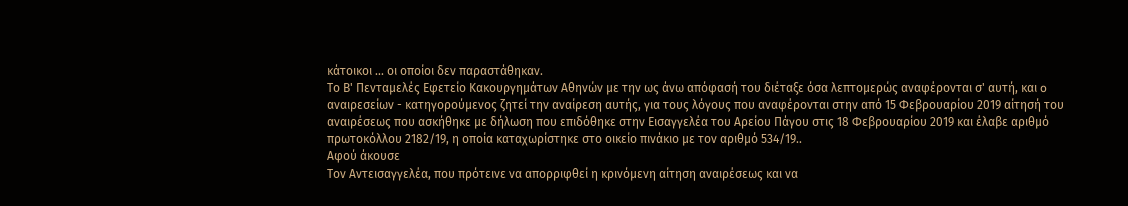κάτοικοι ... οι οποίοι δεν παραστάθηκαν.
Το Β' Πενταμελές Εφετείο Κακουργημάτων Αθηνών με την ως άνω απόφασή του διέταξε όσα λεπτομερώς αναφέρονται σ' αυτή, και o αναιρεσείων - κατηγορούμενος ζητεί την αναίρεση αυτής, για τους λόγους που αναφέρονται στην από 15 Φεβρουαρίου 2019 αίτησή του αναιρέσεως που ασκήθηκε με δήλωση που επιδόθηκε στην Εισαγγελέα του Αρείου Πάγου στις 18 Φεβρουαρίου 2019 και έλαβε αριθμό πρωτοκόλλου 2182/19, η οποία καταχωρίστηκε στο οικείο πινάκιο με τον αριθμό 534/19..
Αφού άκουσε
Τον Αντεισαγγελέα, που πρότεινε να απορριφθεί η κρινόμενη αίτηση αναιρέσεως και να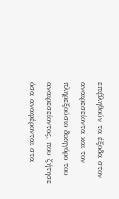επιβληθούν τα έξοδα στον αναιρεσείοντα και τον πληρεξούσιο δικηγόρο του αναιρεσείοντος, που ζήτησε όσα αναφέρονται στα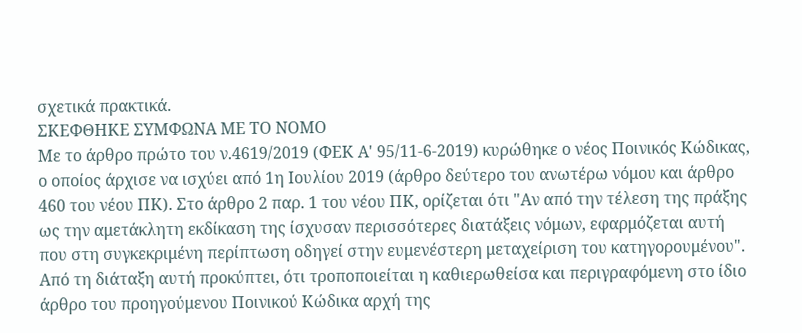σχετικά πρακτικά.
ΣΚΕΦΘΗΚΕ ΣΥΜΦΩΝΑ ΜΕ ΤΟ ΝΟΜΟ
Με το άρθρο πρώτο του ν.4619/2019 (ΦΕΚ Α' 95/11-6-2019) κυρώθηκε ο νέος Ποινικός Κώδικας, ο οποίος άρχισε να ισχύει από 1η Ιουλίου 2019 (άρθρο δεύτερο του ανωτέρω νόμου και άρθρο 460 του νέου ΠΚ). Στο άρθρο 2 παρ. 1 του νέου ΠΚ, ορίζεται ότι "Αν από την τέλεση της πράξης ως την αμετάκλητη εκδίκαση της ίσχυσαν περισσότερες διατάξεις νόμων, εφαρμόζεται αυτή που στη συγκεκριμένη περίπτωση οδηγεί στην ευμενέστερη μεταχείριση του κατηγορουμένου". Από τη διάταξη αυτή προκύπτει, ότι τροποποιείται η καθιερωθείσα και περιγραφόμενη στο ίδιο άρθρο του προηγούμενου Ποινικού Κώδικα αρχή της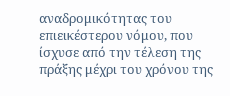αναδρομικότητας του επιεικέστερου νόμου, που ίσχυσε από την τέλεση της πράξης μέχρι του χρόνου της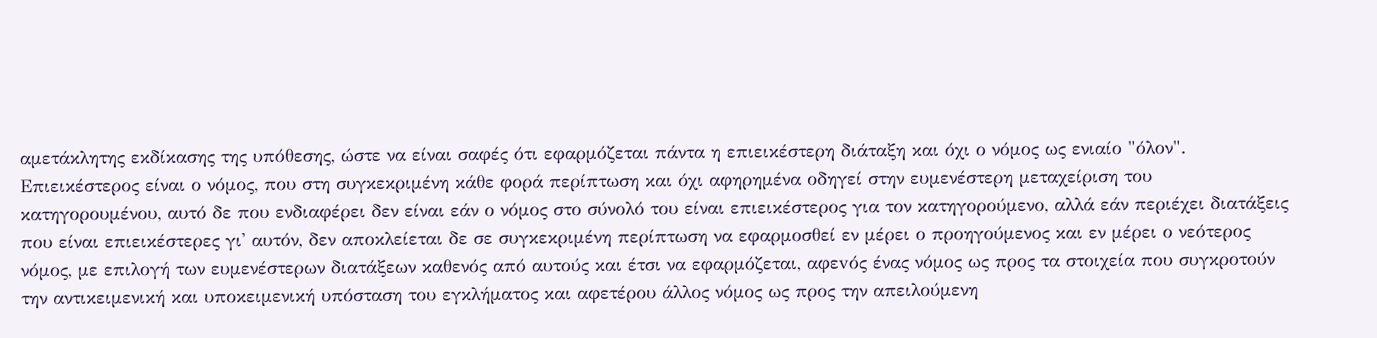αμετάκλητης εκδίκασης της υπόθεσης, ώστε να είναι σαφές ότι εφαρμόζεται πάντα η επιεικέστερη διάταξη και όχι ο νόμος ως ενιαίο "όλον". Επιεικέστερος είναι ο νόμος, που στη συγκεκριμένη κάθε φορά περίπτωση και όχι αφηρημένα οδηγεί στην ευμενέστερη μεταχείριση του κατηγορουμένου, αυτό δε που ενδιαφέρει δεν είναι εάν ο νόμος στο σύνολό του είναι επιεικέστερος για τον κατηγορούμενο, αλλά εάν περιέχει διατάξεις που είναι επιεικέστερες γι' αυτόν, δεν αποκλείεται δε σε συγκεκριμένη περίπτωση να εφαρμοσθεί εν μέρει ο προηγούμενος και εν μέρει ο νεότερος νόμος, με επιλογή των ευμενέστερων διατάξεων καθενός από αυτούς και έτσι να εφαρμόζεται, αφεvός ένας νόμος ως προς τα στοιχεία που συγκροτούν την αντικειμενική και υποκειμενική υπόσταση του εγκλήματος και αφετέρου άλλος νόμος ως προς την απειλούμενη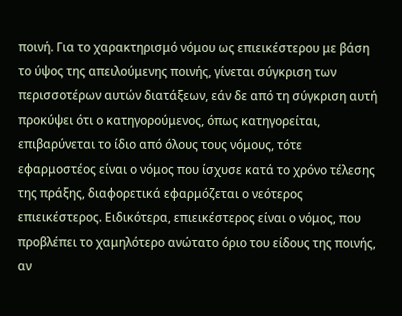ποινή. Για το χαρακτηρισμό νόμου ως επιεικέστερου με βάση το ύψος της απειλούμενης ποινής, γίνεται σύγκριση των περισσοτέρων αυτών διατάξεων, εάν δε από τη σύγκριση αυτή προκύψει ότι ο κατηγορούμενος, όπως κατηγορείται, επιβαρύνεται το ίδιο από όλους τους νόμους, τότε εφαρμοστέος είναι ο νόμος που ίσχυσε κατά το χρόνο τέλεσης της πράξης, διαφορετικά εφαρμόζεται ο νεότερος επιεικέστερος. Ειδικότερα, επιεικέστερος είναι ο νόμος, που προβλέπει το χαμηλότερο ανώτατο όριο του είδους της ποινής, αν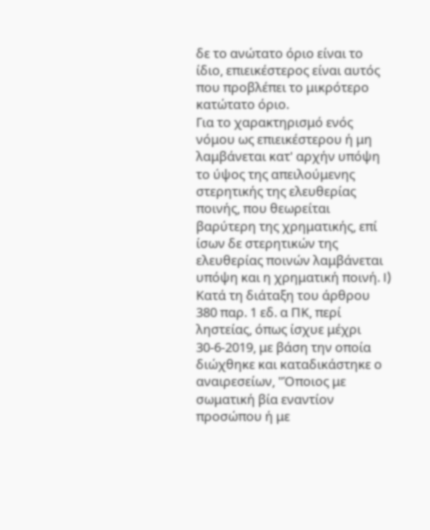δε το ανώτατο όριο είναι το ίδιο, επιεικέστερος είναι αυτός που προβλέπει το μικρότερο κατώτατο όριο.
Για το χαρακτηρισμό ενός νόμου ως επιεικέστερου ή μη λαμβάνεται κατ' αρχήν υπόψη το ύψος της απειλούμενης στερητικής της ελευθερίας ποινής, που θεωρείται βαρύτερη της χρηματικής, επί ίσων δε στερητικών της ελευθερίας ποινών λαμβάνεται υπόψη και η χρηματική ποινή. I) Κατά τη διάταξη του άρθρου 380 παρ. 1 εδ. α ΠΚ, περί ληστείας, όπως ίσχυε μέχρι 30-6-2019, με βάση την οποία διώχθηκε και καταδικάστηκε ο αναιρεσείων, "Όποιος με σωματική βία εναντίον προσώπου ή με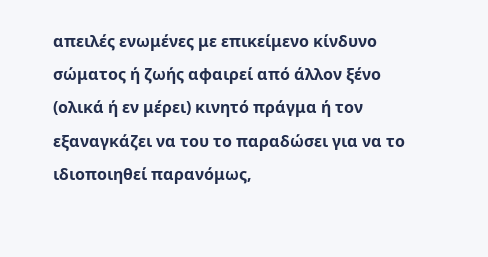απειλές ενωμένες με επικείμενο κίνδυνο σώματος ή ζωής αφαιρεί από άλλον ξένο (ολικά ή εν μέρει) κινητό πράγμα ή τον εξαναγκάζει να του το παραδώσει για να το ιδιοποιηθεί παρανόμως,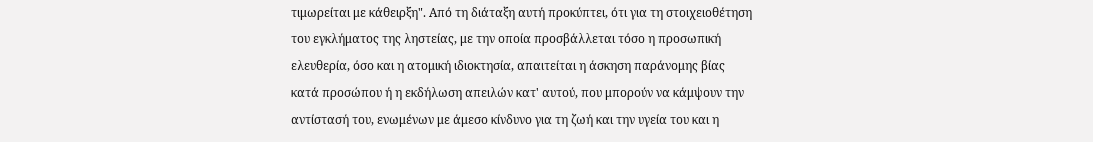τιμωρείται με κάθειρξη". Από τη διάταξη αυτή προκύπτει, ότι για τη στοιχειοθέτηση του εγκλήματος της ληστείας, με την οποία προσβάλλεται τόσο η προσωπική ελευθερία, όσο και η ατομική ιδιοκτησία, απαιτείται η άσκηση παράνομης βίας κατά προσώπου ή η εκδήλωση απειλών κατ' αυτού, που μπορούν να κάμψουν την αντίστασή του, ενωμένων με άμεσο κίνδυνο για τη ζωή και την υγεία του και η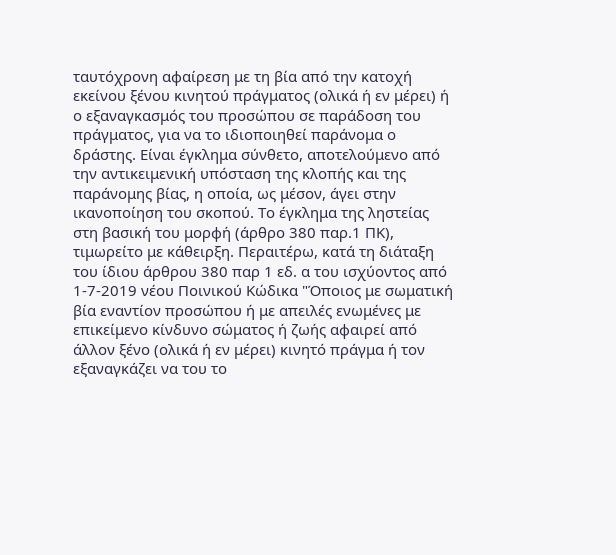ταυτόχρονη αφαίρεση με τη βία από την κατοχή εκείνου ξένου κινητού πράγματος (ολικά ή εν μέρει) ή ο εξαναγκασμός του προσώπου σε παράδοση του πράγματος, για να το ιδιοποιηθεί παράνομα ο δράστης. Είναι έγκλημα σύνθετο, αποτελούμενο από την αντικειμενική υπόσταση της κλοπής και της παράνομης βίας, η οποία, ως μέσον, άγει στην ικανοποίηση του σκοπού. Το έγκλημα της ληστείας στη βασική του μορφή (άρθρο 380 παρ.1 ΠΚ), τιμωρείτο με κάθειρξη. Περαιτέρω, κατά τη διάταξη του ίδιου άρθρου 380 παρ 1 εδ. α του ισχύοντος από 1-7-2019 νέου Ποινικού Κώδικα "Όποιος με σωματική βία εναντίον προσώπου ή με απειλές ενωμένες με επικείμενο κίνδυνο σώματος ή ζωής αφαιρεί από άλλον ξένο (ολικά ή εν μέρει) κινητό πράγμα ή τον εξαναγκάζει να του το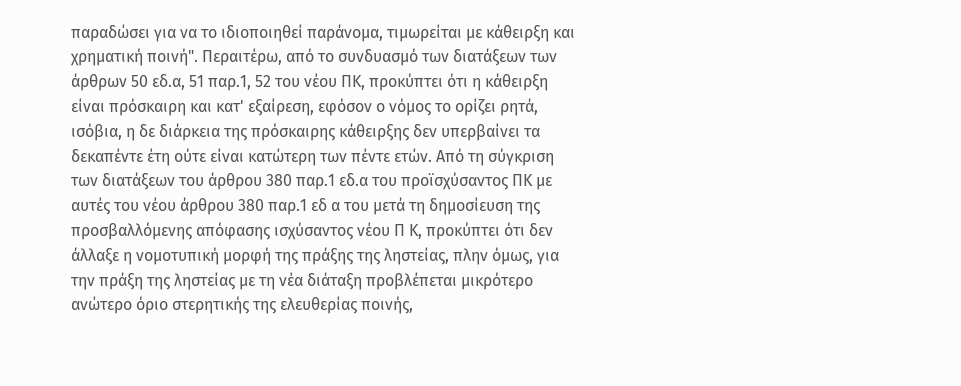παραδώσει για να το ιδιοποιηθεί παράνομα, τιμωρείται με κάθειρξη και χρηματική ποινή". Περαιτέρω, από το συνδυασμό των διατάξεων των άρθρων 50 εδ.α, 51 παρ.1, 52 του νέου ΠΚ, προκύπτει ότι η κάθειρξη είναι πρόσκαιρη και κατ' εξαίρεση, εφόσον ο νόμος το ορίζει ρητά, ισόβια, η δε διάρκεια της πρόσκαιρης κάθειρξης δεν υπερβαίνει τα δεκαπέντε έτη ούτε είναι κατώτερη των πέντε ετών. Από τη σύγκριση των διατάξεων του άρθρου 380 παρ.1 εδ.α του προϊσχύσαντος ΠΚ με αυτές του νέου άρθρου 380 παρ.1 εδ α του μετά τη δημοσίευση της προσβαλλόμενης απόφασης ισχύσαντος νέου Π Κ, προκύπτει ότι δεν άλλαξε η νομοτυπική μορφή της πράξης της ληστείας, πλην όμως, για την πράξη της ληστείας με τη νέα διάταξη προβλέπεται μικρότερο ανώτερο όριο στερητικής της ελευθερίας ποινής,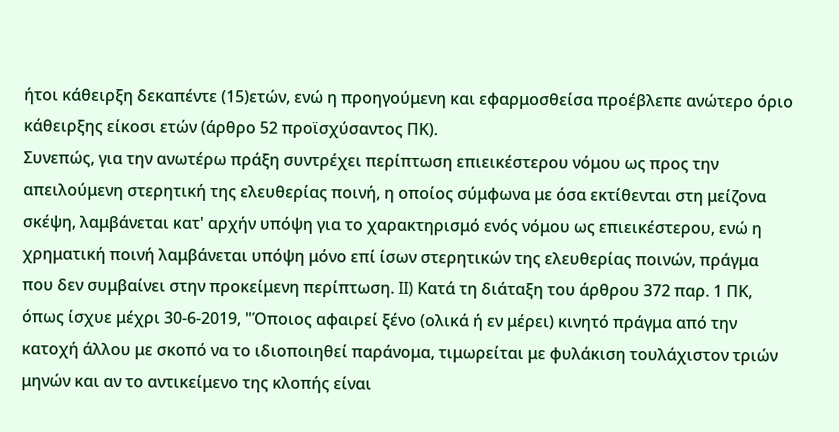ήτοι κάθειρξη δεκαπέντε (15)ετών, ενώ η προηγούμενη και εφαρμοσθείσα προέβλεπε ανώτερο όριο κάθειρξης είκοσι ετών (άρθρο 52 προϊσχύσαντος ΠΚ).
Συνεπώς, για την ανωτέρω πράξη συντρέχει περίπτωση επιεικέστερου νόμου ως προς την απειλούμενη στερητική της ελευθερίας ποινή, η οποίος σύμφωνα με όσα εκτίθενται στη μείζονα σκέψη, λαμβάνεται κατ' αρχήν υπόψη για το χαρακτηρισμό ενός νόμου ως επιεικέστερου, ενώ η χρηματική ποινή λαμβάνεται υπόψη μόνο επί ίσων στερητικών της ελευθερίας ποινών, πράγμα που δεν συμβαίνει στην προκείμενη περίπτωση. II) Κατά τη διάταξη του άρθρου 372 παρ. 1 ΠΚ, όπως ίσχυε μέχρι 30-6-2019, "Όποιος αφαιρεί ξένο (ολικά ή εν μέρει) κινητό πράγμα από την κατοχή άλλου με σκοπό να το ιδιοποιηθεί παράνομα, τιμωρείται με φυλάκιση τουλάχιστον τριών μηνών και αν το αντικείμενο της κλοπής είναι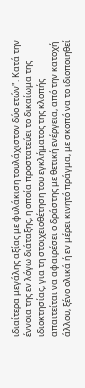ιδιαίτερα μεγάλης αξίας με φυλάκιση τουλάχιστον δύο ετών". Κατά την έννοια της εν λόγω διάταξης, η οποία προστατεύει το δικαίωμα της ιδιοκτησίας, για τη στοιχειοθέτηση του εγκλήματος της κλοπής απαιτείται να αφαιρέσει ο δράστης με θετική ενέργεια, από την κατοχή άλλου, ξένο ολικά ή εν μέρει κινητό πράγμα, με σκοπό να το ιδιοποιηθεί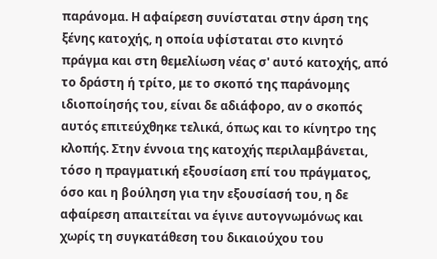παράνομα. Η αφαίρεση συνίσταται στην άρση της ξένης κατοχής, η οποία υφίσταται στο κινητό πράγμα και στη θεμελίωση νέας σ' αυτό κατοχής, από το δράστη ή τρίτο, με το σκοπό της παράνομης ιδιοποίησής του, είναι δε αδιάφορο, αν ο σκοπός αυτός επιτεύχθηκε τελικά, όπως και το κίνητρο της κλοπής. Στην έννοια της κατοχής περιλαμβάνεται, τόσο η πραγματική εξουσίαση επί του πράγματος, όσο και η βούληση για την εξουσίασή του, η δε αφαίρεση απαιτείται να έγινε αυτογνωμόνως και χωρίς τη συγκατάθεση του δικαιούχου του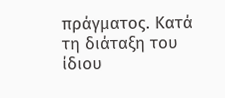πράγματος. Κατά τη διάταξη του ίδιου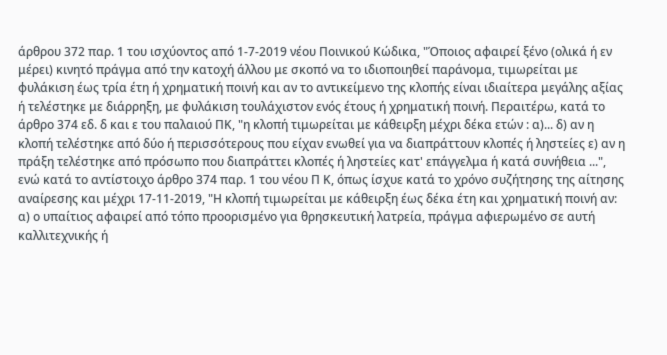άρθρου 372 παρ. 1 του ισχύοντος από 1-7-2019 νέου Ποινικού Κώδικα, "Όποιος αφαιρεί ξένο (ολικά ή εν μέρει) κινητό πράγμα από την κατοχή άλλου με σκοπό να το ιδιοποιηθεί παράνομα, τιμωρείται με φυλάκιση έως τρία έτη ή χρηματική ποινή και αν το αντικείμενο της κλοπής είναι ιδιαίτερα μεγάλης αξίας ή τελέστηκε με διάρρηξη, με φυλάκιση τουλάχιστον ενός έτους ή χρηματική ποινή. Περαιτέρω, κατά το άρθρο 374 εδ. δ και ε του παλαιού ΠΚ, "η κλοπή τιμωρείται με κάθειρξη μέχρι δέκα ετών : α)... δ) αν η κλοπή τελέστηκε από δύο ή περισσότερους που είχαν ενωθεί για να διαπράττουν κλοπές ή ληστείες ε) αν η πράξη τελέστηκε από πρόσωπο που διαπράττει κλοπές ή ληστείες κατ' επάγγελμα ή κατά συνήθεια ...", ενώ κατά το αντίστοιχο άρθρο 374 παρ. 1 του νέου Π Κ, όπως ίσχυε κατά το χρόνο συζήτησης της αίτησης αναίρεσης και μέχρι 17-11-2019, "Η κλοπή τιμωρείται με κάθειρξη έως δέκα έτη και χρηματική ποινή αν: α) ο υπαίτιος αφαιρεί από τόπο προορισμένο για θρησκευτική λατρεία, πράγμα αφιερωμένο σε αυτή καλλιτεχνικής ή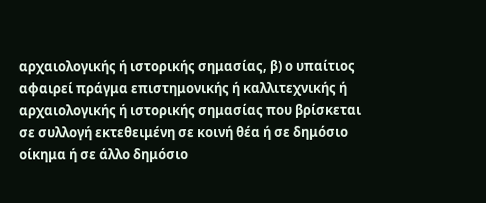αρχαιολογικής ή ιστορικής σημασίας, β) ο υπαίτιος αφαιρεί πράγμα επιστημονικής ή καλλιτεχνικής ή αρχαιολογικής ή ιστορικής σημασίας που βρίσκεται σε συλλογή εκτεθειμένη σε κοινή θέα ή σε δημόσιο οίκημα ή σε άλλο δημόσιο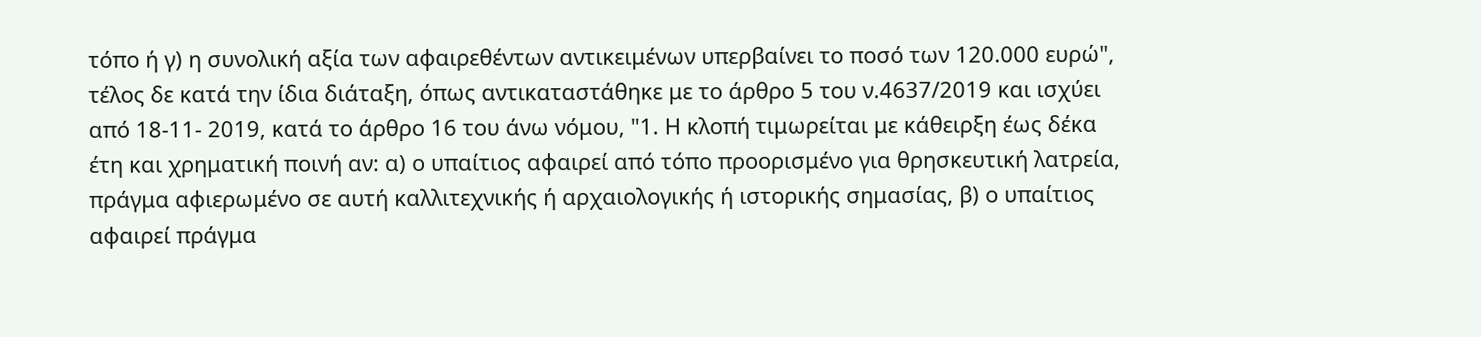τόπο ή γ) η συνολική αξία των αφαιρεθέντων αντικειμένων υπερβαίνει το ποσό των 120.000 ευρώ", τέλος δε κατά την ίδια διάταξη, όπως αντικαταστάθηκε με το άρθρο 5 του ν.4637/2019 και ισχύει από 18-11- 2019, κατά το άρθρο 16 του άνω νόμου, "1. Η κλοπή τιμωρείται με κάθειρξη έως δέκα έτη και χρηματική ποινή αν: α) ο υπαίτιος αφαιρεί από τόπο προορισμένο για θρησκευτική λατρεία, πράγμα αφιερωμένο σε αυτή καλλιτεχνικής ή αρχαιολογικής ή ιστορικής σημασίας, β) ο υπαίτιος αφαιρεί πράγμα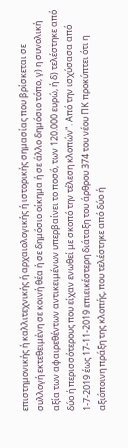επιστημονικής ή καλλιτεχνικής ή αρχαιολογικής ή ιστορικής σημασίας που βρίσκεται σε συλλογή εκτεθειμένη σε κοινή θέα ή σε δημόσιο οίκημα ή σε άλλο δημόσιο τόπο, γ) η συνολική αξία των αφαιρεθέντων αντικειμένων υπερβαίνει το ποσό, των 120.000 ευρώ, ή δ) τελέστηκε από δύο ή περισσότερους που είχαν ενωθεί με σκοπό την τέλεση κλοπών". Από την ισχύσασα από 1-7-2019 έως 17-11-2019 επιεικέστερη διάταξη του άρθρου 374 του νέου ΠΚ προκύπτει ότι η αξιόποινη πράξη της κλοπής, που τελέστηκε από δύο ή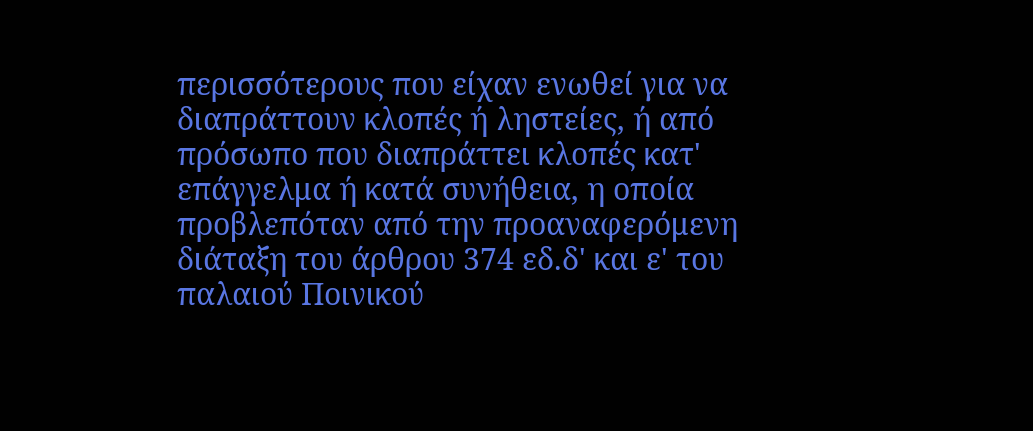περισσότερους που είχαν ενωθεί για να διαπράττουν κλοπές ή ληστείες, ή από πρόσωπο που διαπράττει κλοπές κατ' επάγγελμα ή κατά συνήθεια, η οποία προβλεπόταν από την προαναφερόμενη διάταξη του άρθρου 374 εδ.δ' και ε' του παλαιού Ποινικού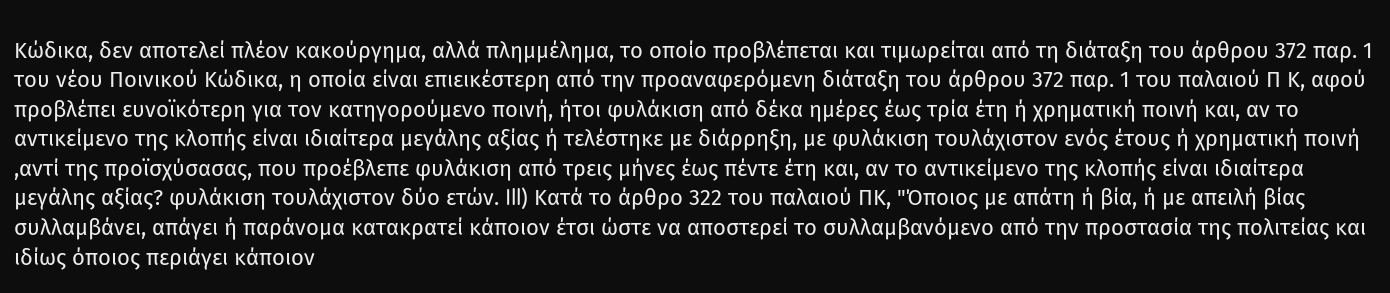Κώδικα, δεν αποτελεί πλέον κακούργημα, αλλά πλημμέλημα, το οποίο προβλέπεται και τιμωρείται από τη διάταξη του άρθρου 372 παρ. 1 του νέου Ποινικού Κώδικα, η οποία είναι επιεικέστερη από την προαναφερόμενη διάταξη του άρθρου 372 παρ. 1 του παλαιού Π Κ, αφού προβλέπει ευνοϊκότερη για τον κατηγορούμενο ποινή, ήτοι φυλάκιση από δέκα ημέρες έως τρία έτη ή χρηματική ποινή και, αν το αντικείμενο της κλοπής είναι ιδιαίτερα μεγάλης αξίας ή τελέστηκε με διάρρηξη, με φυλάκιση τουλάχιστον ενός έτους ή χρηματική ποινή ,αντί της προϊσχύσασας, που προέβλεπε φυλάκιση από τρεις μήνες έως πέντε έτη και, αν το αντικείμενο της κλοπής είναι ιδιαίτερα μεγάλης αξίας? φυλάκιση τουλάχιστον δύο ετών. Ill) Κατά το άρθρο 322 του παλαιού ΠΚ, "Όποιος με απάτη ή βία, ή με απειλή βίας συλλαμβάνει, απάγει ή παράνομα κατακρατεί κάποιον έτσι ώστε να αποστερεί το συλλαμβανόμενο από την προστασία της πολιτείας και ιδίως όποιος περιάγει κάποιον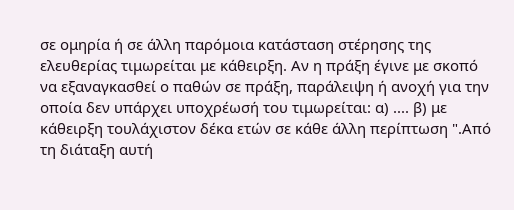σε ομηρία ή σε άλλη παρόμοια κατάσταση στέρησης της ελευθερίας τιμωρείται με κάθειρξη. Αν η πράξη έγινε με σκοπό να εξαναγκασθεί ο παθών σε πράξη, παράλειψη ή ανοχή για την οποία δεν υπάρχει υποχρέωσή του τιμωρείται: α) .... β) με κάθειρξη τουλάχιστον δέκα ετών σε κάθε άλλη περίπτωση ".Από τη διάταξη αυτή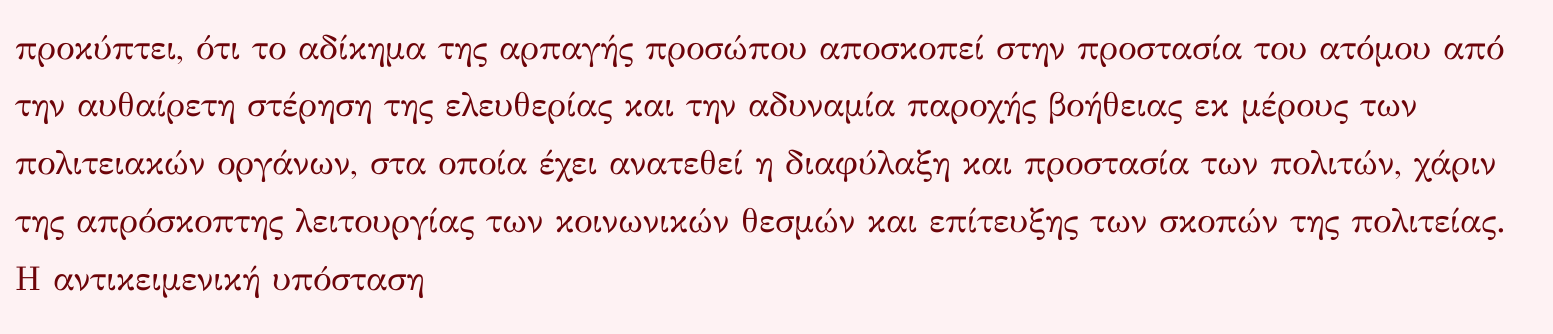προκύπτει, ότι το αδίκημα της αρπαγής προσώπου αποσκοπεί στην προστασία του ατόμου από την αυθαίρετη στέρηση της ελευθερίας και την αδυναμία παροχής βοήθειας εκ μέρους των πολιτειακών οργάνων, στα οποία έχει ανατεθεί η διαφύλαξη και προστασία των πολιτών, χάριν της απρόσκοπτης λειτουργίας των κοινωνικών θεσμών και επίτευξης των σκοπών της πολιτείας. Η αντικειμενική υπόσταση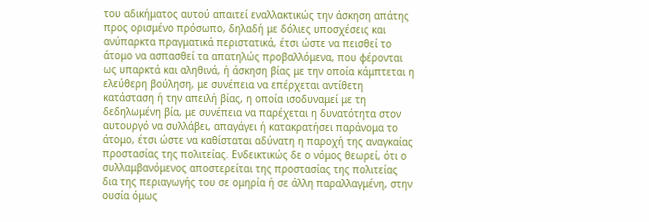του αδικήματος αυτού απαιτεί εναλλακτικώς την άσκηση απάτης προς ορισμένο πρόσωπο, δηλαδή με δόλιες υποσχέσεις και ανύπαρκτα πραγματικά περιστατικά, έτσι ώστε να πεισθεί το άτομο να ασπασθεί τα απατηλώς προβαλλόμενα, που φέρονται ως υπαρκτά και αληθινά, ή άσκηση βίας με την οποία κάμπτεται η ελεύθερη βούληση, με συνέπεια να επέρχεται αντίθετη κατάσταση ή την απειλή βίας, η οποία ισοδυναμεί με τη δεδηλωμένη βία, με συνέπεια να παρέχεται η δυνατότητα στον αυτουργό να συλλάβει, απαγάγει ή κατακρατήσει παράνομα το άτομο, έτσι ώστε να καθίσταται αδύνατη η παροχή της αναγκαίας προστασίας της πολιτείας. Ενδεικτικώς δε ο νόμος θεωρεί, ότι ο συλλαμβανόμενος αποστερείται της προστασίας της πολιτείας δια της περιαγωγής του σε ομηρία ή σε άλλη παραλλαγμένη, στην ουσία όμως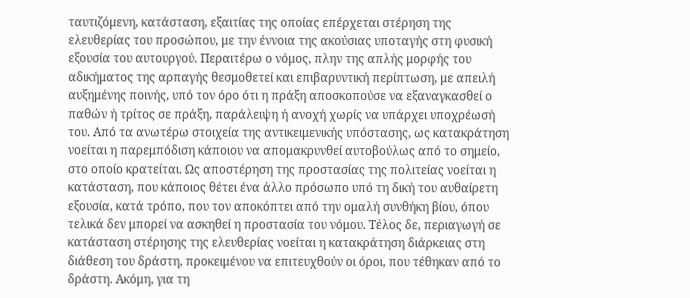ταυτιζόμενη, κατάσταση, εξαιτίας της οποίας επέρχεται στέρηση της ελευθερίας του προσώπου, με την έννοια της ακούσιας υποταγής στη φυσική εξουσία του αυτουργού. Περαιτέρω ο νόμος, πλην της απλής μορφής του αδικήματος της αρπαγής θεσμοθετεί και επιβαρυντική περίπτωση, με απειλή αυξημένης ποινής, υπό τον όρο ότι η πράξη αποσκοπούσε να εξαναγκασθεί ο παθών ή τρίτος σε πράξη, παράλειψη ή ανοχή χωρίς να υπάρχει υποχρέωσή του. Από τα ανωτέρω στοιχεία της αντικειμενικής υπόστασης, ως κατακράτηση νοείται η παρεμπόδιση κάποιου να απομακρυνθεί αυτοβούλως από το σημείο, στο οποίο κρατείται. Ως αποστέρηση της προστασίας της πολιτείας νοείται η κατάσταση, που κάποιος θέτει ένα άλλο πρόσωπο υπό τη δική του αυθαίρετη εξουσία, κατά τρόπο, που τον αποκόπτει από την ομαλή συνθήκη βίου, όπου τελικά δεν μπορεί να ασκηθεί η προστασία του νόμου. Τέλος δε, περιαγωγή σε κατάσταση στέρησης της ελευθερίας νοείται η κατακράτηση διάρκειας στη διάθεση του δράστη, προκειμένου να επιτευχθούν οι όροι, που τέθηκαν από το δράστη. Ακόμη, για τη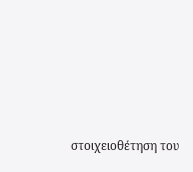στοιχειοθέτηση του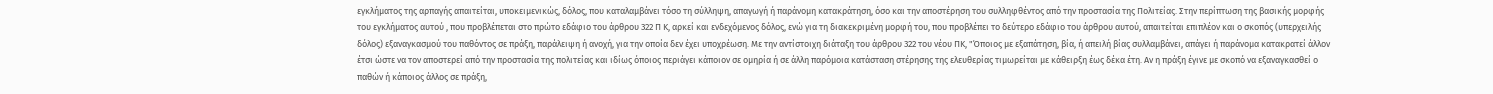εγκλήματος της αρπαγής απαιτείται, υποκειμενικώς, δόλος, που καταλαμβάνει τόσο τη σύλληψη, απαγωγή ή παράνομη κατακράτηση, όσο και την αποστέρηση του συλληφθέντος από την προστασία της Πολιτείας. Στην περίπτωση της βασικής μορφής του εγκλήματος αυτού , που προβλέπεται στο πρώτο εδάφιο του άρθρου 322 Π Κ, αρκεί και ενδεχόμενος δόλος, ενώ για τη διακεκριμένη μορφή του, που προβλέπει το δεύτερο εδάφιο του άρθρου αυτού, απαιτείται επιπλέον και ο σκοπός (υπερχειλής δόλος) εξαναγκασμού του παθόντος σε πράξη, παράλειψη ή ανοχή, για την οποία δεν έχει υποχρέωση. Με την αντίστοιχη διάταξη του άρθρου 322 του νέου ΠΚ, "Όποιος με εξαπάτηση, βία, ή απειλή βίας συλλαμβάνει, απάγει ή παράνομα κατακρατεί άλλον έτσι ώστε να τον αποστερεί από την προστασία της πολιτείας και ιδίως όποιος περιάγει κάποιον σε ομηρία ή σε άλλη παρόμοια κατάσταση στέρησης της ελευθερίας τιμωρείται με κάθειρξη έως δέκα έτη. Αν η πράξη έγινε με σκοπό να εξαναγκασθεί ο παθών ή κάποιος άλλος σε πράξη,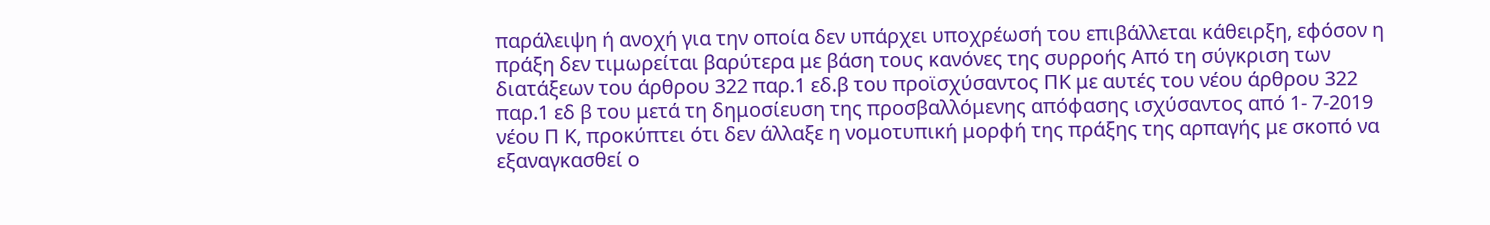παράλειψη ή ανοχή για την οποία δεν υπάρχει υποχρέωσή του επιβάλλεται κάθειρξη, εφόσον η πράξη δεν τιμωρείται βαρύτερα με βάση τους κανόνες της συρροής Από τη σύγκριση των διατάξεων του άρθρου 322 παρ.1 εδ.β του προϊσχύσαντος ΠΚ με αυτές του νέου άρθρου 322 παρ.1 εδ β του μετά τη δημοσίευση της προσβαλλόμενης απόφασης ισχύσαντος από 1- 7-2019 νέου Π Κ, προκύπτει ότι δεν άλλαξε η νομοτυπική μορφή της πράξης της αρπαγής με σκοπό να εξαναγκασθεί ο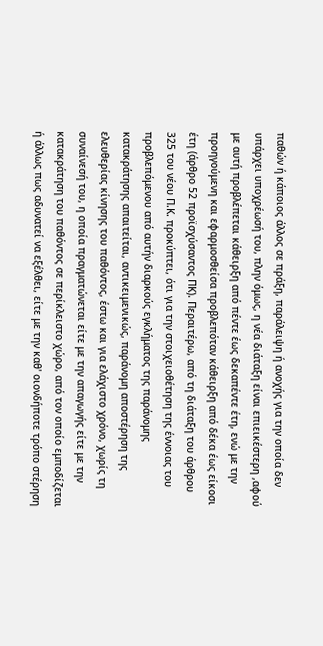παθών ή κάποιος άλλος σε πράξη, παράλειψη ή ανοχής για την οποία δεν υπάρχει υποχρέωσή του, πλην όμως, η νέα διάταξη είναι επιεικέστερη ,αφού με αυτή προβλέπεται κάθειρξη από πέντε έως δεκαπέντε έτη, ενώ με την προηγούμενη και εφαρμοσθείσα προβλεπόταν κάθειρξη από δέκα έως είκοσι έτη (άρθρο 52 προϊσχύσαντος ΠΚ). Περαιτέρω, από τη διάταξη του άρθρου 325 του νέου Π.Κ. προκύπτει, ότι για την στοιχειοθέτηση της έννοιας του προβλεπόμενου από αυτήν διαρκούς εγκλήματος της παράνομης κατακράτησης απαιτείται, αντικειμενικώς, παράνομη αποστέρηση της ελευθερίας κίνησης του παθόντος, έστω και για ελάχιστο χρόνο, χωρίς τη συναίνεσή του, η οποία πραγματώνεται είτε με την απαγωγής είτε με την κατακράτηση του παθόντος σε περίκλειστο χώρο, από τον οποίο εμποδίζεται ή άλλως πως αδυνατεί να εξέλθει, είτε με την καθ' οιονδήποτε τρόπο στέρηση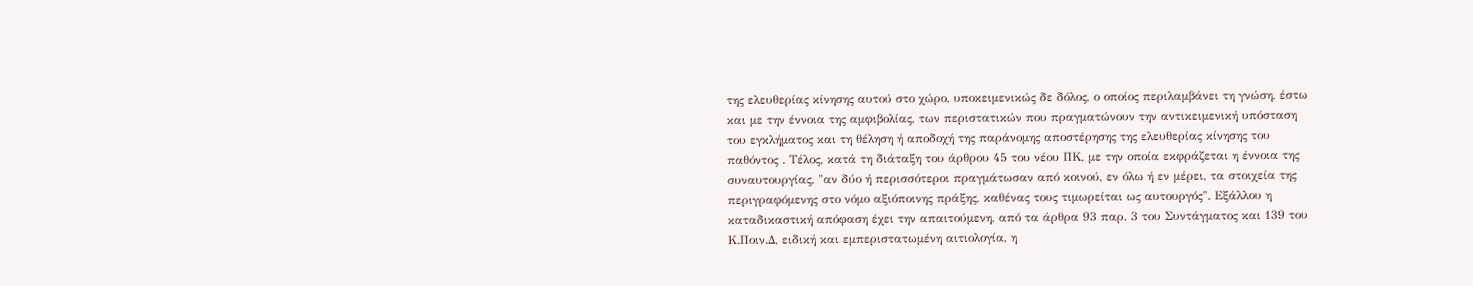της ελευθερίας κίνησης αυτού στο χώρο, υποκειμενικώς δε δόλος, ο οποίος περιλαμβάνει τη γνώση, έστω και με την έννοια της αμφιβολίας, των περιστατικών που πραγματώνουν την αντικειμενική υπόσταση του εγκλήματος και τη θέληση ή αποδοχή της παράνομης αποστέρησης της ελευθερίας κίνησης του παθόντος . Τέλος, κατά τη διάταξη του άρθρου 45 του νέου ΠΚ, με την οποία εκφράζεται η έννοια της συναυτουργίας, "αν δύο ή περισσότεροι πραγμάτωσαν από κοινού, εν όλω ή εν μέρει, τα στοιχεία της περιγραφόμενης στο νόμο αξιόποινης πράξης, καθένας τους τιμωρείται ως αυτουργός". Εξάλλου η καταδικαστική απόφαση έχει την απαιτούμενη, από τα άρθρα 93 παρ. 3 του Συντάγματος και 139 του Κ.Ποιν.Δ, ειδική και εμπεριστατωμένη αιτιολογία, η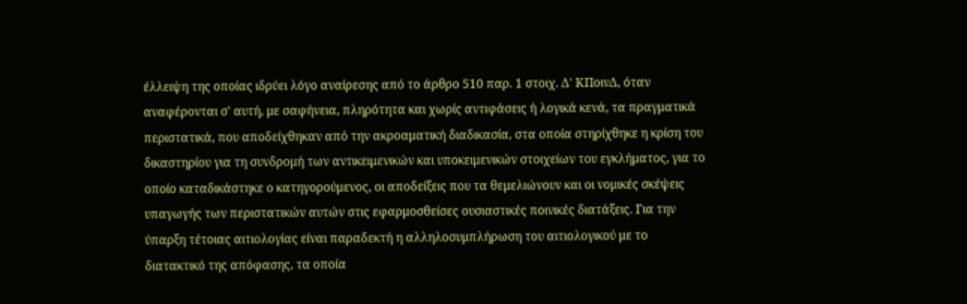έλλειψη της οποίας ιδρύει λόγο αναίρεσης από το άρθρο 510 παρ. 1 στοιχ. Δ' ΚΠοινΔ, όταν αναφέρονται σ' αυτή, με σαφήνεια, πληρότητα και χωρίς αντιφάσεις ή λογικά κενά, τα πραγματικά περιστατικά, που αποδείχθηκαν από την ακροαματική διαδικασία, στα οποία στηρίχθηκε η κρίση του δικαστηρίου για τη συνδρομή των αντικειμενικών και υποκειμενικών στοιχείων του εγκλήματος, για το οποίο καταδικάστηκε ο κατηγορούμενος, οι αποδείξεις που τα θεμελιώνουν και οι νομικές σκέψεις υπαγωγής των περιστατικών αυτών στις εφαρμοσθείσες ουσιαστικές ποινικές διατάξεις. Για την ύπαρξη τέτοιας αιτιολογίας είναι παραδεκτή η αλληλοσυμπλήρωση του αιτιολογικού με το διατακτικό της απόφασης, τα οποία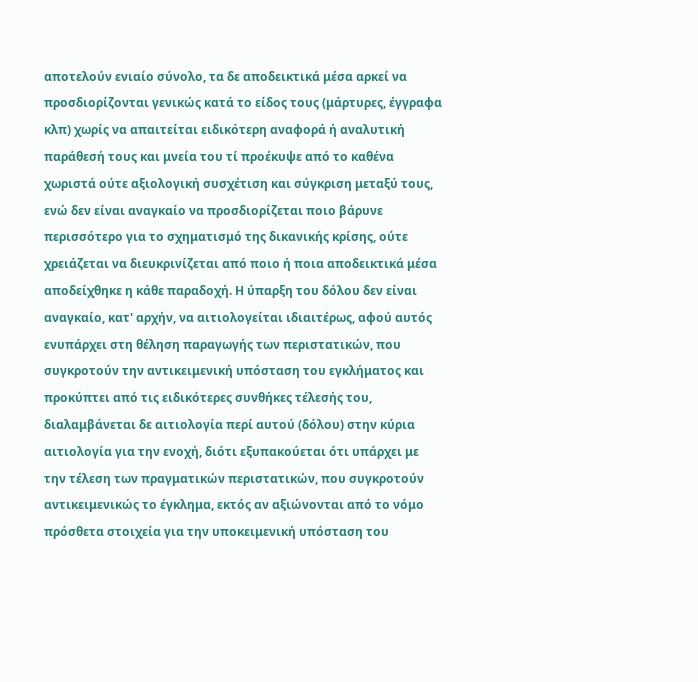αποτελούν ενιαίο σύνολο, τα δε αποδεικτικά μέσα αρκεί να προσδιορίζονται γενικώς κατά το είδος τους (μάρτυρες, έγγραφα κλπ) χωρίς να απαιτείται ειδικότερη αναφορά ή αναλυτική παράθεσή τους και μνεία του τί προέκυψε από το καθένα χωριστά ούτε αξιολογική συσχέτιση και σύγκριση μεταξύ τους, ενώ δεν είναι αναγκαίο να προσδιορίζεται ποιο βάρυνε περισσότερο για το σχηματισμό της δικανικής κρίσης, ούτε χρειάζεται να διευκρινίζεται από ποιο ή ποια αποδεικτικά μέσα αποδείχθηκε η κάθε παραδοχή. Η ύπαρξη του δόλου δεν είναι αναγκαίο, κατ' αρχήν, να αιτιολογείται ιδιαιτέρως, αφού αυτός ενυπάρχει στη θέληση παραγωγής των περιστατικών, που συγκροτούν την αντικειμενική υπόσταση του εγκλήματος και προκύπτει από τις ειδικότερες συνθήκες τέλεσής του, διαλαμβάνεται δε αιτιολογία περί αυτού (δόλου) στην κύρια αιτιολογία για την ενοχή, διότι εξυπακούεται ότι υπάρχει με την τέλεση των πραγματικών περιστατικών, που συγκροτούν αντικειμενικώς το έγκλημα, εκτός αν αξιώνονται από το νόμο πρόσθετα στοιχεία για την υποκειμενική υπόσταση του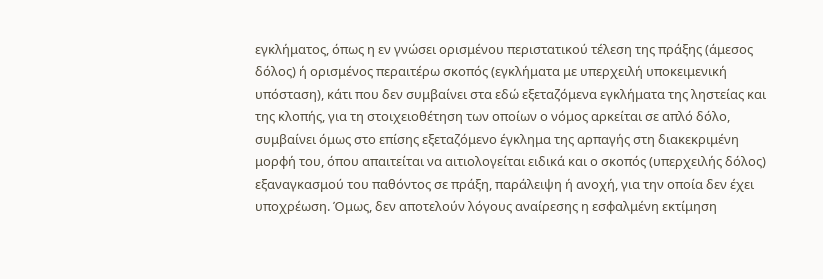εγκλήματος, όπως η εν γνώσει ορισμένου περιστατικού τέλεση της πράξης (άμεσος δόλος) ή ορισμένος περαιτέρω σκοπός (εγκλήματα με υπερχειλή υποκειμενική υπόσταση), κάτι που δεν συμβαίνει στα εδώ εξεταζόμενα εγκλήματα της ληστείας και της κλοπής, για τη στοιχειοθέτηση των οποίων ο νόμος αρκείται σε απλό δόλο, συμβαίνει όμως στο επίσης εξεταζόμενο έγκλημα της αρπαγής στη διακεκριμένη μορφή του, όπου απαιτείται να αιτιολογείται ειδικά και ο σκοπός (υπερχειλής δόλος) εξαναγκασμού του παθόντος σε πράξη, παράλειψη ή ανοχή, για την οποία δεν έχει υποχρέωση. Όμως, δεν αποτελούν λόγους αναίρεσης η εσφαλμένη εκτίμηση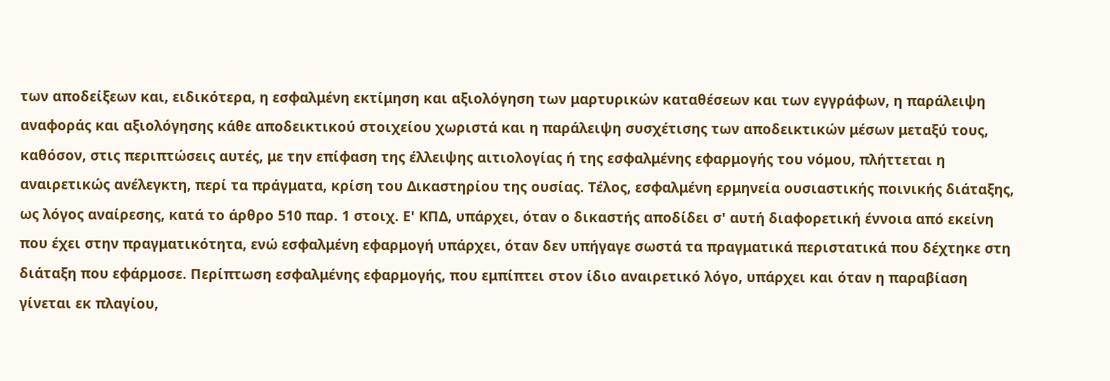των αποδείξεων και, ειδικότερα, η εσφαλμένη εκτίμηση και αξιολόγηση των μαρτυρικών καταθέσεων και των εγγράφων, η παράλειψη αναφοράς και αξιολόγησης κάθε αποδεικτικού στοιχείου χωριστά και η παράλειψη συσχέτισης των αποδεικτικών μέσων μεταξύ τους, καθόσον, στις περιπτώσεις αυτές, με την επίφαση της έλλειψης αιτιολογίας ή της εσφαλμένης εφαρμογής του νόμου, πλήττεται η αναιρετικώς ανέλεγκτη, περί τα πράγματα, κρίση του Δικαστηρίου της ουσίας. Τέλος, εσφαλμένη ερμηνεία ουσιαστικής ποινικής διάταξης, ως λόγος αναίρεσης, κατά το άρθρο 510 παρ. 1 στοιχ. Ε' ΚΠΔ, υπάρχει, όταν ο δικαστής αποδίδει σ' αυτή διαφορετική έννοια από εκείνη που έχει στην πραγματικότητα, ενώ εσφαλμένη εφαρμογή υπάρχει, όταν δεν υπήγαγε σωστά τα πραγματικά περιστατικά που δέχτηκε στη διάταξη που εφάρμοσε. Περίπτωση εσφαλμένης εφαρμογής, που εμπίπτει στον ίδιο αναιρετικό λόγο, υπάρχει και όταν η παραβίαση γίνεται εκ πλαγίου,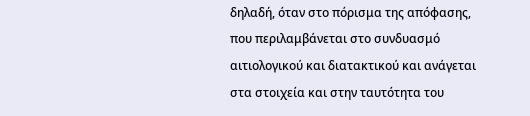δηλαδή, όταν στο πόρισμα της απόφασης, που περιλαμβάνεται στο συνδυασμό αιτιολογικού και διατακτικού και ανάγεται στα στοιχεία και στην ταυτότητα του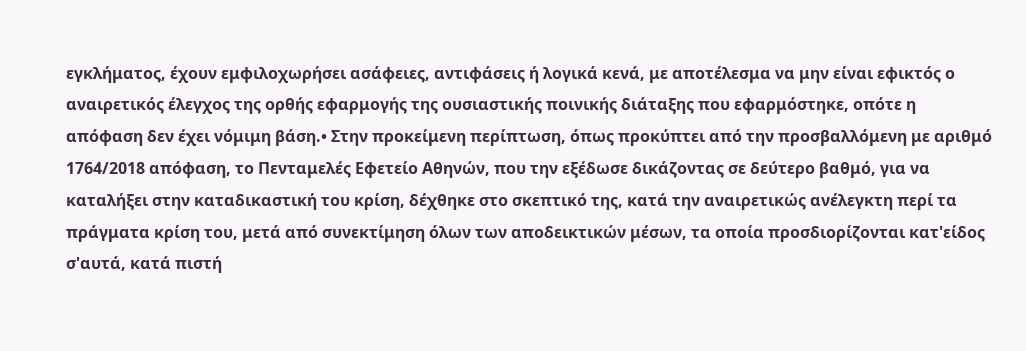εγκλήματος, έχουν εμφιλοχωρήσει ασάφειες, αντιφάσεις ή λογικά κενά, με αποτέλεσμα να μην είναι εφικτός ο αναιρετικός έλεγχος της ορθής εφαρμογής της ουσιαστικής ποινικής διάταξης που εφαρμόστηκε, οπότε η απόφαση δεν έχει νόμιμη βάση.• Στην προκείμενη περίπτωση, όπως προκύπτει από την προσβαλλόμενη με αριθμό 1764/2018 απόφαση, το Πενταμελές Εφετείο Αθηνών, που την εξέδωσε δικάζοντας σε δεύτερο βαθμό, για να καταλήξει στην καταδικαστική του κρίση, δέχθηκε στο σκεπτικό της, κατά την αναιρετικώς ανέλεγκτη περί τα πράγματα κρίση του, μετά από συνεκτίμηση όλων των αποδεικτικών μέσων, τα οποία προσδιορίζονται κατ'είδος σ'αυτά, κατά πιστή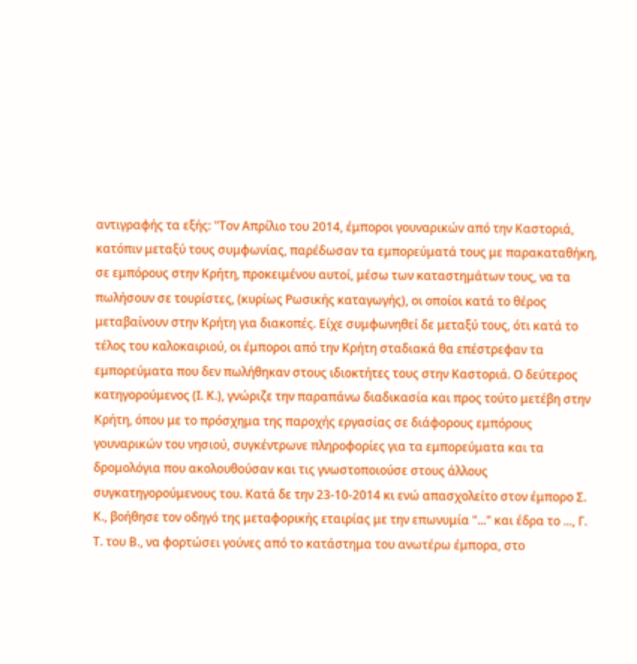αντιγραφής τα εξής: "Τον Απρίλιο του 2014, έμποροι γουναρικών από την Καστοριά, κατόπιν μεταξύ τους συμφωνίας, παρέδωσαν τα εμπορεύματά τους με παρακαταθήκη, σε εμπόρους στην Κρήτη, προκειμένου αυτοί, μέσω των καταστημάτων τους, να τα πωλήσουν σε τουρίστες, (κυρίως Ρωσικής καταγωγής), οι οποίοι κατά το θέρος μεταβαίνουν στην Κρήτη για διακοπές. Είχε συμφωνηθεί δε μεταξύ τους, ότι κατά το τέλος του καλοκαιριού, οι έμποροι από την Κρήτη σταδιακά θα επέστρεφαν τα εμπορεύματα που δεν πωλήθηκαν στους ιδιοκτήτες τους στην Καστοριά. Ο δεύτερος κατηγορούμενος (Ι. Κ.), γνώριζε την παραπάνω διαδικασία και προς τούτο μετέβη στην Κρήτη, όπου με το πρόσχημα της παροχής εργασίας σε διάφορους εμπόρους γουναρικών του νησιού, συγκέντρωνε πληροφορίες για τα εμπορεύματα και τα δρομολόγια που ακολουθούσαν και τις γνωστοποιούσε στους άλλους συγκατηγορούμενους του. Κατά δε την 23-10-2014 κι ενώ απασχολείτο στον έμπορο Σ. Κ., βοήθησε τον οδηγό της μεταφορικής εταιρίας με την επωνυμία "..." και έδρα το ..., Γ. Τ. του Β., να φορτώσει γούνες από το κατάστημα του ανωτέρω έμπορα, στο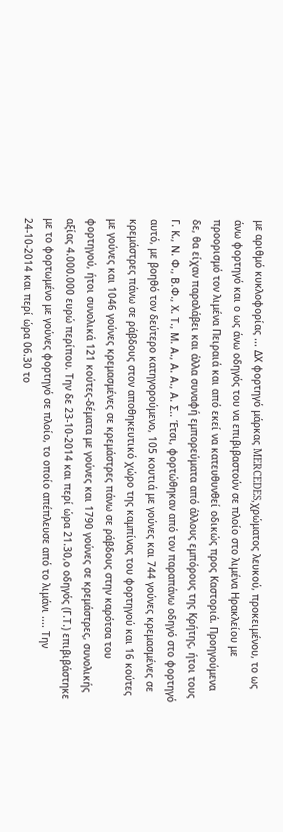με αριθμό κυκλοφορίας ... ΔΧ φορτηγό μάρκας MERCEDES,χρώματος λευκού, προκειμένου, το ως άνω φορτηγό και ο ως άνω οδηγός του να επιβιβαστούν σε πλοίο στο λιμένα Ηρακλείου με προορισμό τον λιμένα Πειραιά και από εκεί να κατευθυνθεί οδικώς προς Καστοριά. Προηγούμενα δε, θα είχαν παραλάβει και άλλα συναφή εμπορεύματα από άλλους εμπόρους της Κρήτης, ήτοι τους Γ. Κ., Ν. Φ., Β.Φ., Χ. Τ., Μ. Α., Α. Α., Α. Σ.. Έτσι, φορτώθηκαν από τον παραπάνω οδηγό στο φορτηγό αυτό, με βοηθό τον δεύτερο κατηγορούμενο, 105 κουτιά με γούνες και 744 γούνες κρεμασμένες σε κρεμάστρες πάνω σε ράβδους στον αποθηκευτικό χώρο της καμπίνας του φορτηγού και 16 κούτες με γούνες και 1046 γούνες κρεμασμένες σε κρεμάστρες πάνω σε ράβδους στην καρότσα του φορτηγού, ήτοι συνολικά 121 κούτες-δέματα με γούνες και 1790 γούνες σε κρεμάστρες, συνολικής αξίας 4.000.000 ευρώ περίπου. Την δε 23-10-2014 και περί ώρα 21.30,ο οδηγός (Γ.Τ.) επιβιβάστηκε με το φορτωμένο με γούνες φορτηγό σε πλοίο, το οποίο απέπλευσε από το λιμάνι .... Την 24-10-2014 και περί ώρα 06.30 το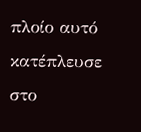πλοίο αυτό κατέπλευσε στο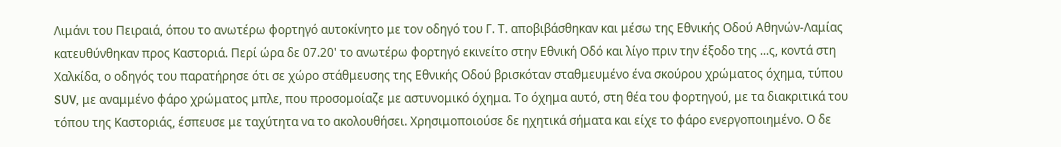Λιμάνι του Πειραιά, όπου το ανωτέρω φορτηγό αυτοκίνητο με τον οδηγό του Γ. Τ. αποβιβάσθηκαν και μέσω της Εθνικής Οδού Αθηνών-Λαμίας κατευθύνθηκαν προς Καστοριά. Περί ώρα δε 07.20' το ανωτέρω φορτηγό εκινείτο στην Εθνική Οδό και λίγο πριν την έξοδο της ...ς, κοντά στη Χαλκίδα, ο οδηγός του παρατήρησε ότι σε χώρο στάθμευσης της Εθνικής Οδού βρισκόταν σταθμευμένο ένα σκούρου χρώματος όχημα, τύπου SUV, με αναμμένο φάρο χρώματος μπλε, που προσομοίαζε με αστυνομικό όχημα. Το όχημα αυτό, στη θέα του φορτηγού, με τα διακριτικά του τόπου της Καστοριάς, έσπευσε με ταχύτητα να το ακολουθήσει. Χρησιμοποιούσε δε ηχητικά σήματα και είχε το φάρο ενεργοποιημένο. Ο δε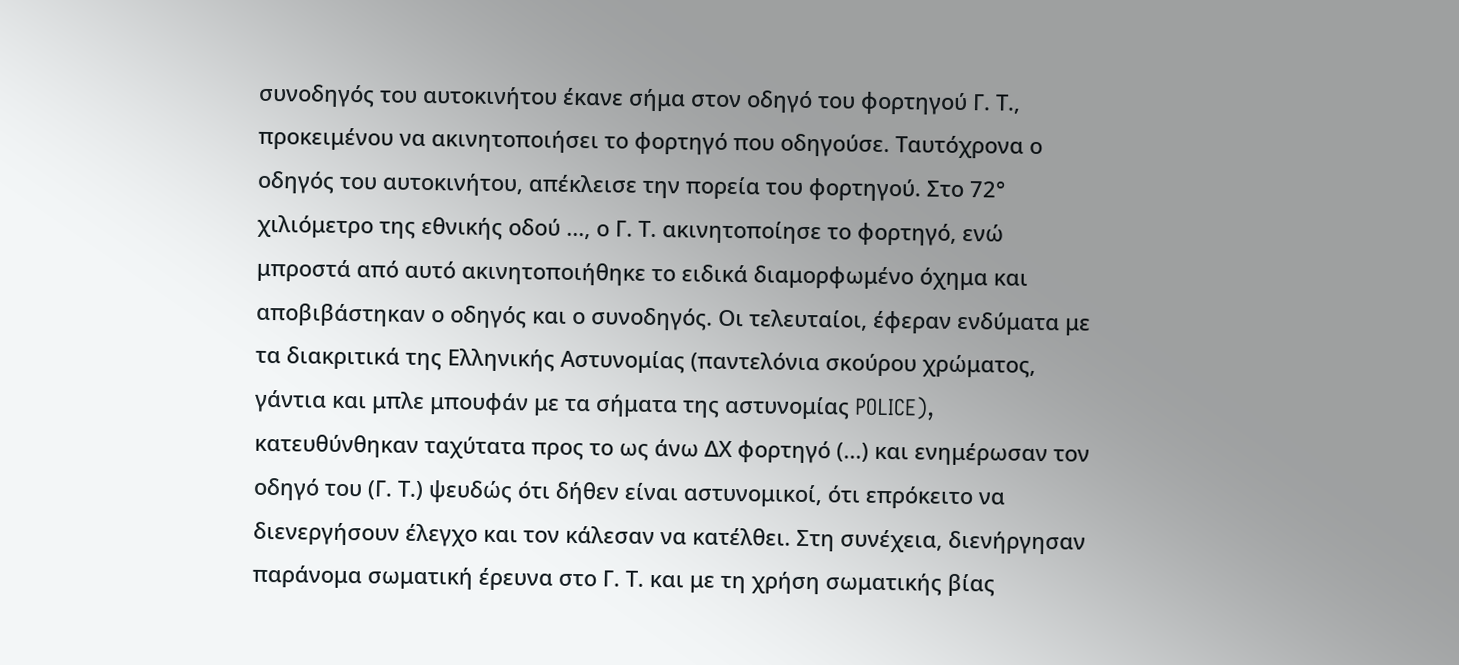συνοδηγός του αυτοκινήτου έκανε σήμα στον οδηγό του φορτηγού Γ. Τ., προκειμένου να ακινητοποιήσει το φορτηγό που οδηγούσε. Ταυτόχρονα ο οδηγός του αυτοκινήτου, απέκλεισε την πορεία του φορτηγού. Στο 72° χιλιόμετρο της εθνικής οδού ..., ο Γ. Τ. ακινητοποίησε το φορτηγό, ενώ μπροστά από αυτό ακινητοποιήθηκε το ειδικά διαμορφωμένο όχημα και αποβιβάστηκαν ο οδηγός και ο συνοδηγός. Οι τελευταίοι, έφεραν ενδύματα με τα διακριτικά της Ελληνικής Αστυνομίας (παντελόνια σκούρου χρώματος, γάντια και μπλε μπουφάν με τα σήματα της αστυνομίας POLICE), κατευθύνθηκαν ταχύτατα προς το ως άνω ΔΧ φορτηγό (...) και ενημέρωσαν τον οδηγό του (Γ. Τ.) ψευδώς ότι δήθεν είναι αστυνομικοί, ότι επρόκειτο να διενεργήσουν έλεγχο και τον κάλεσαν να κατέλθει. Στη συνέχεια, διενήργησαν παράνομα σωματική έρευνα στο Γ. Τ. και με τη χρήση σωματικής βίας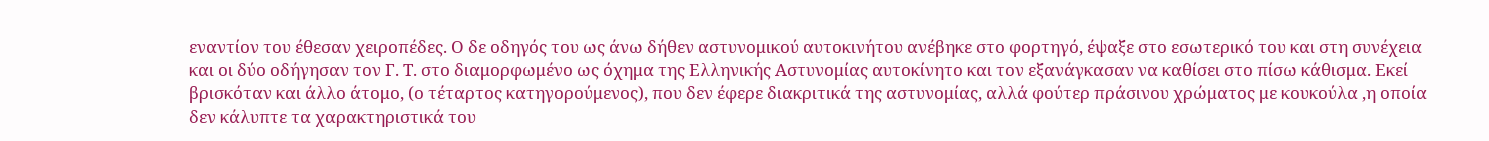εναντίον του έθεσαν χειροπέδες. Ο δε οδηγός του ως άνω δήθεν αστυνομικού αυτοκινήτου ανέβηκε στο φορτηγό, έψαξε στο εσωτερικό του και στη συνέχεια και οι δύο οδήγησαν τον Γ. Τ. στο διαμορφωμένο ως όχημα της Ελληνικής Αστυνομίας αυτοκίνητο και τον εξανάγκασαν να καθίσει στο πίσω κάθισμα. Εκεί βρισκόταν και άλλο άτομο, (ο τέταρτος κατηγορούμενος), που δεν έφερε διακριτικά της αστυνομίας, αλλά φούτερ πράσινου χρώματος με κουκούλα ,η οποία δεν κάλυπτε τα χαρακτηριστικά του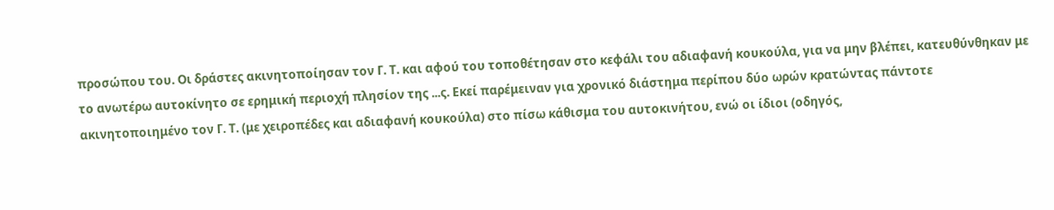προσώπου του. Οι δράστες ακινητοποίησαν τον Γ. Τ. και αφού του τοποθέτησαν στο κεφάλι του αδιαφανή κουκούλα, για να μην βλέπει, κατευθύνθηκαν με το ανωτέρω αυτοκίνητο σε ερημική περιοχή πλησίον της ...ς. Εκεί παρέμειναν για χρονικό διάστημα περίπου δύο ωρών κρατώντας πάντοτε ακινητοποιημένο τον Γ. Τ. (με χειροπέδες και αδιαφανή κουκούλα) στο πίσω κάθισμα του αυτοκινήτου, ενώ οι ίδιοι (οδηγός,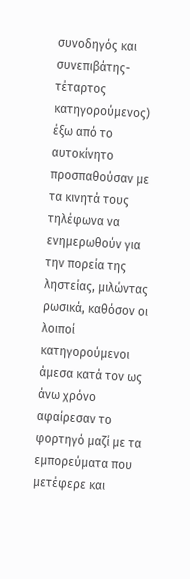συνοδηγός και συνεπιβάτης-τέταρτος κατηγορούμενος) έξω από το αυτοκίνητο προσπαθούσαν με τα κινητά τους τηλέφωνα να ενημερωθούν για την πορεία της ληστείας, μιλώντας ρωσικά, καθόσον οι λοιποί κατηγορούμενοι άμεσα κατά τον ως άνω χρόνο αφαίρεσαν το φορτηγό μαζί με τα εμπορεύματα που μετέφερε και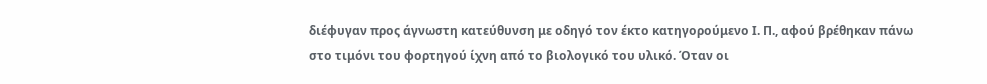διέφυγαν προς άγνωστη κατεύθυνση με οδηγό τον έκτο κατηγορούμενο Ι. Π., αφού βρέθηκαν πάνω στο τιμόνι του φορτηγού ίχνη από το βιολογικό του υλικό. Όταν οι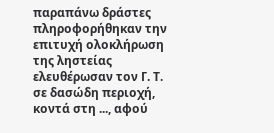παραπάνω δράστες πληροφορήθηκαν την επιτυχή ολοκλήρωση της ληστείας ελευθέρωσαν τον Γ. Τ. σε δασώδη περιοχή, κοντά στη ..., αφού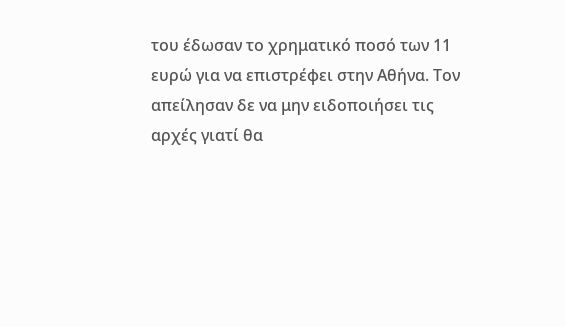του έδωσαν το χρηματικό ποσό των 11 ευρώ για να επιστρέφει στην Αθήνα. Τον απείλησαν δε να μην ειδοποιήσει τις αρχές γιατί θα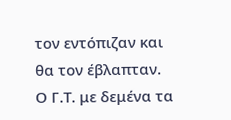τον εντόπιζαν και θα τον έβλαπταν. Ο Γ.Τ. με δεμένα τα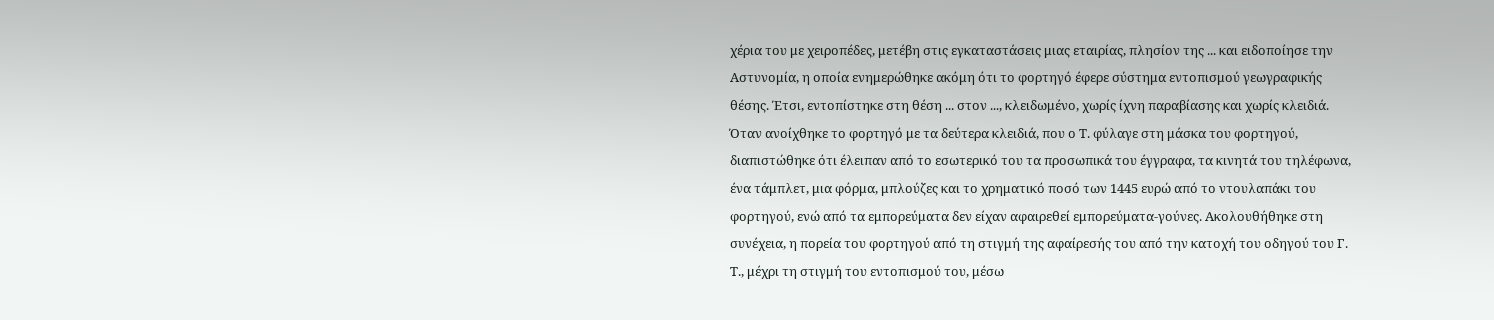χέρια του με χειροπέδες, μετέβη στις εγκαταστάσεις μιας εταιρίας, πλησίον της ... και ειδοποίησε την Αστυνομία, η οποία ενημερώθηκε ακόμη ότι το φορτηγό έφερε σύστημα εντοπισμού γεωγραφικής θέσης. Έτσι, εντοπίστηκε στη θέση ... στον ..., κλειδωμένο, χωρίς ίχνη παραβίασης και χωρίς κλειδιά. Όταν ανοίχθηκε το φορτηγό με τα δεύτερα κλειδιά, που ο Τ. φύλαγε στη μάσκα του φορτηγού, διαπιστώθηκε ότι έλειπαν από το εσωτερικό του τα προσωπικά του έγγραφα, τα κινητά του τηλέφωνα, ένα τάμπλετ, μια φόρμα, μπλούζες και το χρηματικό ποσό των 1445 ευρώ από το ντουλαπάκι του φορτηγού, ενώ από τα εμπορεύματα δεν είχαν αφαιρεθεί εμπορεύματα-γούνες. Ακολουθήθηκε στη συνέχεια, η πορεία του φορτηγού από τη στιγμή της αφαίρεσής του από την κατοχή του οδηγού του Γ. Τ., μέχρι τη στιγμή του εντοπισμού του, μέσω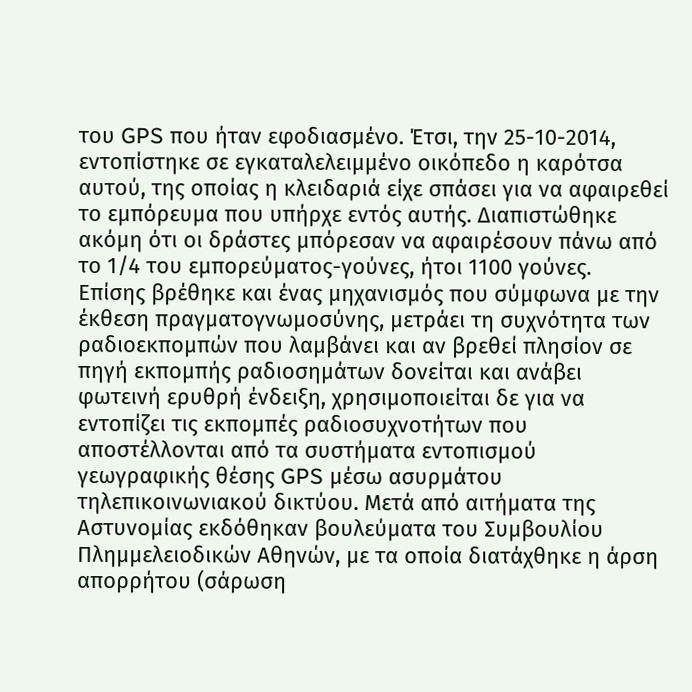του GPS που ήταν εφοδιασμένο. Έτσι, την 25-10-2014, εντοπίστηκε σε εγκαταλελειμμένο οικόπεδο η καρότσα αυτού, της οποίας η κλειδαριά είχε σπάσει για να αφαιρεθεί το εμπόρευμα που υπήρχε εντός αυτής. Διαπιστώθηκε ακόμη ότι οι δράστες μπόρεσαν να αφαιρέσουν πάνω από το 1/4 του εμπορεύματος-γούνες, ήτοι 1100 γούνες.
Επίσης βρέθηκε και ένας μηχανισμός που σύμφωνα με την έκθεση πραγματογνωμοσύνης, μετράει τη συχνότητα των ραδιοεκπομπών που λαμβάνει και αν βρεθεί πλησίον σε πηγή εκπομπής ραδιοσημάτων δονείται και ανάβει φωτεινή ερυθρή ένδειξη, χρησιμοποιείται δε για να εντοπίζει τις εκπομπές ραδιοσυχνοτήτων που αποστέλλονται από τα συστήματα εντοπισμού γεωγραφικής θέσης GPS μέσω ασυρμάτου τηλεπικοινωνιακού δικτύου. Μετά από αιτήματα της Αστυνομίας εκδόθηκαν βουλεύματα του Συμβουλίου Πλημμελειοδικών Αθηνών, με τα οποία διατάχθηκε η άρση απορρήτου (σάρωση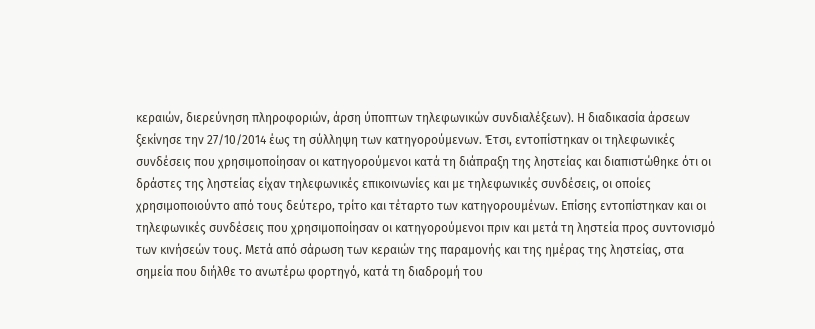κεραιών, διερεύνηση πληροφοριών, άρση ύποπτων τηλεφωνικών συνδιαλέξεων). Η διαδικασία άρσεων ξεκίνησε την 27/10/2014 έως τη σύλληψη των κατηγορούμενων. Έτσι, εντοπίστηκαν οι τηλεφωνικές συνδέσεις που χρησιμοποίησαν οι κατηγορούμενοι κατά τη διάπραξη της ληστείας και διαπιστώθηκε ότι οι δράστες της ληστείας είχαν τηλεφωνικές επικοινωνίες και με τηλεφωνικές συνδέσεις, οι οποίες χρησιμοποιούντο από τους δεύτερο, τρίτο και τέταρτο των κατηγορουμένων. Επίσης εντοπίστηκαν και οι τηλεφωνικές συνδέσεις που χρησιμοποίησαν οι κατηγορούμενοι πριν και μετά τη ληστεία προς συντονισμό των κινήσεών τους. Μετά από σάρωση των κεραιών της παραμονής και της ημέρας της ληστείας, στα σημεία που διήλθε το ανωτέρω φορτηγό, κατά τη διαδρομή του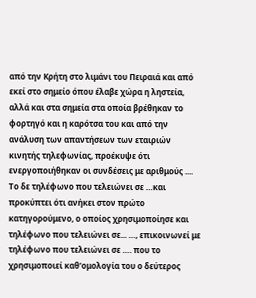από την Κρήτη στο λιμάνι του Πειραιά και από εκεί στο σημείο όπου έλαβε χώρα η ληστεία, αλλά και στα σημεία στα οποία βρέθηκαν το φορτηγό και η καρότσα του και από την ανάλυση των απαντήσεων των εταιριών κινητής τηλεφωνίας, προέκυψε ότι ενεργοποιήθηκαν οι συνδέσεις με αριθμούς .... Το δε τηλέφωνο που τελειώνει σε …και προκύπτει ότι ανήκει στον πρώτο κατηγορούμενο, ο οποίος χρησιμοποίησε και τηλέφωνο που τελειώνει σε... …, επικοινωνεί με τηλέφωνο που τελειώνει σε …. που το χρησιμοποιεί καθ'ομολογία του ο δεύτερος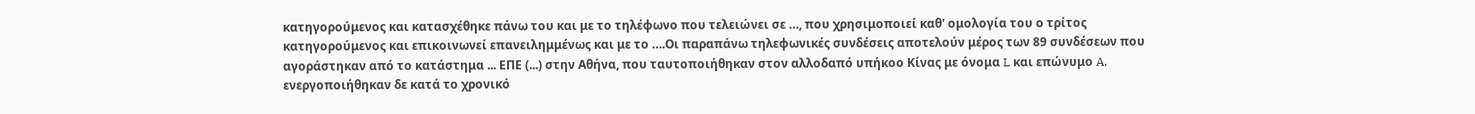κατηγορούμενος και κατασχέθηκε πάνω του και με το τηλέφωνο που τελειώνει σε …, που χρησιμοποιεί καθ' ομολογία του ο τρίτος κατηγορούμενος και επικοινωνεί επανειλημμένως και με το ….Οι παραπάνω τηλεφωνικές συνδέσεις αποτελούν μέρος των 89 συνδέσεων που αγοράστηκαν από το κατάστημα ... ΕΠΕ (...) στην Αθήνα, που ταυτοποιήθηκαν στον αλλοδαπό υπήκοο Κίνας με όνομα L και επώνυμο A, ενεργοποιήθηκαν δε κατά το χρονικό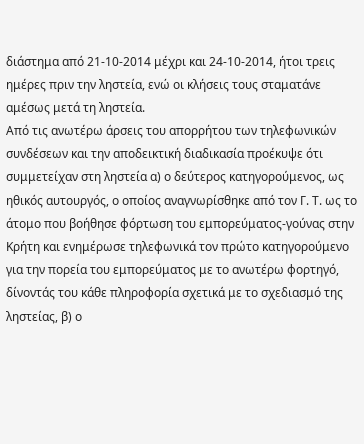διάστημα από 21-10-2014 μέχρι και 24-10-2014, ήτοι τρεις ημέρες πριν την ληστεία, ενώ οι κλήσεις τους σταματάνε αμέσως μετά τη ληστεία.
Από τις ανωτέρω άρσεις του απορρήτου των τηλεφωνικών συνδέσεων και την αποδεικτική διαδικασία προέκυψε ότι συμμετείχαν στη ληστεία α) ο δεύτερος κατηγορούμενος, ως ηθικός αυτουργός, ο οποίος αναγνωρίσθηκε από τον Γ. Τ. ως το άτομο που βοήθησε φόρτωση του εμπορεύματος-γούνας στην Κρήτη και ενημέρωσε τηλεφωνικά τον πρώτο κατηγορούμενο για την πορεία του εμπορεύματος με το ανωτέρω φορτηγό, δίνοντάς του κάθε πληροφορία σχετικά με το σχεδιασμό της ληστείας, β) ο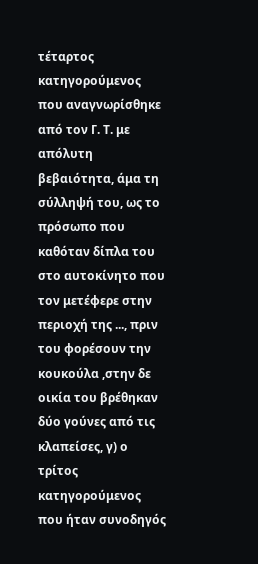τέταρτος κατηγορούμενος που αναγνωρίσθηκε από τον Γ. Τ. με απόλυτη βεβαιότητα, άμα τη σύλληψή του, ως το πρόσωπο που καθόταν δίπλα του στο αυτοκίνητο που τον μετέφερε στην περιοχή της ..., πριν του φορέσουν την κουκούλα ,στην δε οικία του βρέθηκαν δύο γούνες από τις κλαπείσες, γ) ο τρίτος κατηγορούμενος που ήταν συνοδηγός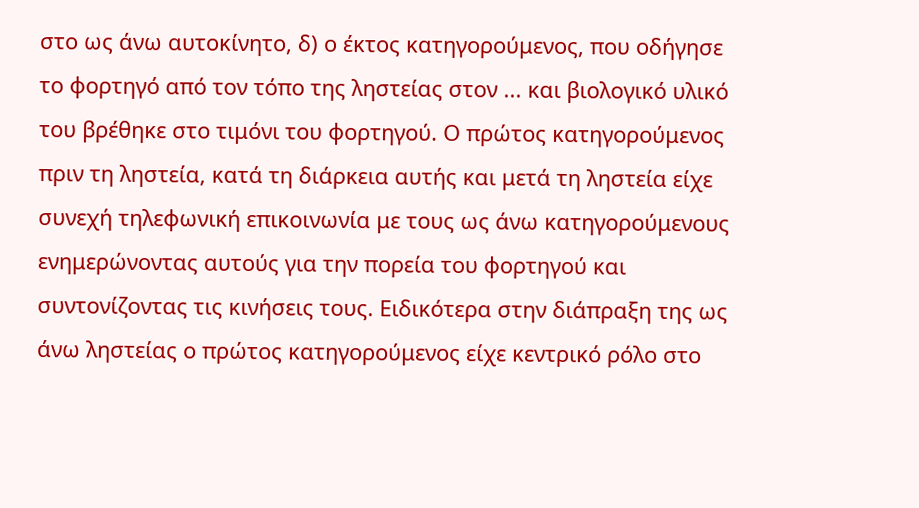στο ως άνω αυτοκίνητο, δ) ο έκτος κατηγορούμενος, που οδήγησε το φορτηγό από τον τόπο της ληστείας στον ... και βιολογικό υλικό του βρέθηκε στο τιμόνι του φορτηγού. Ο πρώτος κατηγορούμενος πριν τη ληστεία, κατά τη διάρκεια αυτής και μετά τη ληστεία είχε συνεχή τηλεφωνική επικοινωνία με τους ως άνω κατηγορούμενους ενημερώνοντας αυτούς για την πορεία του φορτηγού και συντονίζοντας τις κινήσεις τους. Ειδικότερα στην διάπραξη της ως άνω ληστείας ο πρώτος κατηγορούμενος είχε κεντρικό ρόλο στο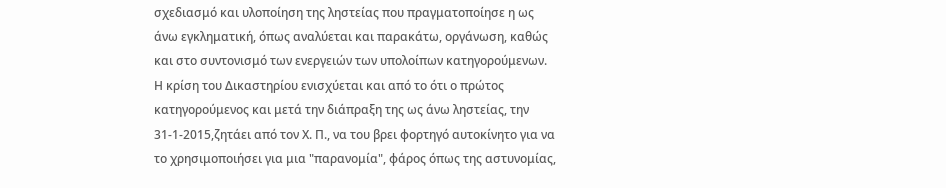σχεδιασμό και υλοποίηση της ληστείας που πραγματοποίησε η ως άνω εγκληματική, όπως αναλύεται και παρακάτω, οργάνωση, καθώς και στο συντονισμό των ενεργειών των υπολοίπων κατηγορούμενων. Η κρίση του Δικαστηρίου ενισχύεται και από το ότι ο πρώτος κατηγορούμενος και μετά την διάπραξη της ως άνω ληστείας, την 31-1-2015,ζητάει από τον Χ. Π., να του βρει φορτηγό αυτοκίνητο για να το χρησιμοποιήσει για μια "παρανομία", φάρος όπως της αστυνομίας,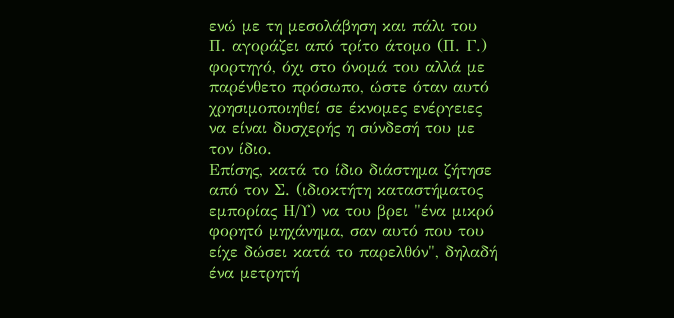ενώ με τη μεσολάβηση και πάλι του Π. αγοράζει από τρίτο άτομο (Π. Γ.) φορτηγό, όχι στο όνομά του αλλά με παρένθετο πρόσωπο, ώστε όταν αυτό χρησιμοποιηθεί σε έκνομες ενέργειες να είναι δυσχερής η σύνδεσή του με τον ίδιο.
Επίσης, κατά το ίδιο διάστημα ζήτησε από τον Σ. (ιδιοκτήτη καταστήματος εμπορίας Η/Υ) να του βρει "ένα μικρό φορητό μηχάνημα, σαν αυτό που του είχε δώσει κατά το παρελθόν", δηλαδή ένα μετρητή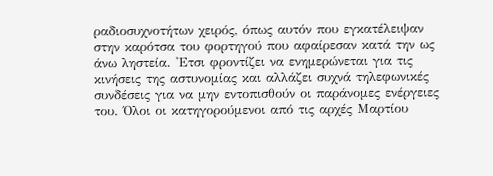ραδιοσυχνοτήτων χειρός, όπως αυτόν που εγκατέλειψαν στην καρότσα του φορτηγού που αφαίρεσαν κατά την ως άνω ληστεία. 'Ετσι φροντίζει να ενημερώνεται για τις κινήσεις της αστυνομίας και αλλάζει συχνά τηλεφωνικές συνδέσεις για να μην εντοπισθούν οι παράνομες ενέργειες του. Όλοι οι κατηγορούμενοι από τις αρχές Μαρτίου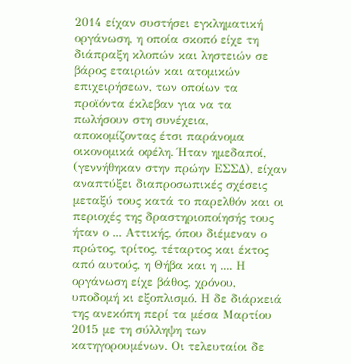2014 είχαν συστήσει εγκληματική οργάνωση, η οποία σκοπό είχε τη διάπραξη κλοπών και ληστειών σε βάρος εταιριών και ατομικών επιχειρήσεων, των οποίων τα προϊόντα έκλεβαν για να τα πωλήσουν στη συνέχεια, αποκομίζοντας έτσι παράνομα οικονομικά οφέλη. Ήταν ημεδαποί, (γεννήθηκαν στην πρώην ΕΣΣΔ), είχαν αναπτύξει διαπροσωπικές σχέσεις μεταξύ τους κατά το παρελθόν και οι περιοχές της δραστηριοποίησής τους ήταν ο ... Αττικής, όπου διέμεναν ο πρώτος, τρίτος, τέταρτος και έκτος από αυτούς, η Θήβα και η .... Η οργάνωση είχε βάθος, χρόνου, υποδομή κι εξοπλισμό. Η δε διάρκειά της ανεκόπη περί τα μέσα Μαρτίου 2015 με τη σύλληψη των κατηγορουμένων. Οι τελευταίοι δε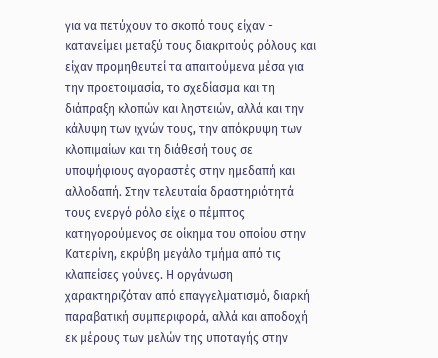για να πετύχουν το σκοπό τους είχαν - κατανείμει μεταξύ τους διακριτούς ρόλους και είχαν προμηθευτεί τα απαιτούμενα μέσα για την προετοιμασία, το σχεδίασμα και τη διάπραξη κλοπών και ληστειών, αλλά και την κάλυψη των ιχνών τους, την απόκρυψη των κλοπιμαίων και τη διάθεσή τους σε υποψήφιους αγοραστές στην ημεδαπή και αλλοδαπή. Στην τελευταία δραστηριότητά τους ενεργό ρόλο είχε ο πέμπτος κατηγορούμενος σε οίκημα του οποίου στην Κατερίνη, εκρύβη μεγάλο τμήμα από τις κλαπείσες γούνες. Η οργάνωση χαρακτηριζόταν από επαγγελματισμό, διαρκή παραβατική συμπεριφορά, αλλά και αποδοχή εκ μέρους των μελών της υποταγής στην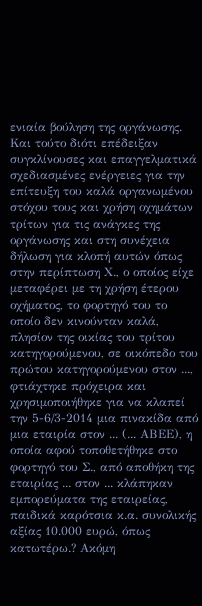ενιαία βούληση της οργάνωσης. Και τούτο διότι επέδειξαν συγκλίνουσες και επαγγελματικά σχεδιασμένες ενέργειες για την επίτευξη του καλά οργανωμένου στόχου τους και χρήση οχημάτων τρίτων για τις ανάγκες της οργάνωσης και στη συνέχεια δήλωση για κλοπή αυτών όπως στην περίπτωση Χ., ο οποίος είχε μεταφέρει με τη χρήση έτερου οχήματος, το φορτηγό του το οποίο δεν κινούνταν καλά, πλησίον της οικίας του τρίτου κατηγορούμενου, σε οικόπεδο του πρώτου κατηγορούμενου στον ..., φτιάχτηκε πρόχειρα και χρησιμοποιήθηκε για να κλαπεί την 5-6/3-2014 μια πινακίδα από μια εταιρία στον ... (... ΑΒΕΕ), η οποία αφού τοποθετήθηκε στο φορτηγό του Σ., από αποθήκη της εταιρίας ... στον ... κλάπηκαν εμπορεύματα της εταιρείας, παιδικά καρότσια κ.α. συνολικής αξίας 10.000 ευρώ, όπως κατωτέρω.? Ακόμη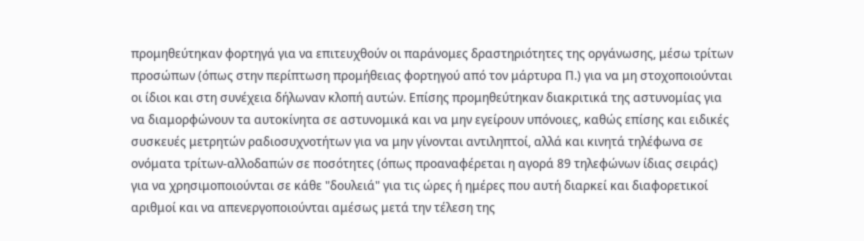προμηθεύτηκαν φορτηγά για να επιτευχθούν οι παράνομες δραστηριότητες της οργάνωσης, μέσω τρίτων προσώπων (όπως στην περίπτωση προμήθειας φορτηγού από τον μάρτυρα Π.) για να μη στοχοποιούνται οι ίδιοι και στη συνέχεια δήλωναν κλοπή αυτών. Επίσης προμηθεύτηκαν διακριτικά της αστυνομίας για να διαμορφώνουν τα αυτοκίνητα σε αστυνομικά και να μην εγείρουν υπόνοιες, καθώς επίσης και ειδικές συσκευές μετρητών ραδιοσυχνοτήτων για να μην γίνονται αντιληπτοί, αλλά και κινητά τηλέφωνα σε ονόματα τρίτων-αλλοδαπών σε ποσότητες (όπως προαναφέρεται η αγορά 89 τηλεφώνων ίδιας σειράς) για να χρησιμοποιούνται σε κάθε "δουλειά" για τις ώρες ή ημέρες που αυτή διαρκεί και διαφορετικοί αριθμοί και να απενεργοποιούνται αμέσως μετά την τέλεση της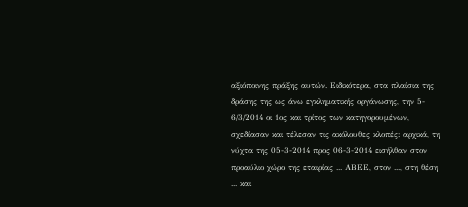αξιόποινης πράξης αυτών. Ειδικότερα, στα πλαίσια της δράσης της ως άνω εγκληματικής οργάνωσης, την 5- 6/3/2014 οι 1ος και τρίτος των κατηγορουμένων, σχεδίασαν και τέλεσαν τις ακόλουθες κλοπές: αρχικά, τη νύχτα της 05-3-2014 προς 06-3-2014 εισήλθαν στον προαύλιο χώρο της εταιρίας ... ΑΒΕΕ, στον ..., στη θέση ... και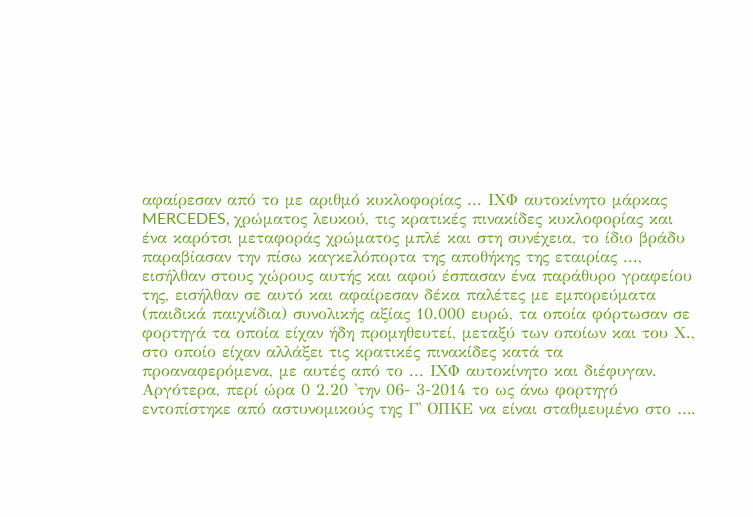αφαίρεσαν από το με αριθμό κυκλοφορίας ... ΙΧΦ αυτοκίνητο μάρκας MERCEDES, χρώματος λευκού, τις κρατικές πινακίδες κυκλοφορίας και ένα καρότσι μεταφοράς χρώματος μπλέ και στη συνέχεια, το ίδιο βράδυ παραβίασαν την πίσω καγκελόπορτα της αποθήκης της εταιρίας ..., εισήλθαν στους χώρους αυτής και αφού έσπασαν ένα παράθυρο γραφείου της, εισήλθαν σε αυτό και αφαίρεσαν δέκα παλέτες με εμπορεύματα (παιδικά παιχνίδια) συνολικής αξίας 10.000 ευρώ, τα οποία φόρτωσαν σε φορτηγά τα οποία είχαν ήδη προμηθευτεί, μεταξύ των οποίων και του Χ., στο οποίο είχαν αλλάξει τις κρατικές πινακίδες κατά τα προαναφερόμενα, με αυτές από το ... ΙΧΦ αυτοκίνητο και διέφυγαν. Αργότερα, περί ώρα 0 2.20 'την 06- 3-2014 το ως άνω φορτηγό εντοπίστηκε από αστυνομικούς της Γ' ΟΠΚΕ να είναι σταθμευμένο στο ….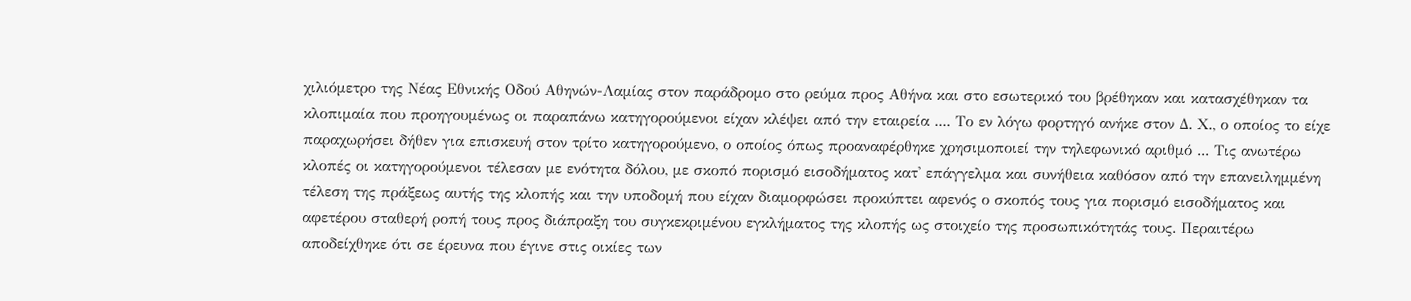χιλιόμετρο της Νέας Εθνικής Οδού Αθηνών-Λαμίας στον παράδρομο στο ρεύμα προς Αθήνα και στο εσωτερικό του βρέθηκαν και κατασχέθηκαν τα κλοπιμαία που προηγουμένως οι παραπάνω κατηγορούμενοι είχαν κλέψει από την εταιρεία .... Το εν λόγω φορτηγό ανήκε στον Δ. Χ., ο οποίος το είχε παραχωρήσει δήθεν για επισκευή στον τρίτο κατηγορούμενο, ο οποίος όπως προαναφέρθηκε χρησιμοποιεί την τηλεφωνικό αριθμό ... Τις ανωτέρω κλοπές οι κατηγορούμενοι τέλεσαν με ενότητα δόλου, με σκοπό πορισμό εισοδήματος κατ' επάγγελμα και συνήθεια καθόσον από την επανειλημμένη τέλεση της πράξεως αυτής της κλοπής και την υποδομή που είχαν διαμορφώσει προκύπτει αφενός ο σκοπός τους για πορισμό εισοδήματος και αφετέρου σταθερή ροπή τους προς διάπραξη του συγκεκριμένου εγκλήματος της κλοπής ως στοιχείο της προσωπικότητάς τους. Περαιτέρω αποδείχθηκε ότι σε έρευνα που έγινε στις οικίες των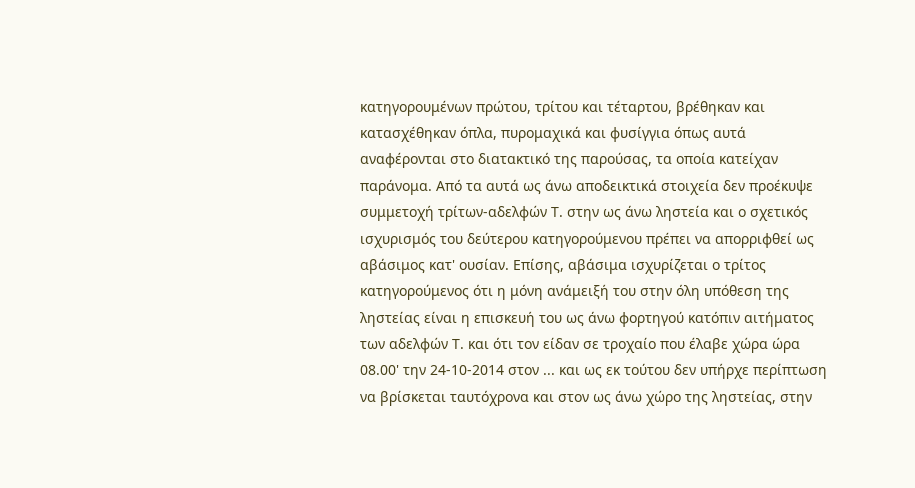κατηγορουμένων πρώτου, τρίτου και τέταρτου, βρέθηκαν και κατασχέθηκαν όπλα, πυρομαχικά και φυσίγγια όπως αυτά αναφέρονται στο διατακτικό της παρούσας, τα οποία κατείχαν παράνομα. Από τα αυτά ως άνω αποδεικτικά στοιχεία δεν προέκυψε συμμετοχή τρίτων-αδελφών Τ. στην ως άνω ληστεία και ο σχετικός ισχυρισμός του δεύτερου κατηγορούμενου πρέπει να απορριφθεί ως αβάσιμος κατ' ουσίαν. Επίσης, αβάσιμα ισχυρίζεται ο τρίτος κατηγορούμενος ότι η μόνη ανάμειξή του στην όλη υπόθεση της ληστείας είναι η επισκευή του ως άνω φορτηγού κατόπιν αιτήματος των αδελφών Τ. και ότι τον είδαν σε τροχαίο που έλαβε χώρα ώρα 08.00' την 24-10-2014 στον ... και ως εκ τούτου δεν υπήρχε περίπτωση να βρίσκεται ταυτόχρονα και στον ως άνω χώρο της ληστείας, στην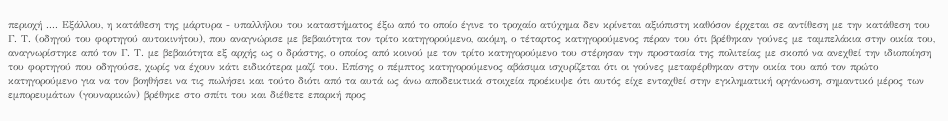περιοχή .... Εξάλλου, η κατάθεση της μάρτυρα - υπαλλήλου του καταστήματος έξω από το οποίο έγινε το τροχαίο ατύχημα δεν κρίνεται αξιόπιστη καθόσον έρχεται σε αντίθεση με την κατάθεση του Γ. Τ. (οδηγού του φορτηγού αυτοκινήτου), που αναγνώρισε με βεβαιότητα τον τρίτο κατηγορούμενο, ακόμη, ο τέταρτος κατηγορούμενος πέραν του ότι βρέθηκαν γούνες με ταμπελάκια στην οικία του, αναγνωρίστηκε από τον Γ. Τ. με βεβαιότητα εξ αρχής ως ο δράστης, ο οποίος από κοινού με τον τρίτο κατηγορούμενο του στέρησαν την προστασία της πολιτείας με σκοπό να ανεχθεί την ιδιοποίηση του φορτηγού που οδηγούσε, χωρίς να έχουν κάτι ειδικότερα μαζί του. Επίσης ο πέμπτος κατηγορούμενος αβάσιμα ισχυρίζεται ότι οι γούνες μεταφέρθηκαν στην οικία του από τον πρώτο κατηγορούμενο για να τον βοηθήσει να τις πωλήσει και τούτο διότι από τα αυτά ως άνω αποδεικτικά στοιχεία προέκυψε ότι αυτός είχε ενταχθεί στην εγκληματική οργάνωση, σημαντικό μέρος των εμπορευμάτων (γουναρικών) βρέθηκε στο σπίτι του και διέθετε επαρκή προς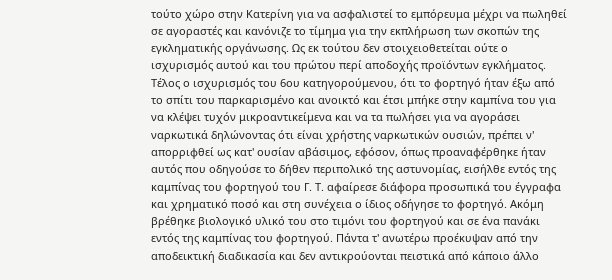τούτο χώρο στην Κατερίνη για να ασφαλιστεί το εμπόρευμα μέχρι να πωληθεί σε αγοραστές και κανόνιζε το τίμημα για την εκπλήρωση των σκοπών της εγκληματικής οργάνωσης. Ως εκ τούτου δεν στοιχειοθετείται ούτε ο ισχυρισμός αυτού και του πρώτου περί αποδοχής προϊόντων εγκλήματος. Τέλος ο ισχυρισμός του 6ου κατηγορούμενου, ότι το φορτηγό ήταν έξω από το σπίτι του παρκαρισμένο και ανοικτό και έτσι μπήκε στην καμπίνα του για να κλέψει τυχόν μικροαντικείμενα και να τα πωλήσει για να αγοράσει ναρκωτικά δηλώνοντας ότι είναι χρήστης ναρκωτικών ουσιών, πρέπει ν' απορριφθεί ως κατ' ουσίαν αβάσιμος, εφόσον, όπως προαναφέρθηκε ήταν αυτός που οδηγούσε το δήθεν περιπολικό της αστυνομίας, εισήλθε εντός της καμπίνας του φορτηγού του Γ. Τ. αφαίρεσε διάφορα προσωπικά του έγγραφα και χρηματικό ποσό και στη συνέχεια ο ίδιος οδήγησε το φορτηγό. Ακόμη βρέθηκε βιολογικό υλικό του στο τιμόνι του φορτηγού και σε ένα πανάκι εντός της καμπίνας του φορτηγού. Πάντα τ' ανωτέρω προέκυψαν από την αποδεικτική διαδικασία και δεν αντικρούονται πειστικά από κάποιο άλλο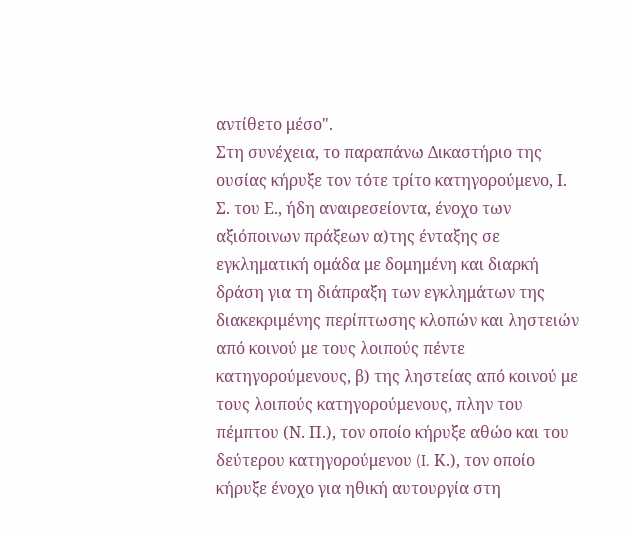αντίθετο μέσο".
Στη συνέχεια, το παραπάνω Δικαστήριο της ουσίας κήρυξε τον τότε τρίτο κατηγορούμενο, Ι. Σ. του Ε., ήδη αναιρεσείοντα, ένοχο των αξιόποινων πράξεων α)της ένταξης σε εγκληματική ομάδα με δομημένη και διαρκή δράση για τη διάπραξη των εγκλημάτων της διακεκριμένης περίπτωσης κλοπών και ληστειών από κοινού με τους λοιπούς πέντε κατηγορούμενους, β) της ληστείας από κοινού με τους λοιπούς κατηγορούμενους, πλην του πέμπτου (Ν. Π.), τον οποίο κήρυξε αθώο και του δεύτερου κατηγορούμενου (I. Κ.), τον οποίο κήρυξε ένοχο για ηθική αυτουργία στη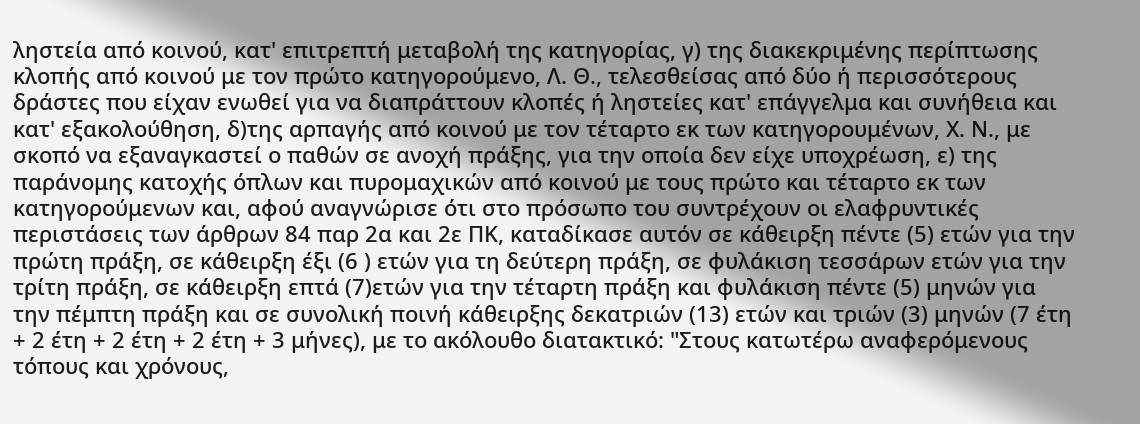ληστεία από κοινού, κατ' επιτρεπτή μεταβολή της κατηγορίας, γ) της διακεκριμένης περίπτωσης κλοπής από κοινού με τον πρώτο κατηγορούμενο, Λ. Θ., τελεσθείσας από δύο ή περισσότερους δράστες που είχαν ενωθεί για να διαπράττουν κλοπές ή ληστείες κατ' επάγγελμα και συνήθεια και κατ' εξακολούθηση, δ)της αρπαγής από κοινού με τον τέταρτο εκ των κατηγορουμένων, Χ. Ν., με σκοπό να εξαναγκαστεί ο παθών σε ανοχή πράξης, για την οποία δεν είχε υποχρέωση, ε) της παράνομης κατοχής όπλων και πυρομαχικών από κοινού με τους πρώτο και τέταρτο εκ των κατηγορούμενων και, αφού αναγνώρισε ότι στο πρόσωπο του συντρέχουν οι ελαφρυντικές περιστάσεις των άρθρων 84 παρ 2α και 2ε ΠΚ, καταδίκασε αυτόν σε κάθειρξη πέντε (5) ετών για την πρώτη πράξη, σε κάθειρξη έξι (6 ) ετών για τη δεύτερη πράξη, σε φυλάκιση τεσσάρων ετών για την τρίτη πράξη, σε κάθειρξη επτά (7)ετών για την τέταρτη πράξη και φυλάκιση πέντε (5) μηνών για την πέμπτη πράξη και σε συνολική ποινή κάθειρξης δεκατριών (13) ετών και τριών (3) μηνών (7 έτη + 2 έτη + 2 έτη + 2 έτη + 3 μήνες), με το ακόλουθο διατακτικό: "Στους κατωτέρω αναφερόμενους τόπους και χρόνους,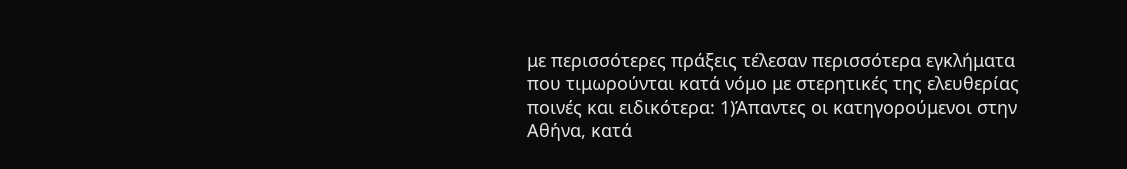με περισσότερες πράξεις τέλεσαν περισσότερα εγκλήματα που τιμωρούνται κατά νόμο με στερητικές της ελευθερίας ποινές και ειδικότερα: 1)Άπαντες οι κατηγορούμενοι στην Αθήνα, κατά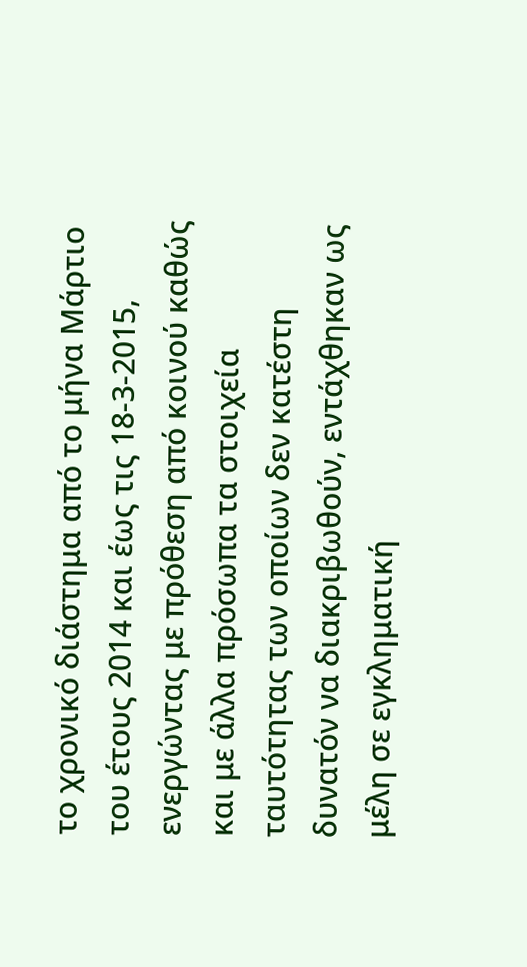το χρονικό διάστημα από το μήνα Μάρτιο του έτους 2014 και έως τις 18-3-2015, ενεργώντας με πρόθεση από κοινού καθώς και με άλλα πρόσωπα τα στοιχεία ταυτότητας των οποίων δεν κατέστη δυνατόν να διακριβωθούν, εντάχθηκαν ως μέλη σε εγκληματική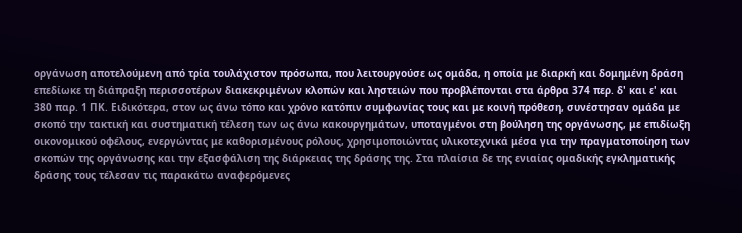οργάνωση αποτελούμενη από τρία τουλάχιστον πρόσωπα, που λειτουργούσε ως ομάδα, η οποία με διαρκή και δομημένη δράση επεδίωκε τη διάπραξη περισσοτέρων διακεκριμένων κλοπών και ληστειών που προβλέπονται στα άρθρα 374 περ. δ' και ε' και 380 παρ. 1 ΠΚ. Ειδικότερα, στον ως άνω τόπο και χρόνο κατόπιν συμφωνίας τους και με κοινή πρόθεση, συνέστησαν ομάδα με σκοπό την τακτική και συστηματική τέλεση των ως άνω κακουργημάτων, υποταγμένοι στη βούληση της οργάνωσης, με επιδίωξη οικονομικού οφέλους, ενεργώντας με καθορισμένους ρόλους, χρησιμοποιώντας υλικοτεχνικά μέσα για την πραγματοποίηση των σκοπών της οργάνωσης και την εξασφάλιση της διάρκειας της δράσης της. Στα πλαίσια δε της ενιαίας ομαδικής εγκληματικής δράσης τους τέλεσαν τις παρακάτω αναφερόμενες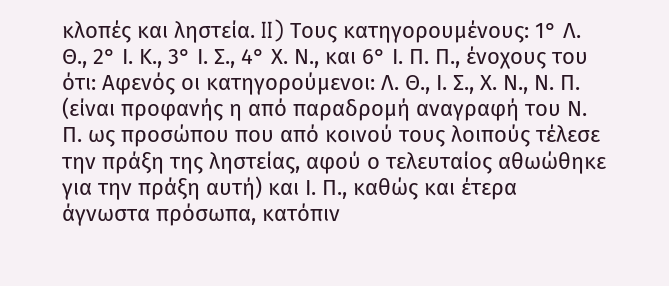κλοπές και ληστεία. II) Τους κατηγορουμένους: 1° Λ. Θ., 2° Ι. Κ., 3° Ι. Σ., 4° Χ. Ν., και 6° Ι. Π. Π., ένοχους του ότι: Αφενός οι κατηγορούμενοι: Λ. Θ., Ι. Σ., Χ. Ν., Ν. Π. (είναι προφανής η από παραδρομή αναγραφή του Ν. Π. ως προσώπου που από κοινού τους λοιπούς τέλεσε την πράξη της ληστείας, αφού ο τελευταίος αθωώθηκε για την πράξη αυτή) και Ι. Π., καθώς και έτερα άγνωστα πρόσωπα, κατόπιν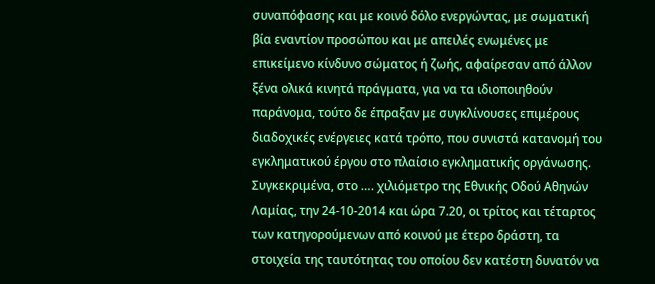συναπόφασης και με κοινό δόλο ενεργώντας, με σωματική βία εναντίον προσώπου και με απειλές ενωμένες με επικείμενο κίνδυνο σώματος ή ζωής, αφαίρεσαν από άλλον ξένα ολικά κινητά πράγματα, για να τα ιδιοποιηθούν παράνομα, τούτο δε έπραξαν με συγκλίνουσες επιμέρους διαδοχικές ενέργειες κατά τρόπο, που συνιστά κατανομή του εγκληματικού έργου στο πλαίσιο εγκληματικής οργάνωσης. Συγκεκριμένα, στο …. χιλιόμετρο της Εθνικής Οδού Αθηνών Λαμίας, την 24-10-2014 και ώρα 7.20, οι τρίτος και τέταρτος των κατηγορούμενων από κοινού με έτερο δράστη, τα στοιχεία της ταυτότητας του οποίου δεν κατέστη δυνατόν να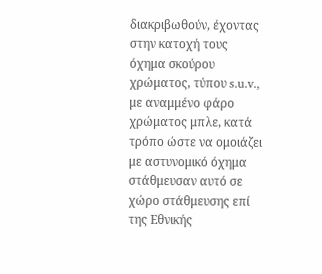διακριβωθούν, έχοντας στην κατοχή τους όχημα σκούρου χρώματος, τύπου s.u.v., με αναμμένο φάρο χρώματος μπλε, κατά τρόπο ώστε να ομοιάζει με αστυνομικό όχημα στάθμευσαν αυτό σε χώρο στάθμευσης επί της Εθνικής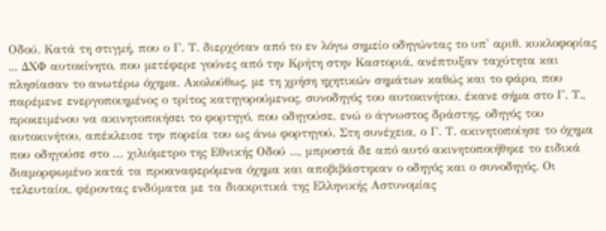Οδού. Κατά τη στιγμή, που ο Γ. Τ. διερχόταν από το εν λόγω σημείο οδηγώντας το υπ' αριθ. κυκλοφορίας ... ΔΧΦ αυτοκίνητο, που μετέφερε γούνες από την Κρήτη στην Καστοριά, ανέπτυξαν ταχύτητα και πλησίασαν το ανωτέρω όχημα. Ακολούθως, με τη χρήση ηχητικών σημάτων καθώς και το φάρο, που παρέμενε ενεργοποιημένος ο τρίτος κατηγορούμενος, συνοδηγός του αυτοκινήτου, έκανε σήμα στο Γ. Τ., προκειμένου να ακινητοποιήσει το φορτηγό, που οδηγούσε, ενώ ο άγνωστος δράστης, οδηγός του αυτοκινήτου, απέκλεισε την πορεία του ως άνω φορτηγού. Στη συνέχεια, ο Γ. Τ. ακινητοποίησε το όχημα που οδηγούσε στο … χιλιόμετρο της Εθνικής Οδού ..., μπροστά δε από αυτό ακινητοποιήθηκε το ειδικά διαμορφωμένο κατά τα προαναφερόμενα όχημα και αποβιβάστηκαν ο οδηγός και ο συνοδηγός. Οι τελευταίοι, φέροντας ενδύματα με τα διακριτικά της Ελληνικής Αστυνομίας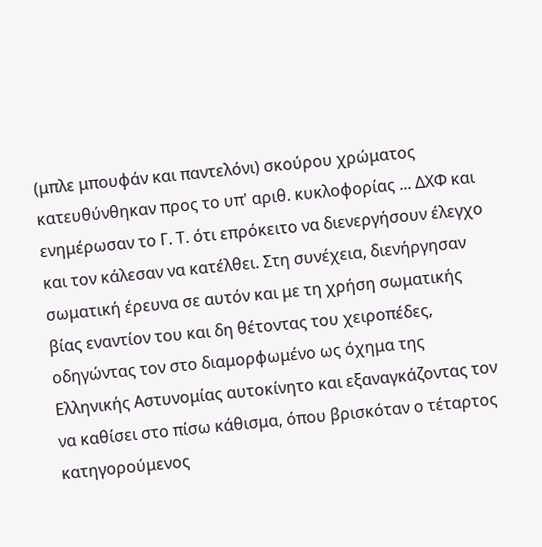(μπλε μπουφάν και παντελόνι) σκούρου χρώματος κατευθύνθηκαν προς το υπ' αριθ. κυκλοφορίας ... ΔΧΦ και ενημέρωσαν το Γ. Τ. ότι επρόκειτο να διενεργήσουν έλεγχο και τον κάλεσαν να κατέλθει. Στη συνέχεια, διενήργησαν σωματική έρευνα σε αυτόν και με τη χρήση σωματικής βίας εναντίον του και δη θέτοντας του χειροπέδες, οδηγώντας τον στο διαμορφωμένο ως όχημα της Ελληνικής Αστυνομίας αυτοκίνητο και εξαναγκάζοντας τον να καθίσει στο πίσω κάθισμα, όπου βρισκόταν ο τέταρτος κατηγορούμενος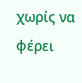χωρίς να φέρει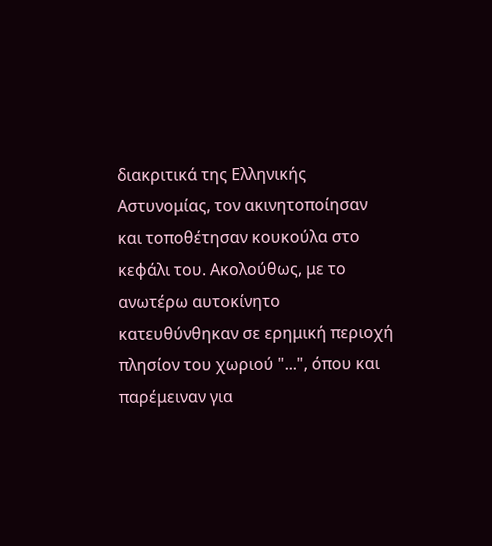διακριτικά της Ελληνικής Αστυνομίας, τον ακινητοποίησαν και τοποθέτησαν κουκούλα στο κεφάλι του. Ακολούθως, με το ανωτέρω αυτοκίνητο κατευθύνθηκαν σε ερημική περιοχή πλησίον του χωριού "...", όπου και παρέμειναν για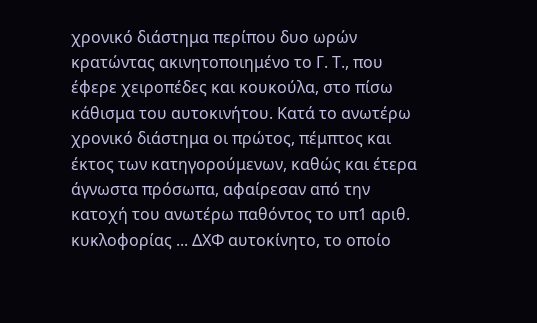χρονικό διάστημα περίπου δυο ωρών κρατώντας ακινητοποιημένο το Γ. Τ., που έφερε χειροπέδες και κουκούλα, στο πίσω κάθισμα του αυτοκινήτου. Κατά το ανωτέρω χρονικό διάστημα οι πρώτος, πέμπτος και έκτος των κατηγορούμενων, καθώς και έτερα άγνωστα πρόσωπα, αφαίρεσαν από την κατοχή του ανωτέρω παθόντος το υπ1 αριθ. κυκλοφορίας ... ΔΧΦ αυτοκίνητο, το οποίο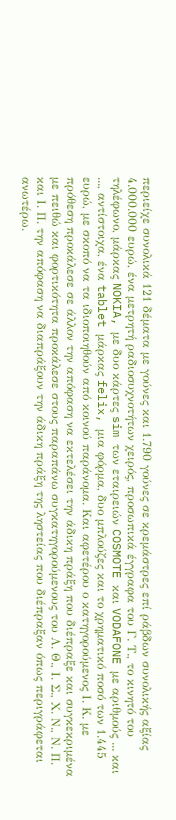περιείχε συνολικά 121 δέματα με γούνες και 1.790 γούνες σε κρεμάστρες επί ράβδων συνολικής αξίας 4.000.000 ευρώ, ένα μετρητή ραδιοσυχνοτήτων χειρός, προσωπικά έγγραφα του Γ. Τ., το κινητό του τηλέφωνο, μάρκας NOKIA, με δυο κάρτες sim των εταιρειών COSMOTE και VODAFONE με αριθμούς ... και ..., αντίστοιχα, ένα tablet μάρκας felix, μια φόρμα, δυο μπλούζες και το χρηματικό ποσό των 1.445 ευρώ, με σκοπό να τα ιδιοποιηθούν από κοινού παράνομα. Και αφετέρου ο κατηγορούμενος Ι. Κ. με πρόθεση προκάλεσε σε άλλον την απόφαση να εκτελέσει την άδικη πράξη που διέπραξε και συγκεκριμένα με πειθώ και φορτικότητα προκάλεσε στους παραπάνω συγκατηγορούμενους του Λ. Θ., Ι. Σ., Χ. Ν., Ν. Π. και Ι. Π. την απόφαση να διαπράξουν την άδικη πράξη της ληστείας που διέπραξαν όπως περιγράφεται ανωτέρω.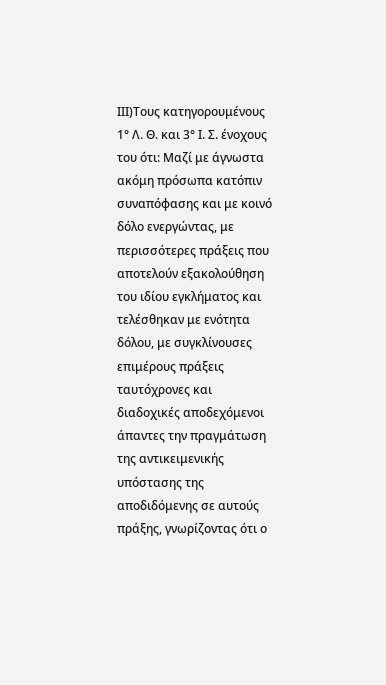ΙΙΙ)Τους κατηγορουμένους 1° Λ. Θ. και 3° Ι. Σ. ένοχους του ότι: Μαζί με άγνωστα ακόμη πρόσωπα κατόπιν συναπόφασης και με κοινό δόλο ενεργώντας, με περισσότερες πράξεις που αποτελούν εξακολούθηση του ιδίου εγκλήματος και τελέσθηκαν με ενότητα δόλου, με συγκλίνουσες επιμέρους πράξεις ταυτόχρονες και διαδοχικές αποδεχόμενοι άπαντες την πραγμάτωση της αντικειμενικής υπόστασης της αποδιδόμενης σε αυτούς πράξης, γνωρίζοντας ότι ο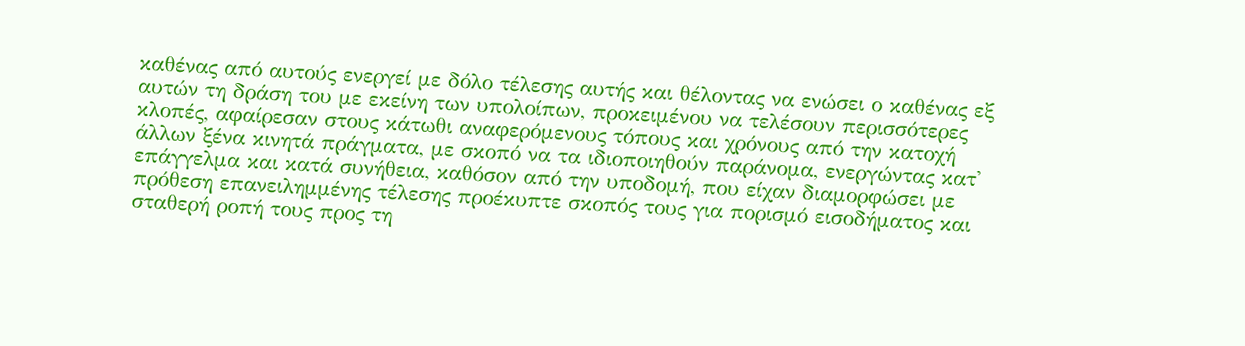καθένας από αυτούς ενεργεί με δόλο τέλεσης αυτής και θέλοντας να ενώσει ο καθένας εξ αυτών τη δράση του με εκείνη των υπολοίπων, προκειμένου να τελέσουν περισσότερες κλοπές, αφαίρεσαν στους κάτωθι αναφερόμενους τόπους και χρόνους από την κατοχή άλλων ξένα κινητά πράγματα, με σκοπό να τα ιδιοποιηθούν παράνομα, ενεργώντας κατ' επάγγελμα και κατά συνήθεια, καθόσον από την υποδομή, που είχαν διαμορφώσει με πρόθεση επανειλημμένης τέλεσης προέκυπτε σκοπός τους για πορισμό εισοδήματος και σταθερή ροπή τους προς τη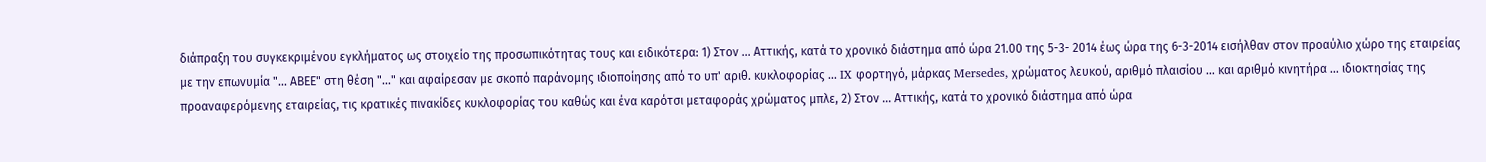διάπραξη του συγκεκριμένου εγκλήματος ως στοιχείο της προσωπικότητας τους και ειδικότερα: 1) Στον ... Αττικής, κατά το χρονικό διάστημα από ώρα 21.00 της 5-3- 2014 έως ώρα της 6-3-2014 εισήλθαν στον προαύλιο χώρο της εταιρείας με την επωνυμία "... ΑΒΕΕ" στη θέση "..." και αφαίρεσαν με σκοπό παράνομης ιδιοποίησης από το υπ' αριθ. κυκλοφορίας ... IX φορτηγό, μάρκας Mersedes, χρώματος λευκού, αριθμό πλαισίου ... και αριθμό κινητήρα ... ιδιοκτησίας της προαναφερόμενης εταιρείας, τις κρατικές πινακίδες κυκλοφορίας του καθώς και ένα καρότσι μεταφοράς χρώματος μπλε, 2) Στον ... Αττικής, κατά το χρονικό διάστημα από ώρα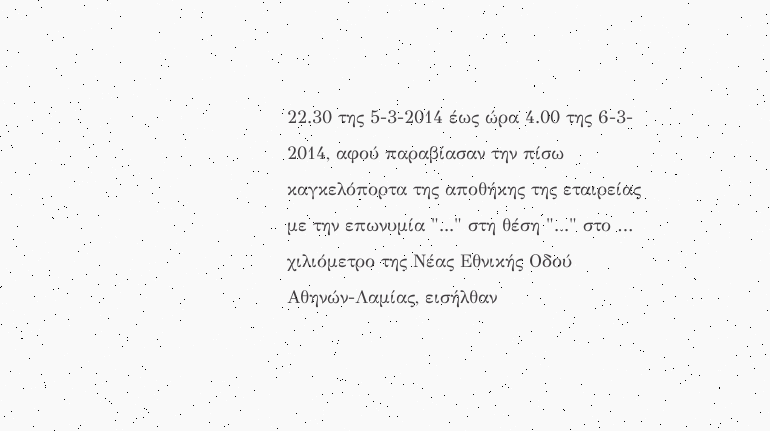22.30 της 5-3-2014 έως ώρα 4.00 της 6-3- 2014, αφού παραβίασαν την πίσω καγκελόπορτα της αποθήκης της εταιρείας με την επωνυμία "..." στη θέση "..." στο … χιλιόμετρο της Νέας Εθνικής Οδού Αθηνών-Λαμίας, εισήλθαν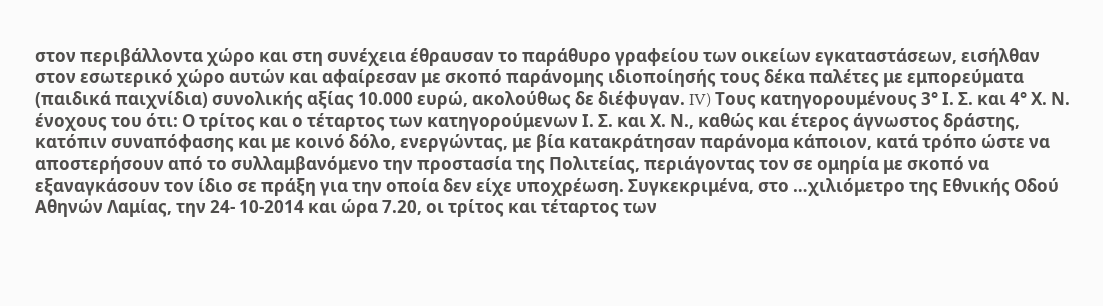στον περιβάλλοντα χώρο και στη συνέχεια έθραυσαν το παράθυρο γραφείου των οικείων εγκαταστάσεων, εισήλθαν στον εσωτερικό χώρο αυτών και αφαίρεσαν με σκοπό παράνομης ιδιοποίησής τους δέκα παλέτες με εμπορεύματα (παιδικά παιχνίδια) συνολικής αξίας 10.000 ευρώ, ακολούθως δε διέφυγαν. IV) Τους κατηγορουμένους 3° Ι. Σ. και 4° Χ. Ν. ένοχους του ότι: Ο τρίτος και ο τέταρτος των κατηγορούμενων Ι. Σ. και Χ. Ν., καθώς και έτερος άγνωστος δράστης, κατόπιν συναπόφασης και με κοινό δόλο, ενεργώντας, με βία κατακράτησαν παράνομα κάποιον, κατά τρόπο ώστε να αποστερήσουν από το συλλαμβανόμενο την προστασία της Πολιτείας, περιάγοντας τον σε ομηρία με σκοπό να εξαναγκάσουν τον ίδιο σε πράξη για την οποία δεν είχε υποχρέωση. Συγκεκριμένα, στο …χιλιόμετρο της Εθνικής Οδού Αθηνών Λαμίας, την 24- 10-2014 και ώρα 7.20, οι τρίτος και τέταρτος των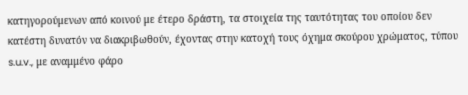κατηγορούμενων από κοινού με έτερο δράστη, τα στοιχεία της ταυτότητας του οποίου δεν κατέστη δυνατόν να διακριβωθούν, έχοντας στην κατοχή τους όχημα σκούρου χρώματος, τύπου s.u.v., με αναμμένο φάρο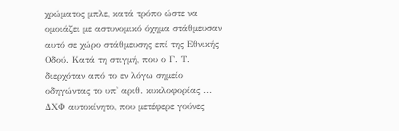χρώματος μπλε, κατά τρόπο ώστε να ομοιάζει με αστυνομικό όχημα στάθμευσαν αυτό σε χώρο στάθμευσης επί της Εθνικής Οδού. Κατά τη στιγμή, που ο Γ. Τ. διερχόταν από το εν λόγω σημείο οδηγώντας το υπ' αριθ. κυκλοφορίας ... ΔΧΦ αυτοκίνητο, που μετέφερε γούνες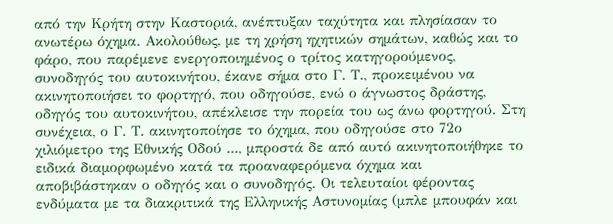από την Κρήτη στην Καστοριά, ανέπτυξαν ταχύτητα και πλησίασαν το ανωτέρω όχημα. Ακολούθως, με τη χρήση ηχητικών σημάτων, καθώς και το φάρο, που παρέμενε ενεργοποιημένος ο τρίτος κατηγορούμενος, συνοδηγός του αυτοκινήτου, έκανε σήμα στο Γ. Τ., προκειμένου να ακινητοποιήσει το φορτηγό, που οδηγούσε, ενώ ο άγνωστος δράστης, οδηγός του αυτοκινήτου, απέκλεισε την πορεία του ως άνω φορτηγού. Στη συνέχεια, ο Γ. Τ. ακινητοποίησε το όχημα, που οδηγούσε στο 72ο χιλιόμετρο της Εθνικής Οδού ..., μπροστά δε από αυτό ακινητοποιήθηκε το ειδικά διαμορφωμένο κατά τα προαναφερόμενα όχημα και αποβιβάστηκαν ο οδηγός και ο συνοδηγός. Οι τελευταίοι φέροντας ενδύματα με τα διακριτικά της Ελληνικής Αστυνομίας (μπλε μπουφάν και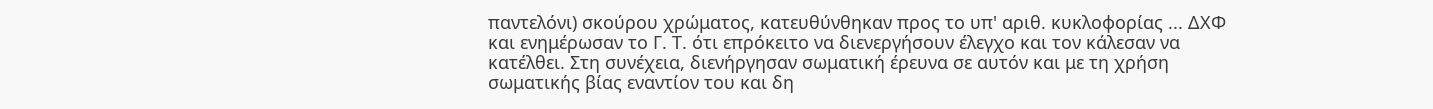παντελόνι) σκούρου χρώματος, κατευθύνθηκαν προς το υπ' αριθ. κυκλοφορίας ... ΔΧΦ και ενημέρωσαν το Γ. Τ. ότι επρόκειτο να διενεργήσουν έλεγχο και τον κάλεσαν να κατέλθει. Στη συνέχεια, διενήργησαν σωματική έρευνα σε αυτόν και με τη χρήση σωματικής βίας εναντίον του και δη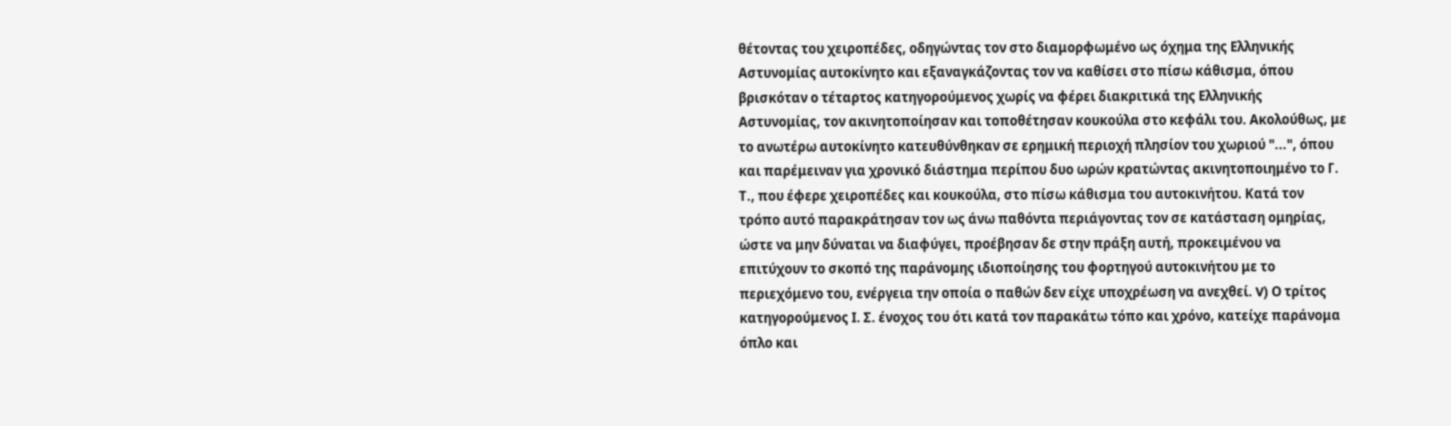θέτοντας του χειροπέδες, οδηγώντας τον στο διαμορφωμένο ως όχημα της Ελληνικής Αστυνομίας αυτοκίνητο και εξαναγκάζοντας τον να καθίσει στο πίσω κάθισμα, όπου βρισκόταν ο τέταρτος κατηγορούμενος χωρίς να φέρει διακριτικά της Ελληνικής Αστυνομίας, τον ακινητοποίησαν και τοποθέτησαν κουκούλα στο κεφάλι του. Ακολούθως, με το ανωτέρω αυτοκίνητο κατευθύνθηκαν σε ερημική περιοχή πλησίον του χωριού "...", όπου και παρέμειναν για χρονικό διάστημα περίπου δυο ωρών κρατώντας ακινητοποιημένο το Γ. Τ., που έφερε χειροπέδες και κουκούλα, στο πίσω κάθισμα του αυτοκινήτου. Κατά τον τρόπο αυτό παρακράτησαν τον ως άνω παθόντα περιάγοντας τον σε κατάσταση ομηρίας, ώστε να μην δύναται να διαφύγει, προέβησαν δε στην πράξη αυτή, προκειμένου να επιτύχουν το σκοπό της παράνομης ιδιοποίησης του φορτηγού αυτοκινήτου με το περιεχόμενο του, ενέργεια την οποία ο παθών δεν είχε υποχρέωση να ανεχθεί. V) Ο τρίτος κατηγορούμενος Ι. Σ. ένοχος του ότι κατά τον παρακάτω τόπο και χρόνο, κατείχε παράνομα όπλο και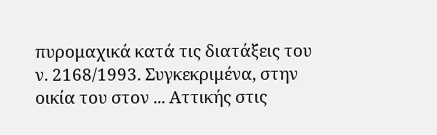πυρομαχικά κατά τις διατάξεις του ν. 2168/1993. Συγκεκριμένα, στην οικία του στον ... Αττικής στις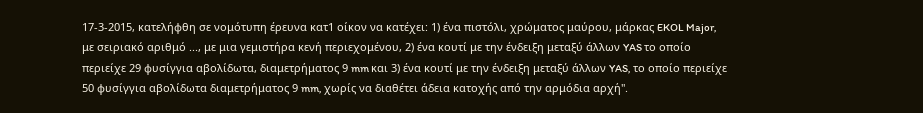17-3-2015, κατελήφθη σε νομότυπη έρευνα κατ1 οίκον να κατέχει: 1) ένα πιστόλι, χρώματος μαύρου, μάρκας EKOL Major, με σειριακό αριθμό ..., με μια γεμιστήρα κενή περιεχομένου, 2) ένα κουτί με την ένδειξη μεταξύ άλλων YAS το οποίο περιείχε 29 φυσίγγια αβολίδωτα, διαμετρήματος 9 mm και 3) ένα κουτί με την ένδειξη μεταξύ άλλων YAS, το οποίο περιείχε 50 φυσίγγια αβολίδωτα διαμετρήματος 9 mm, χωρίς να διαθέτει άδεια κατοχής από την αρμόδια αρχή".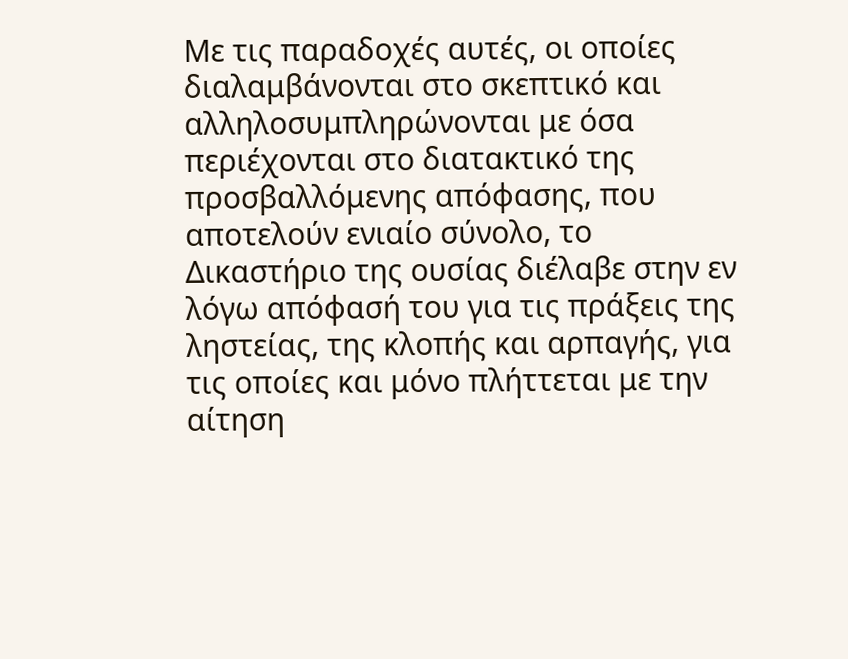Με τις παραδοχές αυτές, οι οποίες διαλαμβάνονται στο σκεπτικό και αλληλοσυμπληρώνονται με όσα περιέχονται στο διατακτικό της προσβαλλόμενης απόφασης, που αποτελούν ενιαίο σύνολο, το Δικαστήριο της ουσίας διέλαβε στην εν λόγω απόφασή του για τις πράξεις της ληστείας, της κλοπής και αρπαγής, για τις οποίες και μόνο πλήττεται με την αίτηση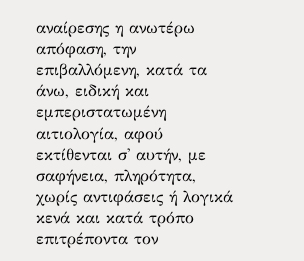αναίρεσης η ανωτέρω απόφαση, την επιβαλλόμενη, κατά τα άνω, ειδική και εμπεριστατωμένη αιτιολογία, αφού εκτίθενται σ' αυτήν, με σαφήνεια, πληρότητα, χωρίς αντιφάσεις ή λογικά κενά και κατά τρόπο επιτρέποντα τον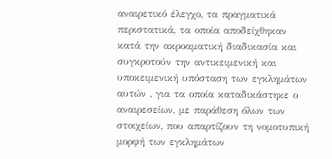αναιρετικό έλεγχο, τα πραγματικά περιστατικά, τα οποία αποδείχθηκαν κατά την ακροαματική διαδικασία και συγκροτούν την αντικειμενική και υποκειμενική υπόσταση των εγκλημάτων αυτών , για τα οποία καταδικάστηκε ο αναιρεσείων, με παράθεση όλων των στοιχείων, που απαρτίζουν τη νομοτυπική μορφή των εγκλημάτων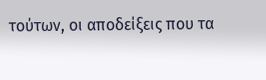τούτων, οι αποδείξεις που τα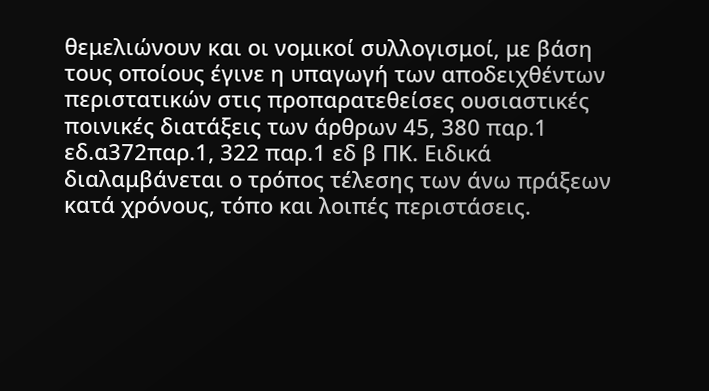θεμελιώνουν και οι νομικοί συλλογισμοί, με βάση τους οποίους έγινε η υπαγωγή των αποδειχθέντων περιστατικών στις προπαρατεθείσες ουσιαστικές ποινικές διατάξεις των άρθρων 45, 380 παρ.1 εδ.α372παρ.1, 322 παρ.1 εδ β ΠΚ. Ειδικά διαλαμβάνεται ο τρόπος τέλεσης των άνω πράξεων κατά χρόνους, τόπο και λοιπές περιστάσεις.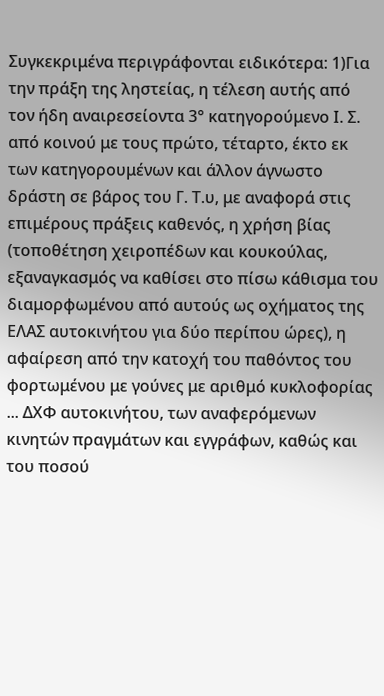Συγκεκριμένα περιγράφονται ειδικότερα: 1)Για την πράξη της ληστείας, η τέλεση αυτής από τον ήδη αναιρεσείοντα 3° κατηγορούμενο Ι. Σ. από κοινού με τους πρώτο, τέταρτο, έκτο εκ των κατηγορουμένων και άλλον άγνωστο δράστη σε βάρος του Γ. Τ.υ, με αναφορά στις επιμέρους πράξεις καθενός, η χρήση βίας (τοποθέτηση χειροπέδων και κουκούλας, εξαναγκασμός να καθίσει στο πίσω κάθισμα του διαμορφωμένου από αυτούς ως οχήματος της ΕΛΑΣ αυτοκινήτου για δύο περίπου ώρες), η αφαίρεση από την κατοχή του παθόντος του φορτωμένου με γούνες με αριθμό κυκλοφορίας ... ΔΧΦ αυτοκινήτου, των αναφερόμενων κινητών πραγμάτων και εγγράφων, καθώς και του ποσού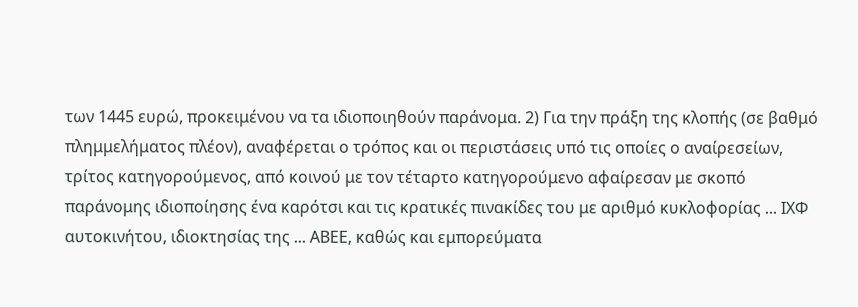των 1445 ευρώ, προκειμένου να τα ιδιοποιηθούν παράνομα. 2) Για την πράξη της κλοπής (σε βαθμό πλημμελήματος πλέον), αναφέρεται ο τρόπος και οι περιστάσεις υπό τις οποίες ο αναίρεσείων, τρίτος κατηγορούμενος, από κοινού με τον τέταρτο κατηγορούμενο αφαίρεσαν με σκοπό παράνομης ιδιοποίησης ένα καρότσι και τις κρατικές πινακίδες του με αριθμό κυκλοφορίας ... ΙΧΦ αυτοκινήτου, ιδιοκτησίας της ... ΑΒΕΕ, καθώς και εμπορεύματα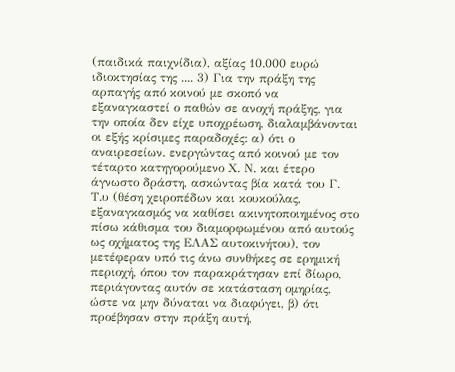(παιδικά παιχνίδια), αξίας 10.000 ευρώ ιδιοκτησίας της .... 3) Για την πράξη της αρπαγής από κοινού με σκοπό να εξαναγκαστεί ο παθών σε ανοχή πράξης, για την οποία δεν είχε υποχρέωση, διαλαμβάνονται οι εξής κρίσιμες παραδοχές: α) ότι ο αναιρεσείων. ενεργώντας από κοινού με τον τέταρτο κατηγορούμενο Χ. Ν. και έτερο άγνωστο δράστη, ασκώντας βία κατά του Γ. Τ.υ (θέση χειροπέδων και κουκούλας, εξαναγκασμός να καθίσει ακινητοποιημένος στο πίσω κάθισμα του διαμορφωμένου από αυτούς ως οχήματος της ΕΛΑΣ αυτοκινήτου), τον μετέφεραν υπό τις άνω συνθήκες σε ερημική περιοχή, όπου τον παρακράτησαν επί δίωρο, περιάγοντας αυτόν σε κατάσταση ομηρίας, ώστε να μην δύναται να διαφύγει, β) ότι προέβησαν στην πράξη αυτή,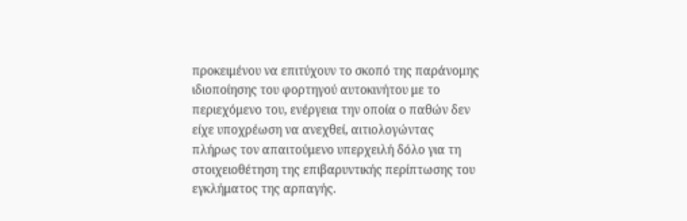προκειμένου να επιτύχουν το σκοπό της παράνομης ιδιοποίησης του φορτηγού αυτοκινήτου με το περιεχόμενο του, ενέργεια την οποία ο παθών δεν είχε υποχρέωση να ανεχθεί, αιτιολογώντας πλήρως τον απαιτούμενο υπερχειλή δόλο για τη στοιχειοθέτηση της επιβαρυντικής περίπτωσης του εγκλήματος της αρπαγής.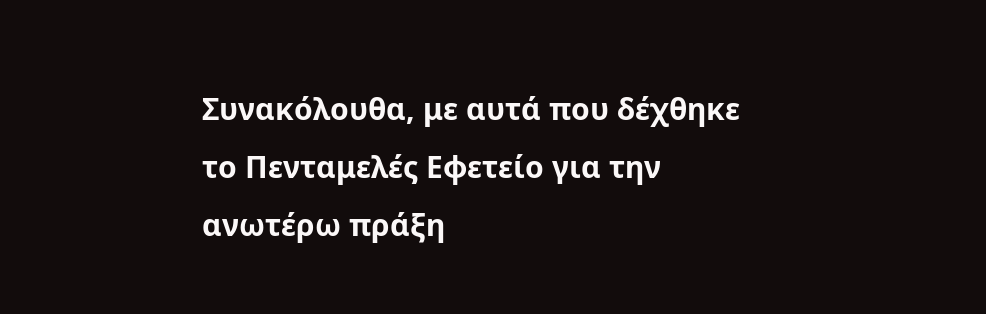Συνακόλουθα, με αυτά που δέχθηκε το Πενταμελές Εφετείο για την ανωτέρω πράξη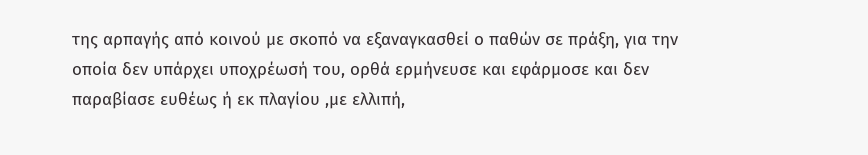της αρπαγής από κοινού με σκοπό να εξαναγκασθεί ο παθών σε πράξη, για την οποία δεν υπάρχει υποχρέωσή του, ορθά ερμήνευσε και εφάρμοσε και δεν παραβίασε ευθέως ή εκ πλαγίου ,με ελλιπή,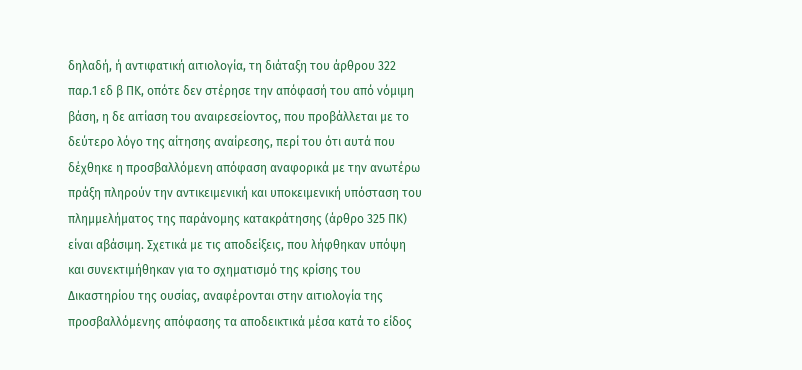δηλαδή, ή αντιφατική αιτιολογία, τη διάταξη του άρθρου 322 παρ.1 εδ β ΠΚ, οπότε δεν στέρησε την απόφασή του από νόμιμη βάση, η δε αιτίαση του αναιρεσείοντος, που προβάλλεται με το δεύτερο λόγο της αίτησης αναίρεσης, περί του ότι αυτά που δέχθηκε η προσβαλλόμενη απόφαση αναφορικά με την ανωτέρω πράξη πληρούν την αντικειμενική και υποκειμενική υπόσταση του πλημμελήματος της παράνομης κατακράτησης (άρθρο 325 ΠΚ) είναι αβάσιμη. Σχετικά με τις αποδείξεις, που λήφθηκαν υπόψη και συνεκτιμήθηκαν για το σχηματισμό της κρίσης του Δικαστηρίου της ουσίας, αναφέρονται στην αιτιολογία της προσβαλλόμενης απόφασης τα αποδεικτικά μέσα κατά το είδος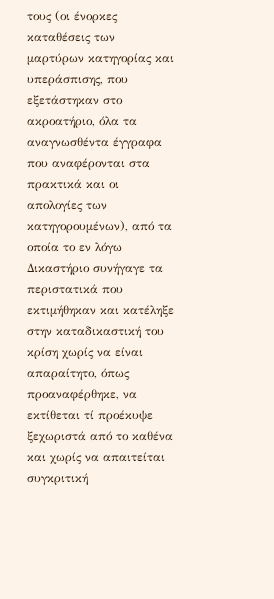τους (οι ένορκες καταθέσεις των μαρτύρων κατηγορίας και υπεράσπισης, που εξετάστηκαν στο ακροατήριο, όλα τα αναγνωσθέντα έγγραφα που αναφέρονται στα πρακτικά και οι απολογίες των κατηγορουμένων), από τα οποία το εν λόγω Δικαστήριο συνήγαγε τα περιστατικά που εκτιμήθηκαν και κατέληξε στην καταδικαστική του κρίση χωρίς να είναι απαραίτητο, όπως προαναφέρθηκε, να εκτίθεται τί προέκυψε ξεχωριστά από το καθένα και χωρίς να απαιτείται συγκριτική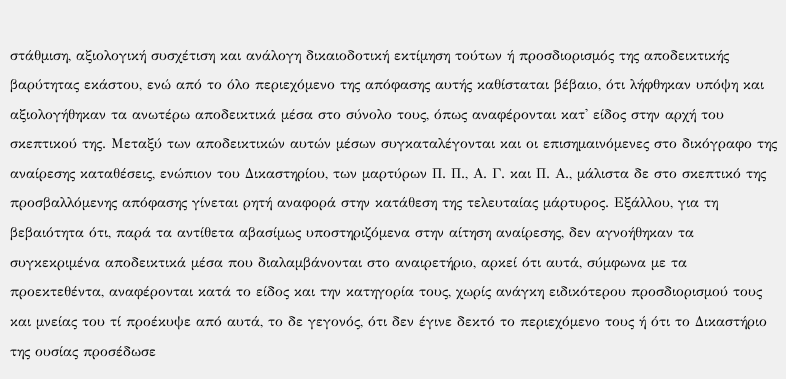στάθμιση, αξιολογική συσχέτιση και ανάλογη δικαιοδοτική εκτίμηση τούτων ή προσδιορισμός της αποδεικτικής βαρύτητας εκάστου, ενώ από το όλο περιεχόμενο της απόφασης αυτής καθίσταται βέβαιο, ότι λήφθηκαν υπόψη και αξιολογήθηκαν τα ανωτέρω αποδεικτικά μέσα στο σύνολο τους, όπως αναφέρονται κατ' είδος στην αρχή του σκεπτικού της. Μεταξύ των αποδεικτικών αυτών μέσων συγκαταλέγονται και οι επισημαινόμενες στο δικόγραφο της αναίρεσης καταθέσεις, ενώπιον του Δικαστηρίου, των μαρτύρων Π. Π., Α. Γ. και Π. Α., μάλιστα δε στο σκεπτικό της προσβαλλόμενης απόφασης γίνεται ρητή αναφορά στην κατάθεση της τελευταίας μάρτυρος. Εξάλλου, για τη βεβαιότητα ότι, παρά τα αντίθετα αβασίμως υποστηριζόμενα στην αίτηση αναίρεσης, δεν αγνοήθηκαν τα συγκεκριμένα αποδεικτικά μέσα που διαλαμβάνονται στο αναιρετήριο, αρκεί ότι αυτά, σύμφωνα με τα προεκτεθέντα, αναφέρονται κατά το είδος και την κατηγορία τους, χωρίς ανάγκη ειδικότερου προσδιορισμού τους και μνείας του τί προέκυψε από αυτά, το δε γεγονός, ότι δεν έγινε δεκτό το περιεχόμενο τους ή ότι το Δικαστήριο της ουσίας προσέδωσε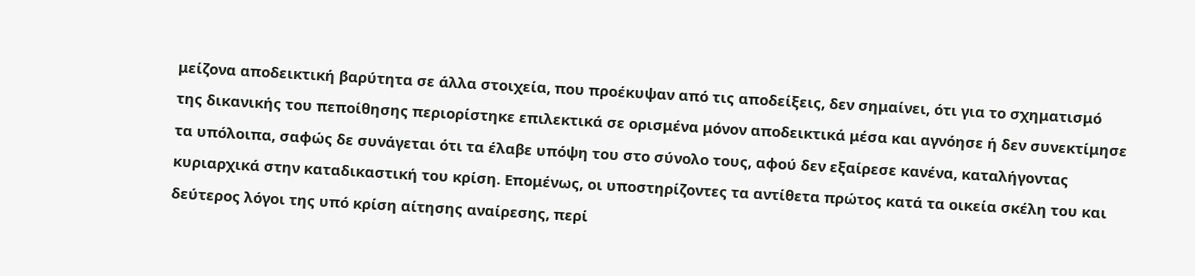μείζονα αποδεικτική βαρύτητα σε άλλα στοιχεία, που προέκυψαν από τις αποδείξεις, δεν σημαίνει, ότι για το σχηματισμό της δικανικής του πεποίθησης περιορίστηκε επιλεκτικά σε ορισμένα μόνον αποδεικτικά μέσα και αγνόησε ή δεν συνεκτίμησε τα υπόλοιπα, σαφώς δε συνάγεται ότι τα έλαβε υπόψη του στο σύνολο τους, αφού δεν εξαίρεσε κανένα, καταλήγοντας κυριαρχικά στην καταδικαστική του κρίση. Επομένως, οι υποστηρίζοντες τα αντίθετα πρώτος κατά τα οικεία σκέλη του και δεύτερος λόγοι της υπό κρίση αίτησης αναίρεσης, περί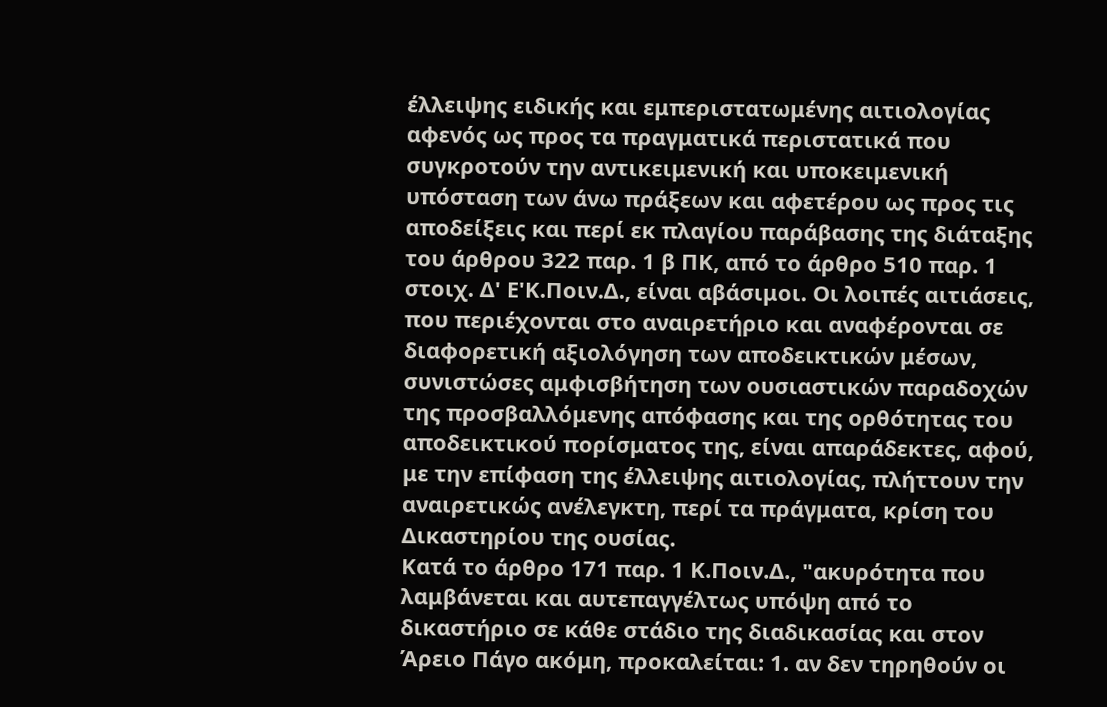έλλειψης ειδικής και εμπεριστατωμένης αιτιολογίας αφενός ως προς τα πραγματικά περιστατικά που συγκροτούν την αντικειμενική και υποκειμενική υπόσταση των άνω πράξεων και αφετέρου ως προς τις αποδείξεις και περί εκ πλαγίου παράβασης της διάταξης του άρθρου 322 παρ. 1 β ΠΚ, από το άρθρο 510 παρ. 1 στοιχ. Δ' Ε'Κ.Ποιν.Δ., είναι αβάσιμοι. Οι λοιπές αιτιάσεις, που περιέχονται στο αναιρετήριο και αναφέρονται σε διαφορετική αξιολόγηση των αποδεικτικών μέσων, συνιστώσες αμφισβήτηση των ουσιαστικών παραδοχών της προσβαλλόμενης απόφασης και της ορθότητας του αποδεικτικού πορίσματος της, είναι απαράδεκτες, αφού, με την επίφαση της έλλειψης αιτιολογίας, πλήττουν την αναιρετικώς ανέλεγκτη, περί τα πράγματα, κρίση του Δικαστηρίου της ουσίας.
Κατά το άρθρο 171 παρ. 1 Κ.Ποιν.Δ., "ακυρότητα που λαμβάνεται και αυτεπαγγέλτως υπόψη από το δικαστήριο σε κάθε στάδιο της διαδικασίας και στον Άρειο Πάγο ακόμη, προκαλείται: 1. αν δεν τηρηθούν οι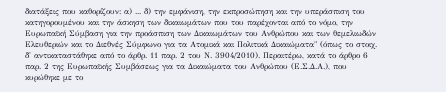διατάξεις που καθορίζουν: α) ... δ) την εμφάνιση, την εκπροσώπηση και την υπεράσπιση του κατηγορουμένου και την άσκηση των δικαιωμάτων που του παρέχονται από το νόμο, την Ευρωπαϊκή Σύμβαση για την προάσπιση των Δικαιωμάτων του Ανθρώπου και των θεμελιωδών Ελευθεριών και το Διεθνές Σύμφωνο για τα Ατομικά και Πολιτικά Δικαιώματα" (όπως το στοιχ. δ' αντικαταστάθηκε από το άρθρ. 11 παρ. 2 του Ν. 3904/2010). Περαιτέρω, κατά το άρθρο 6 παρ. 2 της Ευρωπαϊκής Συμβάσεως για τα Δικαιώματα του Ανθρώπου (Ε.Σ.Δ.Α.), που κυρώθηκε με το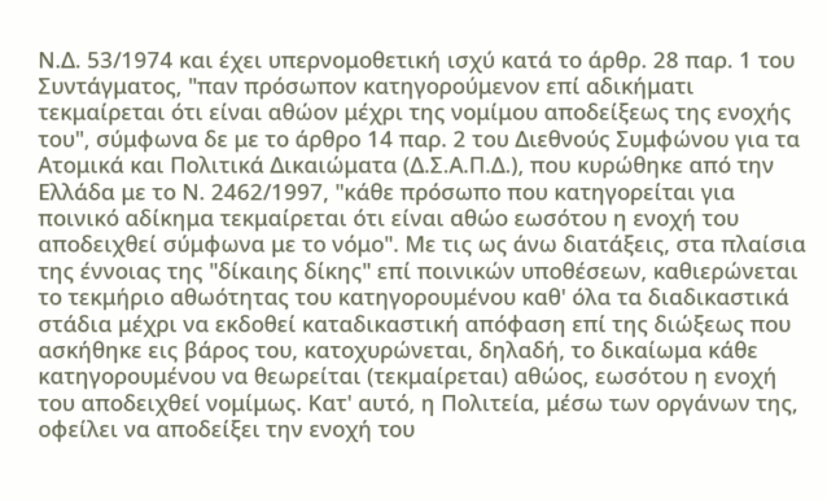Ν.Δ. 53/1974 και έχει υπερνομοθετική ισχύ κατά το άρθρ. 28 παρ. 1 του Συντάγματος, "παν πρόσωπον κατηγορούμενον επί αδικήματι τεκμαίρεται ότι είναι αθώον μέχρι της νομίμου αποδείξεως της ενοχής του", σύμφωνα δε με το άρθρο 14 παρ. 2 του Διεθνούς Συμφώνου για τα Ατομικά και Πολιτικά Δικαιώματα (Δ.Σ.Α.Π.Δ.), που κυρώθηκε από την Ελλάδα με το Ν. 2462/1997, "κάθε πρόσωπο που κατηγορείται για ποινικό αδίκημα τεκμαίρεται ότι είναι αθώο εωσότου η ενοχή του αποδειχθεί σύμφωνα με το νόμο". Με τις ως άνω διατάξεις, στα πλαίσια της έννοιας της "δίκαιης δίκης" επί ποινικών υποθέσεων, καθιερώνεται το τεκμήριο αθωότητας του κατηγορουμένου καθ' όλα τα διαδικαστικά στάδια μέχρι να εκδοθεί καταδικαστική απόφαση επί της διώξεως που ασκήθηκε εις βάρος του, κατοχυρώνεται, δηλαδή, το δικαίωμα κάθε κατηγορουμένου να θεωρείται (τεκμαίρεται) αθώος, εωσότου η ενοχή του αποδειχθεί νομίμως. Κατ' αυτό, η Πολιτεία, μέσω των οργάνων της, οφείλει να αποδείξει την ενοχή του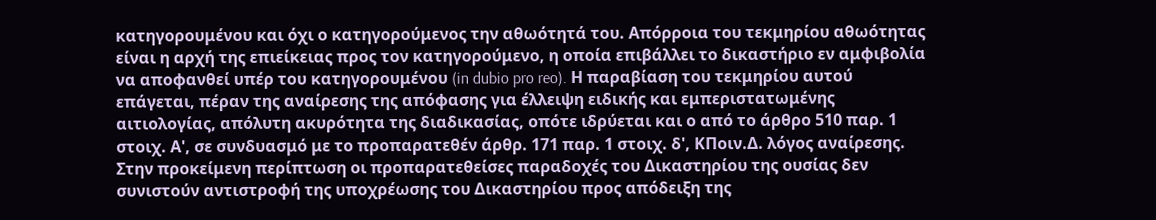κατηγορουμένου και όχι ο κατηγορούμενος την αθωότητά του. Απόρροια του τεκμηρίου αθωότητας είναι η αρχή της επιείκειας προς τον κατηγορούμενο, η οποία επιβάλλει το δικαστήριο εν αμφιβολία να αποφανθεί υπέρ του κατηγορουμένου (in dubio pro reo). Η παραβίαση του τεκμηρίου αυτού επάγεται, πέραν της αναίρεσης της απόφασης για έλλειψη ειδικής και εμπεριστατωμένης αιτιολογίας, απόλυτη ακυρότητα της διαδικασίας, οπότε ιδρύεται και ο από το άρθρο 510 παρ. 1 στοιχ. Α', σε συνδυασμό με το προπαρατεθέν άρθρ. 171 παρ. 1 στοιχ. δ', ΚΠοιν.Δ. λόγος αναίρεσης.
Στην προκείμενη περίπτωση οι προπαρατεθείσες παραδοχές του Δικαστηρίου της ουσίας δεν συνιστούν αντιστροφή της υποχρέωσης του Δικαστηρίου προς απόδειξη της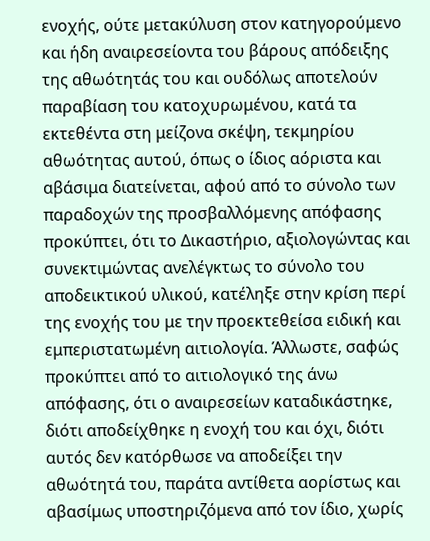ενοχής, ούτε μετακύλυση στον κατηγορούμενο και ήδη αναιρεσείοντα του βάρους απόδειξης της αθωότητάς του και ουδόλως αποτελούν παραβίαση του κατοχυρωμένου, κατά τα εκτεθέντα στη μείζονα σκέψη, τεκμηρίου αθωότητας αυτού, όπως ο ίδιος αόριστα και αβάσιμα διατείνεται, αφού από το σύνολο των παραδοχών της προσβαλλόμενης απόφασης προκύπτει, ότι το Δικαστήριο, αξιολογώντας και συνεκτιμώντας ανελέγκτως το σύνολο του αποδεικτικού υλικού, κατέληξε στην κρίση περί της ενοχής του με την προεκτεθείσα ειδική και εμπεριστατωμένη αιτιολογία. Άλλωστε, σαφώς προκύπτει από το αιτιολογικό της άνω απόφασης, ότι ο αναιρεσείων καταδικάστηκε, διότι αποδείχθηκε η ενοχή του και όχι, διότι αυτός δεν κατόρθωσε να αποδείξει την αθωότητά του, παράτα αντίθετα αορίστως και αβασίμως υποστηριζόμενα από τον ίδιο, χωρίς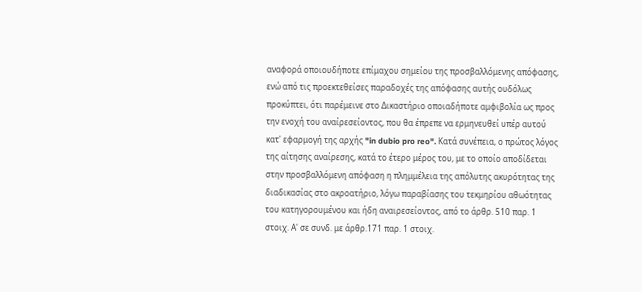αναφορά οποιουδήποτε επίμαχου σημείου της προσβαλλόμενης απόφασης, ενώ από τις προεκτεθείσες παραδοχές της απόφασης αυτής ουδόλως προκύπτει, ότι παρέμεινε στο Δικαστήριο οποιαδήποτε αμφιβολία ως προς την ενοχή του αναίρεσείοντος, που θα έπρεπε να ερμηνευθεί υπέρ αυτού κατ' εφαρμογή της αρχής "in dubio pro reo". Κατά συνέπεια, ο πρώτος λόγος της αίτησης αναίρεσης, κατά το έτερο μέρος του, με το οποίο αποδίδεται στην προσβαλλόμενη απόφαση η πλημμέλεια της απόλυτης ακυρότητας της διαδικασίας στο ακροατήριο, λόγω παραβίασης του τεκμηρίου αθωότητας του κατηγορουμένου και ήδη αναιρεσείοντος, από το άρθρ. 510 παρ. 1 στοιχ. Α' σε συνδ. με άρθρ.171 παρ. 1 στοιχ.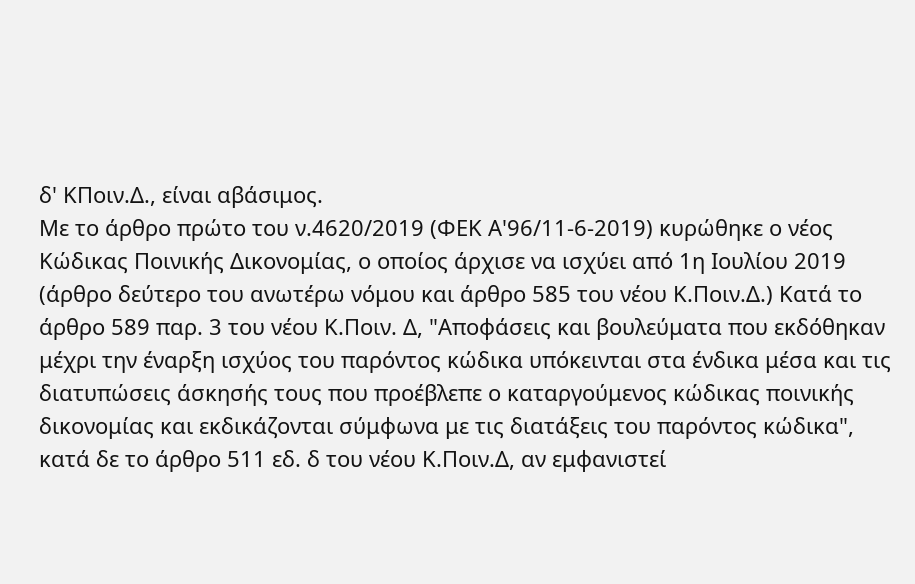δ' ΚΠοιν.Δ., είναι αβάσιμος.
Με το άρθρο πρώτο του ν.4620/2019 (ΦΕΚ Α'96/11-6-2019) κυρώθηκε ο νέος Κώδικας Ποινικής Δικονομίας, ο οποίος άρχισε να ισχύει από 1η Ιουλίου 2019 (άρθρο δεύτερο του ανωτέρω νόμου και άρθρο 585 του νέου Κ.Ποιν.Δ.) Κατά το άρθρο 589 παρ. 3 του νέου Κ.Ποιν. Δ, "Αποφάσεις και βουλεύματα που εκδόθηκαν μέχρι την έναρξη ισχύος του παρόντος κώδικα υπόκεινται στα ένδικα μέσα και τις διατυπώσεις άσκησής τους που προέβλεπε ο καταργούμενος κώδικας ποινικής δικονομίας και εκδικάζονται σύμφωνα με τις διατάξεις του παρόντος κώδικα", κατά δε το άρθρο 511 εδ. δ του νέου Κ.Ποιν.Δ, αν εμφανιστεί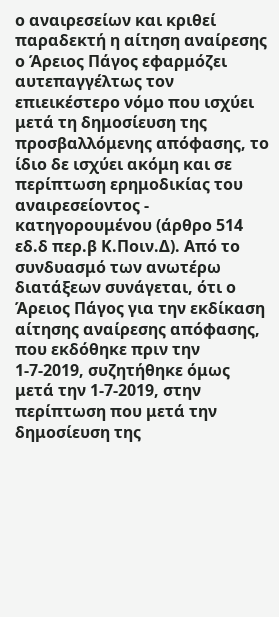ο αναιρεσείων και κριθεί παραδεκτή η αίτηση αναίρεσης ο Άρειος Πάγος εφαρμόζει αυτεπαγγέλτως τον επιεικέστερο νόμο που ισχύει μετά τη δημοσίευση της προσβαλλόμενης απόφασης, το ίδιο δε ισχύει ακόμη και σε περίπτωση ερημοδικίας του αναιρεσείοντος - κατηγορουμένου (άρθρο 514 εδ.δ περ.β Κ.Ποιν.Δ). Από το συνδυασμό των ανωτέρω διατάξεων συνάγεται, ότι ο Άρειος Πάγος για την εκδίκαση αίτησης αναίρεσης απόφασης, που εκδόθηκε πριν την 1-7-2019, συζητήθηκε όμως μετά την 1-7-2019, στην περίπτωση που μετά την δημοσίευση της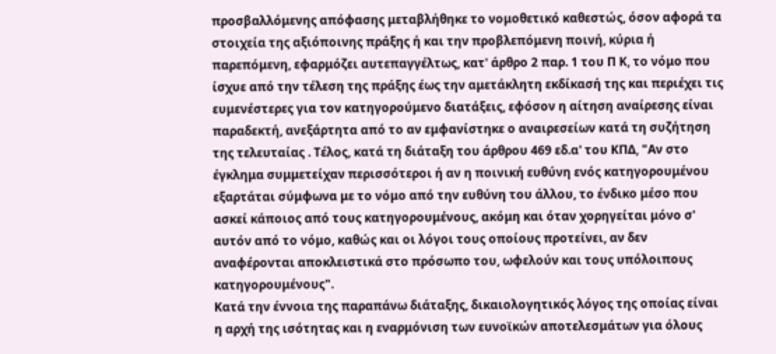προσβαλλόμενης απόφασης μεταβλήθηκε το νομοθετικό καθεστώς, όσον αφορά τα στοιχεία της αξιόποινης πράξης ή και την προβλεπόμενη ποινή, κύρια ή παρεπόμενη, εφαρμόζει αυτεπαγγέλτως, κατ' άρθρο 2 παρ. 1 του Π Κ, το νόμο που ίσχυε από την τέλεση της πράξης έως την αμετάκλητη εκδίκασή της και περιέχει τις ευμενέστερες για τον κατηγορούμενο διατάξεις, εφόσον η αίτηση αναίρεσης είναι παραδεκτή, ανεξάρτητα από το αν εμφανίστηκε ο αναιρεσείων κατά τη συζήτηση της τελευταίας . Τέλος, κατά τη διάταξη του άρθρου 469 εδ.α' του ΚΠΔ, "Αν στο έγκλημα συμμετείχαν περισσότεροι ή αν η ποινική ευθύνη ενός κατηγορουμένου εξαρτάται σύμφωνα με το νόμο από την ευθύνη του άλλου, το ένδικο μέσο που ασκεί κάποιος από τους κατηγορουμένους, ακόμη και όταν χορηγείται μόνο σ' αυτόν από το νόμο, καθώς και οι λόγοι τους οποίους προτείνει, αν δεν αναφέρονται αποκλειστικά στο πρόσωπο του, ωφελούν και τους υπόλοιπους κατηγορουμένους".
Κατά την έννοια της παραπάνω διάταξης, δικαιολογητικός λόγος της οποίας είναι η αρχή της ισότητας και η εναρμόνιση των ευνοϊκών αποτελεσμάτων για όλους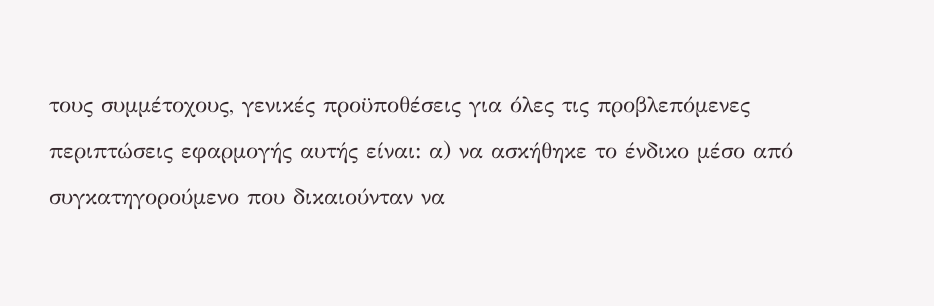τους συμμέτοχους, γενικές προϋποθέσεις για όλες τις προβλεπόμενες περιπτώσεις εφαρμογής αυτής είναι: α) να ασκήθηκε το ένδικο μέσο από συγκατηγορούμενο που δικαιούνταν να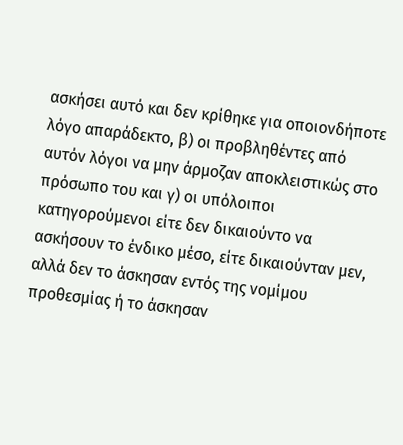ασκήσει αυτό και δεν κρίθηκε για οποιονδήποτε λόγο απαράδεκτο, β) οι προβληθέντες από αυτόν λόγοι να μην άρμοζαν αποκλειστικώς στο πρόσωπο του και γ) οι υπόλοιποι κατηγορούμενοι είτε δεν δικαιούντο να ασκήσουν το ένδικο μέσο, είτε δικαιούνταν μεν, αλλά δεν το άσκησαν εντός της νομίμου προθεσμίας ή το άσκησαν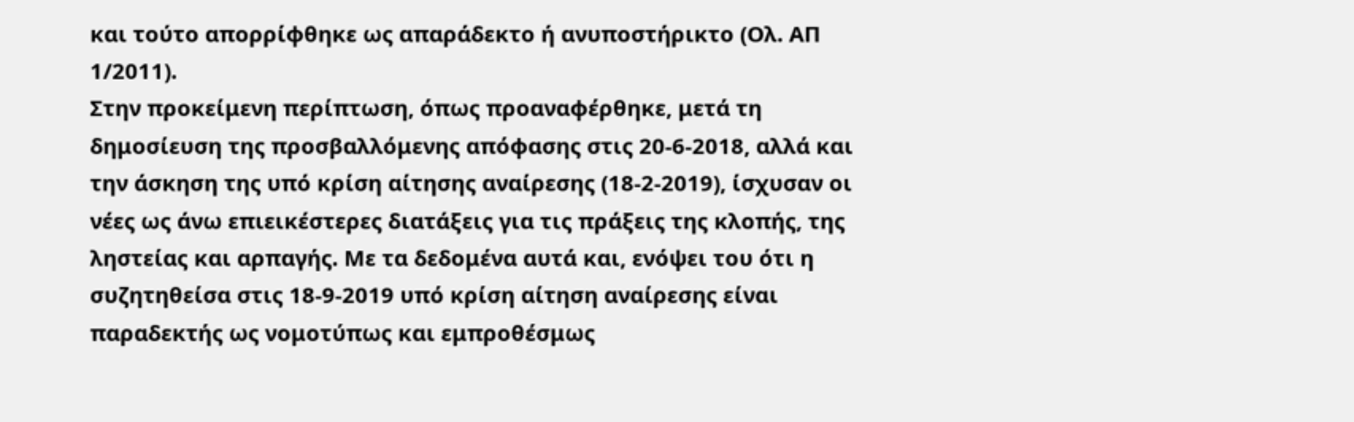και τούτο απορρίφθηκε ως απαράδεκτο ή ανυποστήρικτο (Ολ. ΑΠ 1/2011).
Στην προκείμενη περίπτωση, όπως προαναφέρθηκε, μετά τη δημοσίευση της προσβαλλόμενης απόφασης στις 20-6-2018, αλλά και την άσκηση της υπό κρίση αίτησης αναίρεσης (18-2-2019), ίσχυσαν οι νέες ως άνω επιεικέστερες διατάξεις για τις πράξεις της κλοπής, της ληστείας και αρπαγής. Με τα δεδομένα αυτά και, ενόψει του ότι η συζητηθείσα στις 18-9-2019 υπό κρίση αίτηση αναίρεσης είναι παραδεκτής ως νομοτύπως και εμπροθέσμως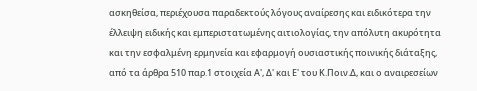ασκηθείσα, περιέχουσα παραδεκτούς λόγους αναίρεσης και ειδικότερα την έλλειψη ειδικής και εμπεριστατωμένης αιτιολογίας, την απόλυτη ακυρότητα και την εσφαλμένη ερμηνεία και εφαρμογή ουσιαστικής ποινικής διάταξης, από τα άρθρα 510 παρ.1 στοιχεία Α', Δ' και Ε' του Κ.Ποιν.Δ, και ο αναιρεσείων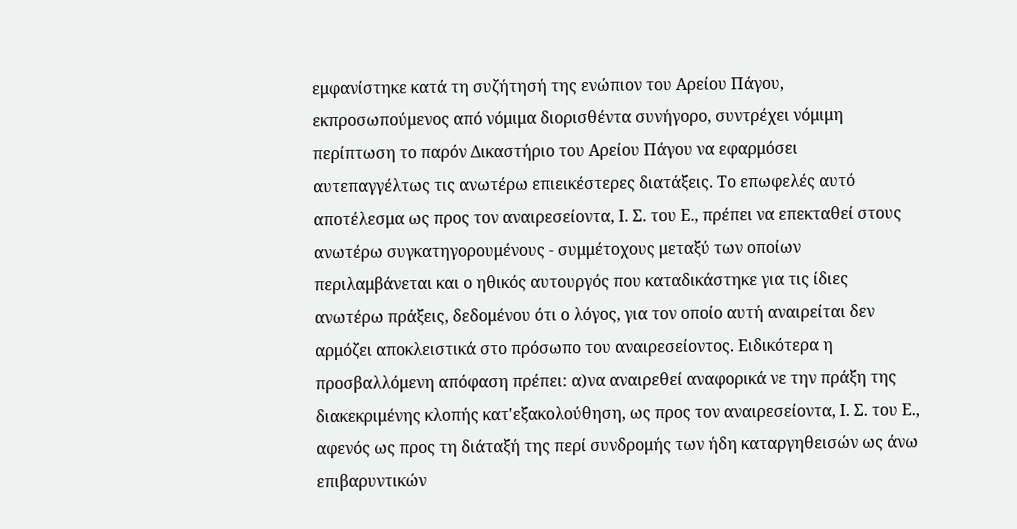εμφανίστηκε κατά τη συζήτησή της ενώπιον του Αρείου Πάγου, εκπροσωπούμενος από νόμιμα διορισθέντα συνήγορο, συντρέχει νόμιμη περίπτωση το παρόν Δικαστήριο του Αρείου Πάγου να εφαρμόσει αυτεπαγγέλτως τις ανωτέρω επιεικέστερες διατάξεις. Το επωφελές αυτό αποτέλεσμα ως προς τον αναιρεσείοντα, Ι. Σ. του Ε., πρέπει να επεκταθεί στους ανωτέρω συγκατηγορουμένους - συμμέτοχους μεταξύ των οποίων περιλαμβάνεται και ο ηθικός αυτουργός που καταδικάστηκε για τις ίδιες ανωτέρω πράξεις, δεδομένου ότι ο λόγος, για τον οποίο αυτή αναιρείται δεν αρμόζει αποκλειστικά στο πρόσωπο του αναιρεσείοντος. Ειδικότερα η προσβαλλόμενη απόφαση πρέπει: α)να αναιρεθεί αναφορικά νε την πράξη της διακεκριμένης κλοπής κατ'εξακολούθηση, ως προς τον αναιρεσείοντα, Ι. Σ. του Ε., αφενός ως προς τη διάταξή της περί συνδρομής των ήδη καταργηθεισών ως άνω επιβαρυντικών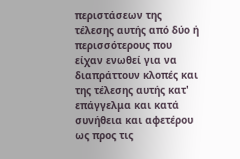περιστάσεων της τέλεσης αυτής από δύο ή περισσότερους που είχαν ενωθεί για να διαπράττουν κλοπές και της τέλεσης αυτής κατ' επάγγελμα και κατά συνήθεια και αφετέρου ως προς τις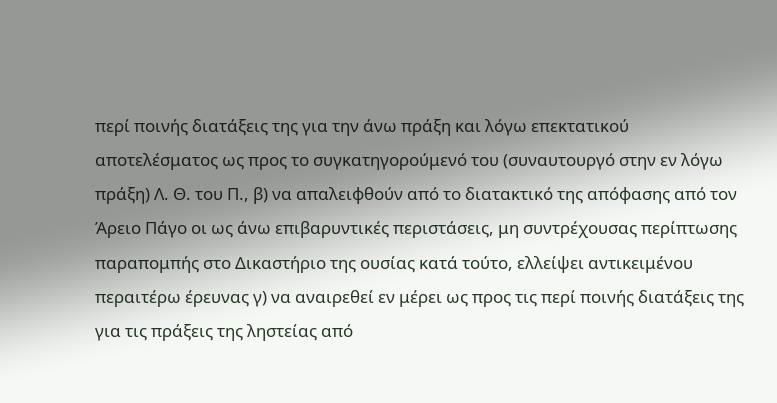περί ποινής διατάξεις της για την άνω πράξη και λόγω επεκτατικού αποτελέσματος ως προς το συγκατηγορούμενό του (συναυτουργό στην εν λόγω πράξη) Λ. Θ. του Π., β) να απαλειφθούν από το διατακτικό της απόφασης από τον Άρειο Πάγο οι ως άνω επιβαρυντικές περιστάσεις, μη συντρέχουσας περίπτωσης παραπομπής στο Δικαστήριο της ουσίας κατά τούτο, ελλείψει αντικειμένου περαιτέρω έρευνας γ) να αναιρεθεί εν μέρει ως προς τις περί ποινής διατάξεις της για τις πράξεις της ληστείας από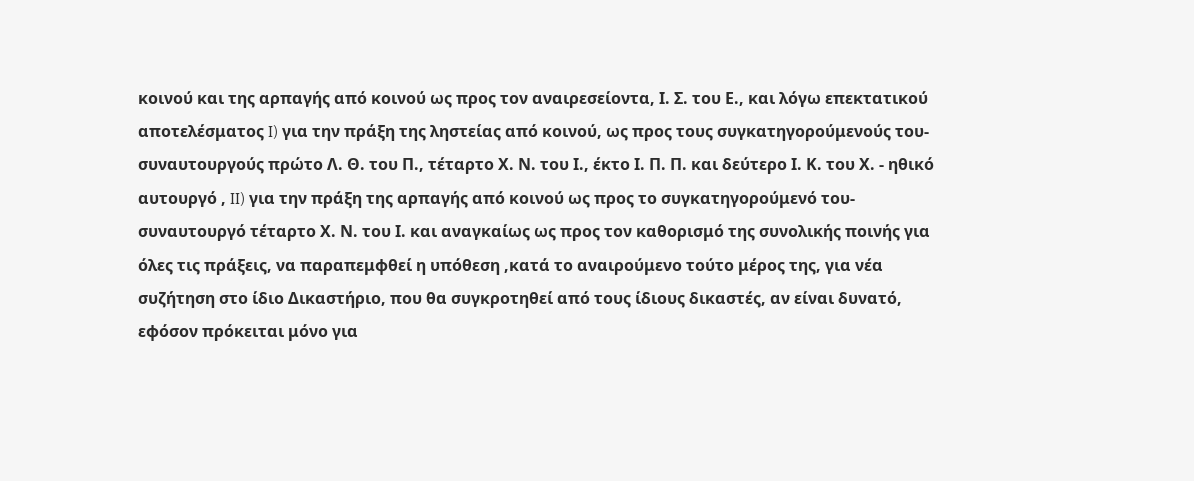κοινού και της αρπαγής από κοινού ως προς τον αναιρεσείοντα, Ι. Σ. του Ε., και λόγω επεκτατικού αποτελέσματος I) για την πράξη της ληστείας από κοινού, ως προς τους συγκατηγορούμενούς του- συναυτουργούς πρώτο Λ. Θ. του Π., τέταρτο Χ. Ν. του Ι., έκτο Ι. Π. Π. και δεύτερο Ι. Κ. του Χ. - ηθικό αυτουργό , II) για την πράξη της αρπαγής από κοινού ως προς το συγκατηγορούμενό του-συναυτουργό τέταρτο Χ. Ν. του Ι. και αναγκαίως ως προς τον καθορισμό της συνολικής ποινής για όλες τις πράξεις, να παραπεμφθεί η υπόθεση ,κατά το αναιρούμενο τούτο μέρος της, για νέα συζήτηση στο ίδιο Δικαστήριο, που θα συγκροτηθεί από τους ίδιους δικαστές, αν είναι δυνατό, εφόσον πρόκειται μόνο για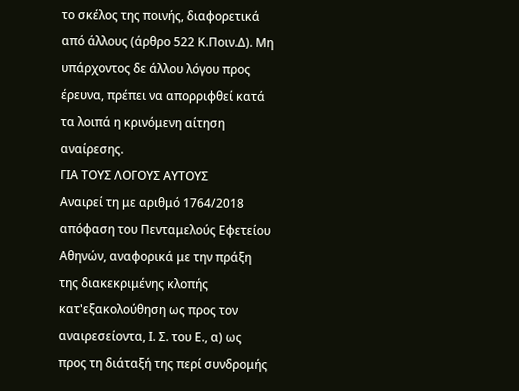το σκέλος της ποινής, διαφορετικά από άλλους (άρθρο 522 Κ.Ποιν.Δ). Μη υπάρχοντος δε άλλου λόγου προς έρευνα, πρέπει να απορριφθεί κατά τα λοιπά η κρινόμενη αίτηση αναίρεσης.
ΓΙΑ ΤΟΥΣ ΛΟΓΟΥΣ ΑΥΤΟΥΣ
Αναιρεί τη με αριθμό 1764/2018 απόφαση του Πενταμελούς Εφετείου Αθηνών, αναφορικά με την πράξη της διακεκριμένης κλοπής κατ'εξακολούθηση ως προς τον αναιρεσείοντα, Ι. Σ. του Ε., α) ως προς τη διάταξή της περί συνδρομής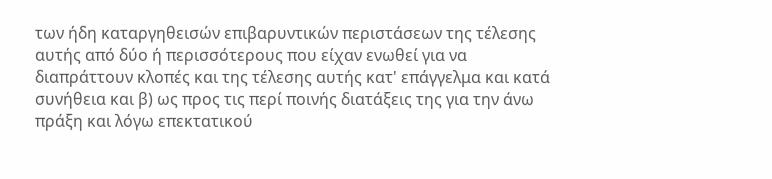των ήδη καταργηθεισών επιβαρυντικών περιστάσεων της τέλεσης αυτής από δύο ή περισσότερους που είχαν ενωθεί για να διαπράττουν κλοπές και της τέλεσης αυτής κατ' επάγγελμα και κατά συνήθεια και β) ως προς τις περί ποινής διατάξεις της για την άνω πράξη και λόγω επεκτατικού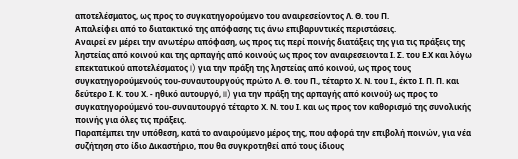αποτελέσματος, ως προς το συγκατηγορούμενο του αναιρεσείοντος Λ. Θ. του Π.
Απαλείφει από το διατακτικό της απόφασης τις άνω επιβαρυντικές περιστάσεις.
Αναιρεί εν μέρει την ανωτέρω απόφαση, ως προς τις περί ποινής διατάξεις της για τις πράξεις της ληστείας από κοινού και της αρπαγής από κοινούς ως προς τον αναιρεσειοντα Ι. Σ. του Ε.Χ και λόγω επεκτατικού αποτελέσματος I) για την πράξη της ληστείας από κοινού, ως προς τους συγκατηγορούμενούς του-συναυτουργούς πρώτο Λ. Θ. του Π., τέταρτο Χ. Ν. του Ι., έκτο Ι. Π. Π. και δεύτερο Ι. Κ. του Χ. - ηθικό αυτουργό, II) για την πράξη της αρπαγής από κοινού} ως προς το συγκατηγορούμενό του-συναυτουργό τέταρτο Χ. Ν. του Ι. και ως προς τον καθορισμό της συνολικής ποινής για όλες τις πράξεις.
Παραπέμπει την υπόθεση, κατά το αναιρούμενο μέρος της, που αφορά την επιβολή ποινών, για νέα συζήτηση στο ίδιο Δικαστήριο, που θα συγκροτηθεί από τους ίδιους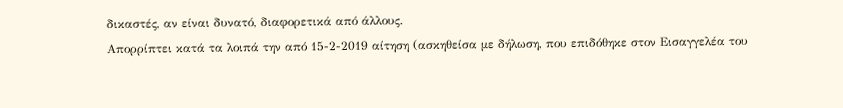δικαστές, αν είναι δυνατό, διαφορετικά από άλλους.
Απορρίπτει κατά τα λοιπά την από 15-2-2019 αίτηση (ασκηθείσα με δήλωση, που επιδόθηκε στον Εισαγγελέα του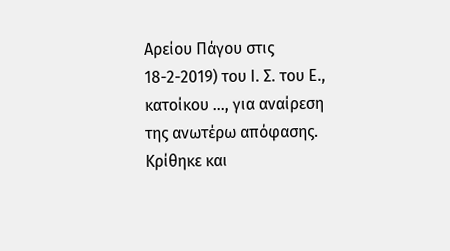Αρείου Πάγου στις 18-2-2019) του Ι. Σ. του Ε., κατοίκου ..., για αναίρεση της ανωτέρω απόφασης.
Κρίθηκε και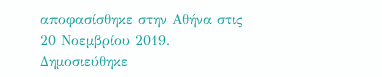αποφασίσθηκε στην Αθήνα στις 20 Νοεμβρίου 2019.
Δημοσιεύθηκε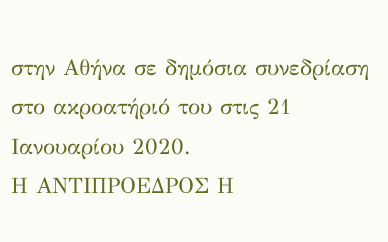στην Αθήνα σε δημόσια συνεδρίαση στο ακροατήριό του στις 21 Ιανουαρίου 2020.
Η ΑΝΤΙΠΡΟΕΔΡΟΣ Η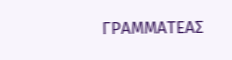ΓΡΑΜΜΑΤΕΑΣ